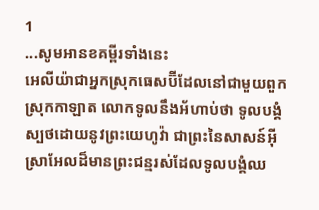1
...សូមអានខគម្ពីរទាំងនេះ
អេលីយ៉ាជាអ្នកស្រុកធេសប៊ីដែលនៅជាមួយពួកស្រុកកាឡាត លោកទូលនឹងអ័ហាប់ថា ទូលបង្គំស្បថដោយនូវព្រះយេហូវ៉ា ជាព្រះនៃសាសន៍អ៊ីស្រាអែលដ៏មានព្រះជន្មរស់ដែលទូលបង្គំឈ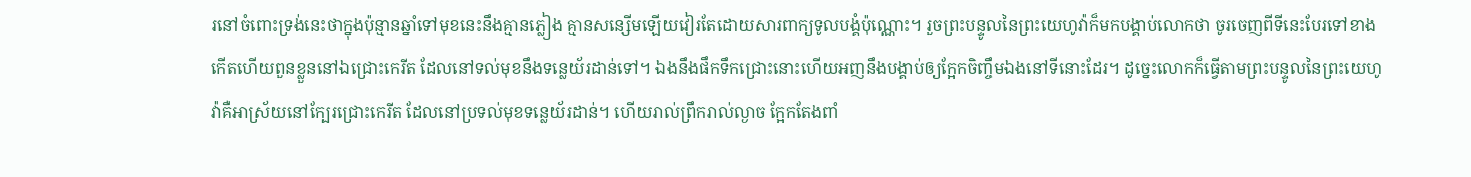រនៅចំពោះទ្រង់នេះថាក្នុងប៉ុន្មានឆ្នាំទៅមុខនេះនឹងគ្មានភ្លៀង គ្មានសន្សើមឡើយវៀរតែដោយសារពាក្យទូលបង្គំប៉ុណ្ណោះ។ រួចព្រះបន្ទូលនៃព្រះយេហូវ៉ាក៏មកបង្គាប់លោកថា ចូរចេញពីទីនេះបែរទៅខាងកើតហើយពួនខ្លួននៅឯជ្រោះកេរីត ដែលនៅទល់មុខនឹងទន្លេយ័រដាន់ទៅ។ ឯងនឹងផឹកទឹកជ្រោះនោះហើយអញនឹងបង្គាប់ឲ្យក្អែកចិញ្ចឹមឯងនៅទីនោះដែរ។ ដូច្នេះលោកក៏ធ្វើតាមព្រះបន្ទូលនៃព្រះយេហូវ៉ាគឺអាស្រ័យនៅក្បែរជ្រោះកេរីត ដែលនៅប្រទល់មុខទន្លេយ័រដាន់។ ហើយរាល់ព្រឹករាល់ល្ងាច ក្អែកតែងពាំ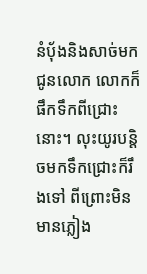នំបុ័ងនិងសាច់មកជូនលោក លោកក៏ផឹកទឹកពីជ្រោះនោះ។ លុះយូរបន្តិចមកទឹកជ្រោះក៏រឹងទៅ ពីព្រោះមិនមានភ្លៀង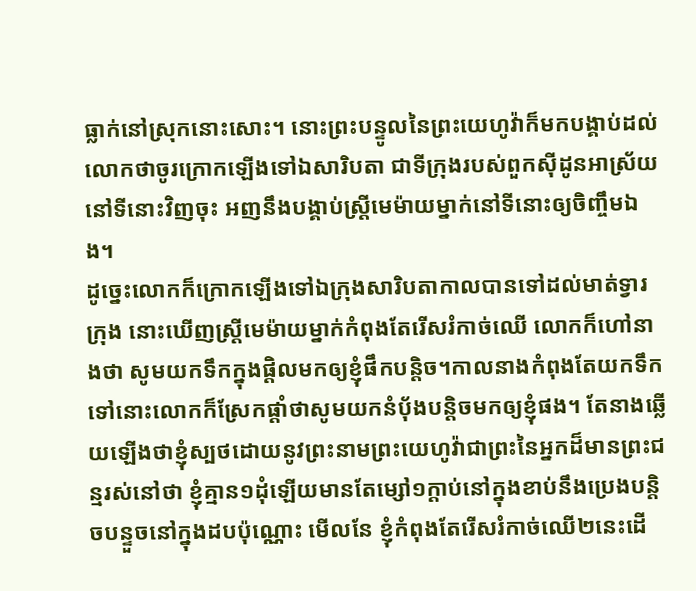ធ្លាក់នៅស្រុកនោះសោះ។ នោះព្រះបន្ទូលនៃព្រះយេហូវ៉ាក៏មកបង្គាប់ដល់លោកថាចូរក្រោកឡើងទៅឯសារិបតា ជាទីក្រុងរបស់ពួកស៊ីដូនអាស្រ័យនៅទីនោះវិញចុះ អញនឹងបង្គាប់ស្រ្តីមេម៉ាយម្នាក់នៅទីនោះឲ្យចិញ្ចឹមឯង។
ដូច្នេះលោកក៏ក្រោកឡើងទៅឯក្រុងសារិបតាកាលបានទៅដល់មាត់ទ្វារក្រុង នោះឃើញស្រ្តីមេម៉ាយម្នាក់កំពុងតែរើសរំកាច់ឈើ លោកក៏ហៅនាងថា សូមយកទឹកក្នុងផ្តិលមកឲ្យខ្ញុំផឹកបន្តិច។កាលនាងកំពុងតែយកទឹកទៅនោះលោកក៏ស្រែកផ្តាំថាសូមយកនំបុ័ងបន្តិចមកឲ្យខ្ញុំផង។ តែនាងឆ្លើយឡើងថាខ្ញុំស្បថដោយនូវព្រះនាមព្រះយេហូវ៉ាជាព្រះនៃអ្នកដ៏មានព្រះជន្មរស់នៅថា ខ្ញុំគ្មាន១ដុំឡើយមានតែម្សៅ១ក្តាប់នៅក្នុងខាប់នឹងប្រេងបន្តិចបន្ទួចនៅក្នុងដបប៉ុណ្ណោះ មើលនែ ខ្ញុំកំពុងតែរើសរំកាច់ឈើ២នេះដើ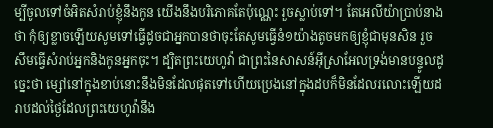ម្បីចូលទៅចំអិតសំរាប់ខ្ញុំនឹងកូន យើងនឹងបរិភោគតែប៉ុណ្ណេះ រួចស្លាប់ទៅ។ តែអេលីយ៉ាប្រាប់នាងថា កុំឲ្យខ្លាចឡើយសូមទៅធ្វើដូចជាអ្នកបានថាចុះតែសូមធ្វើនំ១យ៉ាងតូចមកឲ្យខ្ញុំជាមុនសិន រួចសឹមធ្វើសំរាប់អ្នកនិងកូនអ្នកចុះ។ ដ្បិតព្រះយេហូវ៉ា ជាព្រះនៃសាសន៍អ៊ីស្រាអែលទ្រង់មានបន្ទូលដូច្នេះថា ម្សៅនៅក្នុងខាប់នោះនឹងមិនដែលផុតទៅហើយប្រេងនៅក្នុងដបក៏មិនដែលរលោះឡើយដរាបដល់ថ្ងៃដែលព្រះយេហូវ៉ានឹង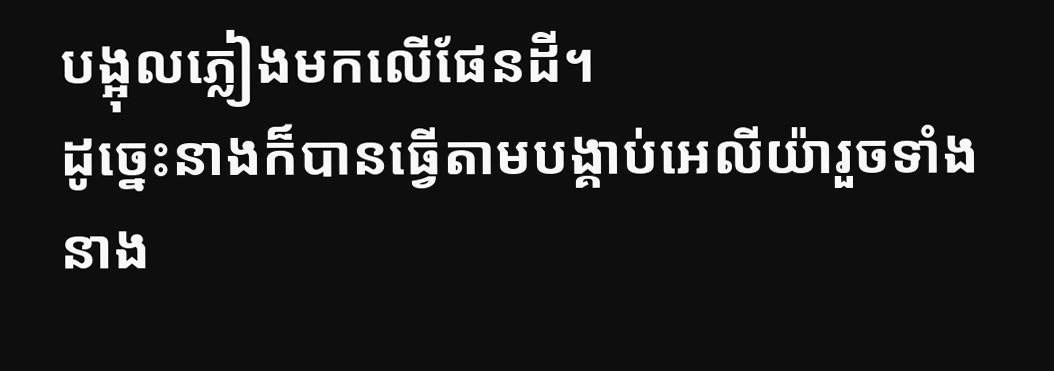បង្អុលភ្លៀងមកលើផែនដី។
ដូច្នេះនាងក៏បានធ្វើតាមបង្គាប់អេលីយ៉ារួចទាំងនាង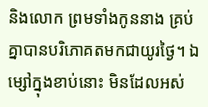និងលោក ព្រមទាំងកូននាង គ្រប់គ្នាបានបរិភោគតមកជាយូរថ្ងៃ។ ឯម្សៅក្នុងខាប់នោះ មិនដែលអស់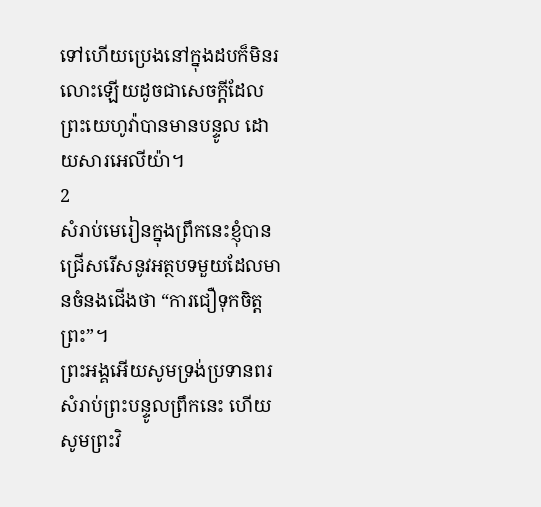ទៅហើយប្រេងនៅក្នុងដបក៏មិនរលោះឡើយដូចជាសេចក្តីដែលព្រះយេហូវ៉ាបានមានបន្ទូល ដោយសារអេលីយ៉ា។
2
សំរាប់មេរៀនក្នុងព្រឹកនេះខ្ញុំបានជ្រើសរើសនូវអត្ថបទមួយដែលមានចំនងជើងថា “ការជឿទុកចិត្តព្រះ”។
ព្រះអង្គអើយសូមទ្រង់ប្រទានពរសំរាប់ព្រះបន្ទូលព្រឹកនេះ ហើយសូមព្រះវិ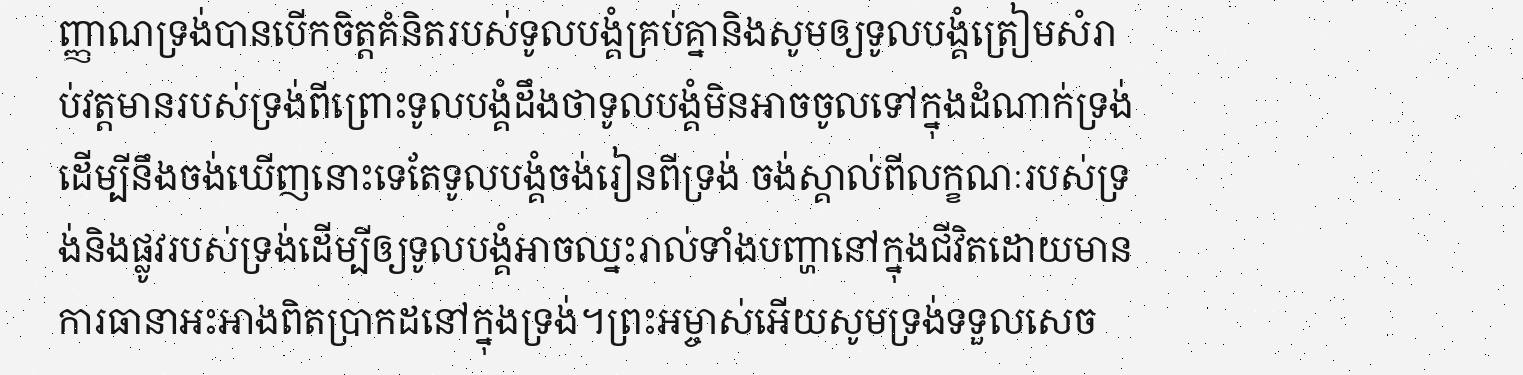ញ្ញាណទ្រង់បានបើកចិត្តគំនិតរបស់ទូលបង្គំគ្រប់គ្នានិងសូមឲ្យទូលបង្គំត្រៀមសំរាប់វត្តមានរបស់ទ្រង់ពីព្រោះទូលបង្គំដឹងថាទូលបង្គំមិនអាចចូលទៅក្នុងដំណាក់ទ្រង់ដើម្បីនឹងចង់ឃើញនោះទេតែទូលបង្គំចង់រៀនពីទ្រង់ ចង់ស្គាល់ពីលក្ខណៈរបស់ទ្រង់និងផ្លូវរបស់ទ្រង់ដើម្បីឲ្យទូលបង្គំអាចឈ្នះរាល់ទាំងបញ្ហានៅក្នុងជីវិតដោយមានការធានាអះអាងពិតប្រាកដនៅក្នុងទ្រង់។ព្រះអម្ចាស់អើយសូមទ្រង់ទទួលសេច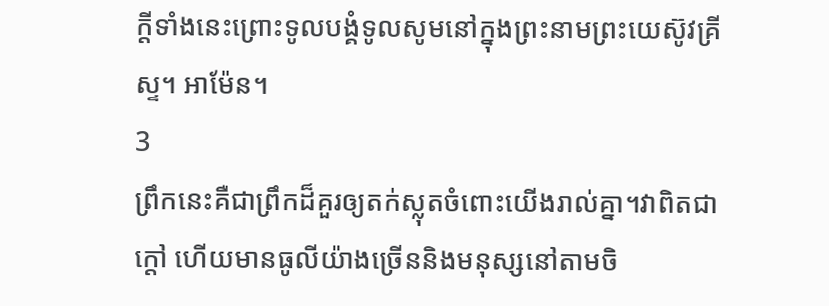ក្តីទាំងនេះព្រោះទូលបង្គំទូលសូមនៅក្នុងព្រះនាមព្រះយេស៊ូវគ្រីស្ទ។ អាម៉ែន។
3
ព្រឹកនេះគឺជាព្រឹកដ៏គួរឲ្យតក់ស្លុតចំពោះយើងរាល់គ្នា។វាពិតជាក្តៅ ហើយមានធូលីយ៉ាងច្រើននិងមនុស្សនៅតាមចិ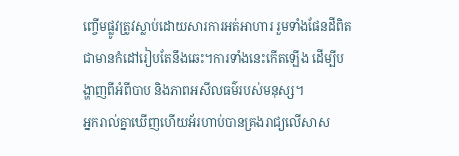ញ្ចើមផ្លូវត្រូវស្លាប់ដោយសារការអត់អាហារ រួមទាំងផែនដីពិតជាមានកំដៅរៀបតែនឹងឆេះ។ការទាំងនេះកើតឡើង ដើម្បីបង្ហាញពីអំពីបាប និងភាពអសីលធម៌របស់មនុស្ស។
អ្នករាល់គ្នាឃើញហើយអ័រហាប់បានគ្រងរាជ្យលើសាស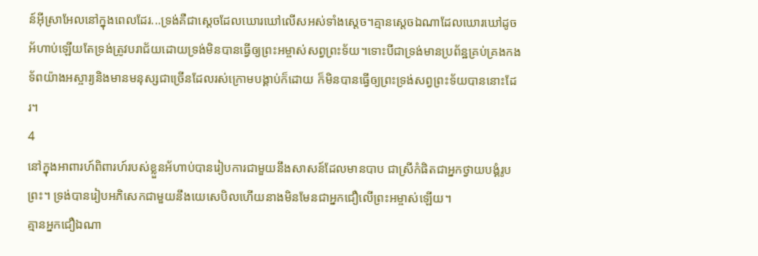ន៍អ៊ីស្រាអែលនៅក្នុងពេលដែរ...ទ្រង់គឺជាស្តេចដែលឃោរឃៅលើសអស់ទាំងស្តេច។គ្មានស្តេចឯណាដែលឃោរឃៅដូចអ័ហាប់ឡើយតែទ្រង់ត្រូវបរាជ័យដោយទ្រង់មិនបានធ្វើឲ្យព្រះអម្ចាស់សព្វព្រះទ័យ។ទោះបីជាទ្រង់មានប្រព័ន្ឋគ្រប់គ្រងកងទ័ពយ៉ាងអស្ចារ្យនិងមានមនុស្សជាច្រើនដែលរស់ក្រោមបង្គាប់ក៏ដោយ ក៏មិនបានធ្វើឲ្យព្រះទ្រង់សព្វព្រះទ័យបាននោះដែរ។
4
នៅក្នុងអាពារហ៍ពិពារហ៍របស់ខ្លួនអ័ហាប់បានរៀបការជាមួយនឹងសាសន៍ដែលមានបាប ជាស្រីកំផិតជាអ្នកថ្វាយបង្គំរូបព្រះ។ ទ្រង់បានរៀបអភិសេកជាមួយនឹងយេសេបិលហើយនាងមិនមែនជាអ្នកជឿលើព្រះអម្ចាស់ឡើយ។
គ្មានអ្នកជឿឯណា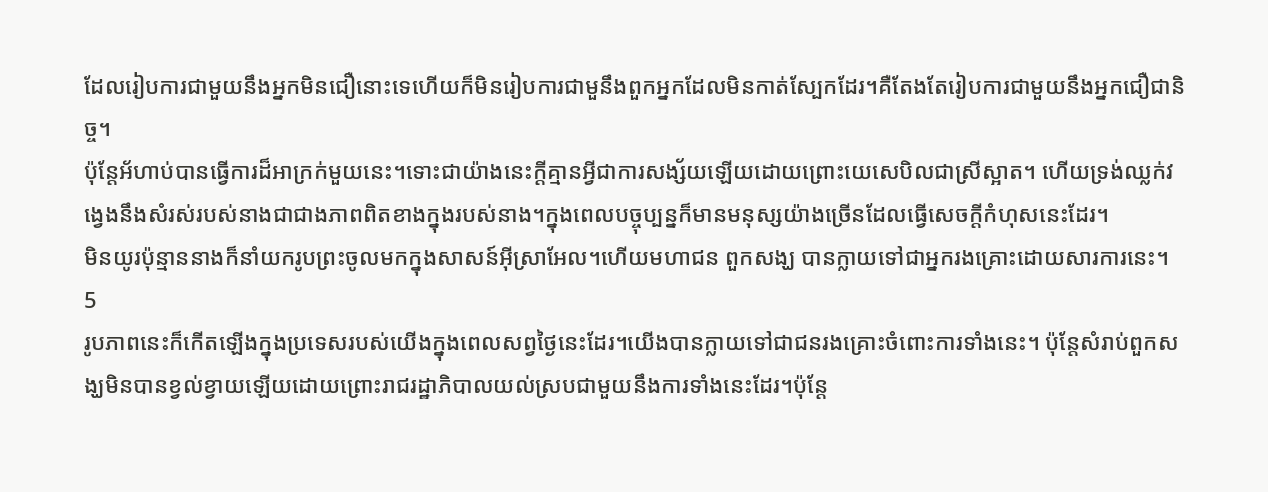ដែលរៀបការជាមួយនឹងអ្នកមិនជឿនោះទេហើយក៏មិនរៀបការជាមួនឹងពួកអ្នកដែលមិនកាត់ស្បែកដែរ។គឺតែងតែរៀបការជាមួយនឹងអ្នកជឿជានិច្ច។
ប៉ុន្តែអ័ហាប់បានធ្វើការដ៏អាក្រក់មួយនេះ។ទោះជាយ៉ាងនេះក្តីគ្មានអ្វីជាការសង្ស័យឡើយដោយព្រោះយេសេបិលជាស្រីស្អាត។ ហើយទ្រង់ឈ្លក់វង្វេងនឹងសំរស់របស់នាងជាជាងភាពពិតខាងក្នុងរបស់នាង។ក្នុងពេលបច្ចុប្បន្នក៏មានមនុស្សយ៉ាងច្រើនដែលធ្វើសេចក្តីកំហុសនេះដែរ។
មិនយូរប៉ុន្មាននាងក៏នាំយករូបព្រះចូលមកក្នុងសាសន៍អ៊ីស្រាអែល។ហើយមហាជន ពួកសង្ឃ បានក្លាយទៅជាអ្នករងគ្រោះដោយសារការនេះ។
5
រូបភាពនេះក៏កើតឡើងក្នុងប្រទេសរបស់យើងក្នុងពេលសព្វថ្ងៃនេះដែរ។យើងបានក្លាយទៅជាជនរងគ្រោះចំពោះការទាំងនេះ។ ប៉ុន្តែសំរាប់ពួកសង្ឃមិនបានខ្វល់ខ្វាយឡើយដោយព្រោះរាជរដ្ឋាភិបាលយល់ស្របជាមួយនឹងការទាំងនេះដែរ។ប៉ុន្តែ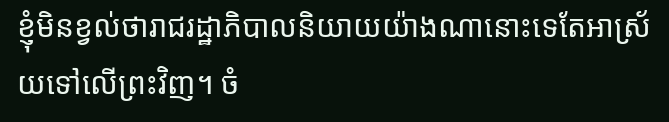ខ្ញុំមិនខ្វល់ថារាជរដ្ឋាភិបាលនិយាយយ៉ាងណានោះទេតែអាស្រ័យទៅលើព្រះវិញ។ ចំ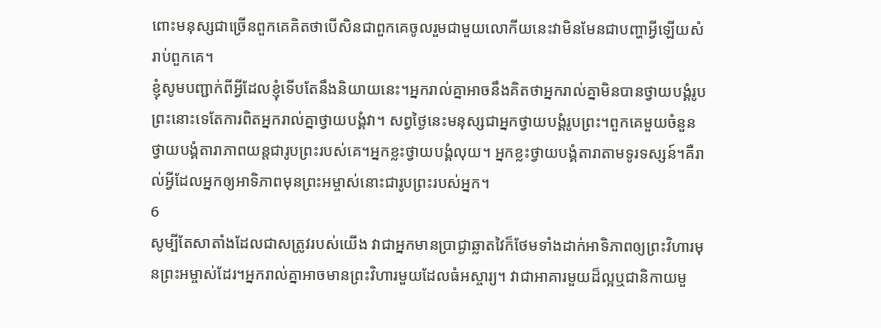ពោះមនុស្សជាច្រើនពួកគេគិតថាបើសិនជាពួកគេចូលរួមជាមួយលោកីយនេះវាមិនមែនជាបញ្ហាអ្វីឡើយសំរាប់ពួកគេ។
ខ្ញុំសូមបញ្ជាក់ពីអ្វីដែលខ្ញុំទើបតែនឹងនិយាយនេះ។អ្នករាល់គ្នាអាចនឹងគិតថាអ្នករាល់គ្នាមិនបានថ្វាយបង្គំរូបព្រះនោះទេតែការពិតអ្នករាល់គ្នាថ្វាយបង្គំវា។ សព្វថ្ងៃនេះមនុស្សជាអ្នកថ្វាយបង្គំរូបព្រះ។ពួកគេមួយចំនួនថ្វាយបង្គំតារាភាពយន្តជារូបព្រះរបស់គេ។អ្នកខ្លះថ្វាយបង្គំលុយ។ អ្នកខ្លះថ្វាយបង្គំតារាតាមទូរទស្សន៍។គឺរាល់អ្វីដែលអ្នកឲ្យអាទិភាពមុនព្រះអម្ចាស់នោះជារូបព្រះរបស់អ្នក។
6
សូម្បីតែសាតាំងដែលជាសត្រូវរបស់យើង វាជាអ្នកមានប្រាជ្ងាឆ្លាតវៃក៏ថែមទាំងដាក់អាទិភាពឲ្យព្រះវិហារមុនព្រះអម្ចាស់ដែរ។អ្នករាល់គ្នាអាចមានព្រះវិហារមួយដែលធំអស្ចារ្យ។ វាជាអាគារមួយដ៏ល្អឬជានិកាយមួ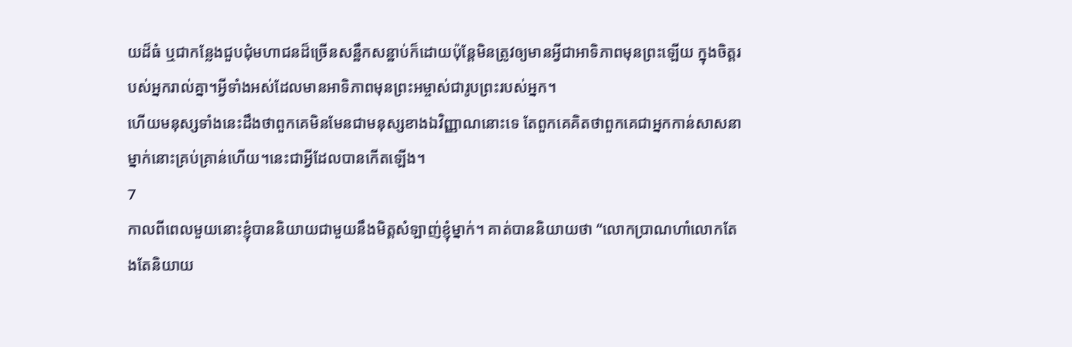យដ៏ធំ ឬជាកន្លែងជួបជុំមហាជនដ៏ច្រើនសន្ឋឹកសន្ឋាប់ក៏ដោយប៉ុន្តែមិនត្រូវឲ្យមានអ្វីជាអាទិភាពមុនព្រះឡើយ ក្នុងចិត្តរបស់អ្នករាល់គ្នា។អ្វីទាំងអស់ដែលមានអាទិភាពមុនព្រះអម្ចាស់ជារូបព្រះរបស់អ្នក។
ហើយមនុស្សទាំងនេះដឹងថាពួកគេមិនមែនជាមនុស្សខាងឯវិញ្ញាណនោះទេ តែពួកគេគិតថាពួកគេជាអ្នកកាន់សាសនាម្នាក់នោះគ្រប់គ្រាន់ហើយ។នេះជាអ្វីដែលបានកើតឡើង។
7
កាលពីពេលមួយនោះខ្ញុំបាននិយាយជាមួយនឹងមិត្តសំឡាញ់ខ្ញុំម្នាក់។ គាត់បាននិយាយថា “លោកប្រាណហាំលោកតែងតែនិយាយ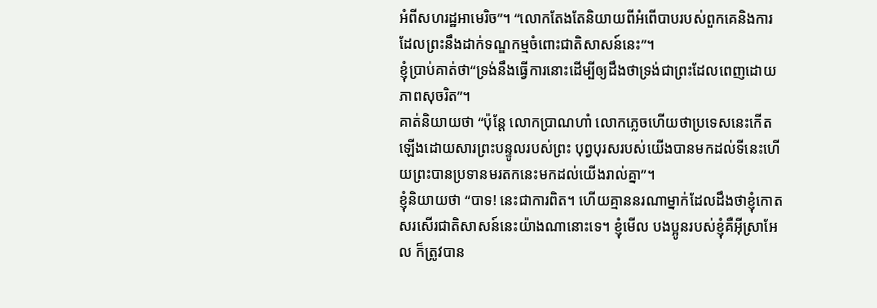អំពីសហរដ្ឋអាមេរិច”។ “លោកតែងតែនិយាយពីអំពើបាបរបស់ពួកគេនិងការដែលព្រះនឹងដាក់ទណ្ឌកម្មចំពោះជាតិសាសន៍នេះ”។
ខ្ញុំបា្រប់គាត់ថា“ទ្រង់នឹងធ្វើការនោះដើម្បីឲ្យដឹងថាទ្រង់ជាព្រះដែលពេញដោយភាពសុចរិត”។
គាត់និយាយថា “ប៉ុន្តែ លោកប្រាណហាំ លោកភ្លេចហើយថាប្រទេសនេះកើតឡើងដោយសារព្រះបន្ទូលរបស់ព្រះ បុព្វបុរសរបស់យើងបានមកដល់ទីនេះហើយព្រះបានប្រទានមរតកនេះមកដល់យើងរាល់គ្នា”។
ខ្ញុំនិយាយថា “បាទ! នេះជាការពិត។ ហើយគ្មាននរណាម្នាក់ដែលដឹងថាខ្ញុំកោតសរសើរជាតិសាសន៍នេះយ៉ាងណានោះទេ។ ខ្ញុំមើល បងប្អូនរបស់ខ្ញុំគឺអ៊ីស្រាអែល ក៏ត្រូវបាន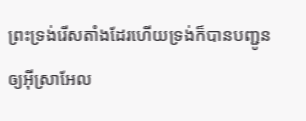ព្រះទ្រង់រើសតាំងដែរហើយទ្រង់ក៏បានបញ្ជូនឲ្យអ៊ីស្រាអែល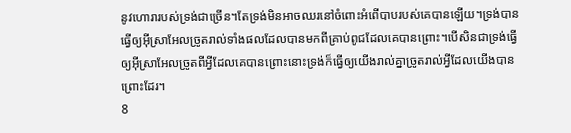នូវហោរារបស់ទ្រង់ជាច្រើន។តែទ្រង់មិនអាចឈរនៅចំពោះអំពើបាបរបស់គេបានឡើយ។ទ្រង់បានធ្វើឲ្យអ៊ីស្រាអែលច្រូតរាល់ទាំងផលដែលបានមកពីគ្រាប់ពូជដែលគេបានព្រោះ។បើសិនជាទ្រង់ធ្វើឲ្យអ៊ីស្រាអែលច្រូតពីអ្វីដែលគេបានព្រោះនោះទ្រង់ក៏ធ្វើឲ្យយើងរាល់គ្នាច្រូតរាល់អ្វីដែលយើងបានព្រោះដែរ។
8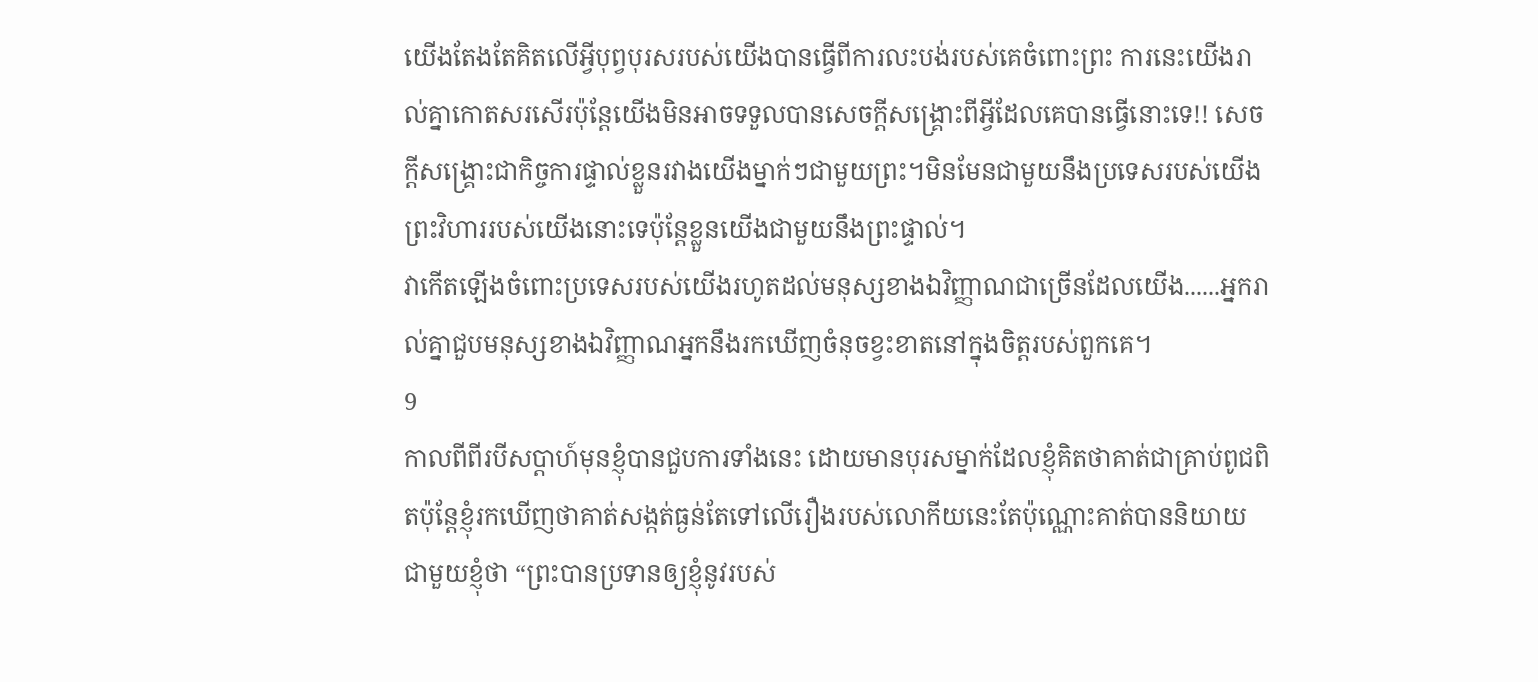យើងតែងតែគិតលើអ្វីបុព្វបុរសរបស់យើងបានធ្វើពីការលះបង់របស់គេចំពោះព្រះ ការនេះយើងរាល់គ្នាកោតសរសើរប៉ុន្តែយើងមិនអាចទទួលបានសេចក្តីសង្រ្គោះពីអ្វីដែលគេបានធ្វើនោះទេ!! សេចក្តីសង្រ្គោះជាកិច្ចការផ្ទាល់ខ្លួនរវាងយើងម្នាក់ៗជាមួយព្រះ។មិនមែនជាមួយនឹងប្រទេសរបស់យើង ព្រះវិហាររបស់យើងនោះទេប៉ុន្តែខ្លួនយើងជាមួយនឹងព្រះផ្ទាល់។
វាកើតឡើងចំពោះប្រទេសរបស់យើងរហូតដល់មនុស្សខាងឯវិញ្ញាណជាច្រើនដែលយើង......អ្នករាល់គ្នាជួបមនុស្សខាងឯវិញ្ញាណអ្នកនឹងរកឃើញចំនុចខ្វះខាតនៅក្នុងចិត្តរបស់ពួកគេ។
9
កាលពីពីរបីសប្តាហ៍មុនខ្ញុំបានជួបការទាំងនេះ ដោយមានបុរសម្នាក់ដែលខ្ញុំគិតថាគាត់ជាគ្រាប់ពូជពិតប៉ុន្តែខ្ញុំរកឃើញថាគាត់សង្កត់ធ្ងន់តែទៅលើរឿងរបស់លោកីយនេះតែប៉ុណ្ណោះគាត់បាននិយាយជាមួយខ្ញុំថា “ព្រះបានប្រទានឲ្យខ្ញុំនូវរបស់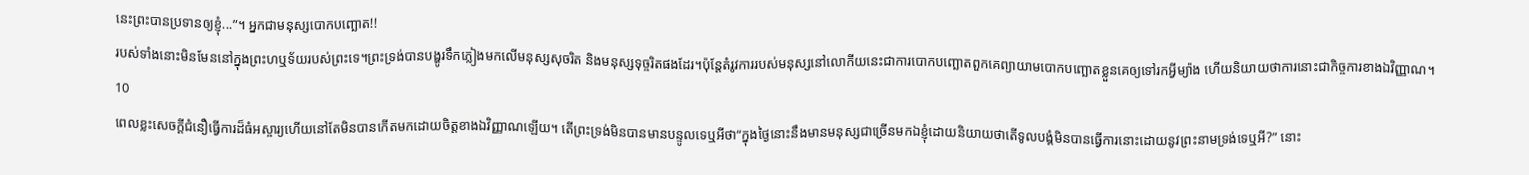នេះព្រះបានប្រទានឲ្យខ្ញុំ...”។ អ្នកជាមនុស្សបោកបញ្ឆោត!!
របស់ទាំងនោះមិនមែននៅក្នុងព្រះហឬទ័យរបស់ព្រះទេ។ព្រះទ្រង់បានបង្ហូរទឹកភ្លៀងមកលើមនុស្សសុចរិត និងមនុស្សទុច្ចរិតផងដែរ។ប៉ុន្តែតំរូវការរបស់មនុស្សនៅលោកីយនេះជាការបោកបញ្ឆោតពួកគេព្យាយាមបោកបញ្ឆោតខ្លួនគេឲ្យទៅរកអ្វីម្យ៉ាង ហើយនិយាយថាការនោះជាកិច្ចការខាងឯវិញ្ញាណ។
10
ពេលខ្លះសេចក្តីជំនឿធ្វើការដ៏ធំអស្ចារ្យហើយនៅតែមិនបានកើតមកដោយចិត្តខាងឯវិញ្ញាណឡើយ។ តើព្រះទ្រង់មិនបានមានបន្ទូលទេឬអីថា“ក្នុងថ្ងៃនោះនឹងមានមនុស្សជាច្រើនមកឯខ្ញុំដោយនិយាយថាតើទូលបង្គំមិនបានធ្វើការនោះដោយនូវព្រះនាមទ្រង់ទេឬអី?” នោះ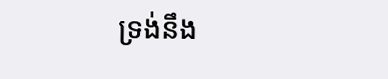ទ្រង់នឹង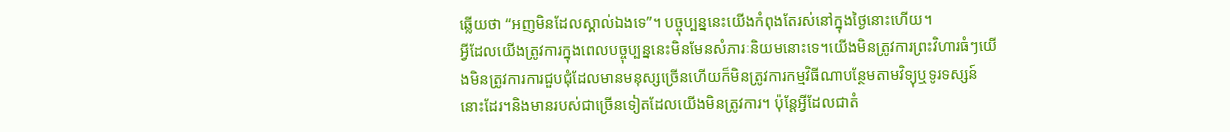ឆ្លើយថា “អញមិនដែលស្គាល់ឯងទេ”។ បច្ចុប្បន្ននេះយើងកំពុងតែរស់នៅក្នុងថ្ងៃនោះហើយ។
អ្វីដែលយើងត្រូវការក្នុងពេលបច្ចុប្បន្ននេះមិនមែនសំភារៈនិយមនោះទេ។យើងមិនត្រូវការព្រះវិហារធំៗយើងមិនត្រូវការការជួបជុំដែលមានមនុស្សច្រើនហើយក៏មិនត្រូវការកម្មវិធីណាបន្ថែមតាមវិទ្យុឬទូរទស្សន៍នោះដែរ។និងមានរបស់ជាច្រើនទៀតដែលយើងមិនត្រូវការ។ ប៉ុន្តែអ្វីដែលជាតំ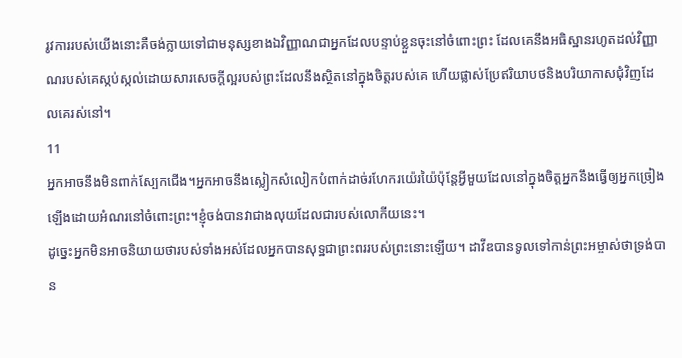រូវការរបស់យើងនោះគឺចង់ក្លាយទៅជាមនុស្សខាងឯវិញ្ញាណជាអ្នកដែលបន្ទាប់ខ្លួនចុះនៅចំពោះព្រះ ដែលគេនឹងអធិស្ឋានរហូតដល់វិញ្ញាណរបស់គេស្កប់ស្កល់ដោយសារសេចក្តីល្អរបស់ព្រះដែលនឹងស្ថិតនៅក្នុងចិត្តរបស់គេ ហើយផ្លាស់ប្រែឥរិយាបថនិងបរិយាកាសជុំវិញដែលគេរស់នៅ។
11
អ្នកអាចនឹងមិនពាក់ស្បែកជើង។អ្នកអាចនឹងស្លៀកសំលៀកបំពាក់ដាច់រហែករយ៉េរយ៉ៃប៉ុន្តែអ្វីមួយដែលនៅក្នុងចិត្តអ្នកនឹងធ្វើឲ្យអ្នកច្រៀងឡើងដោយអំណរនៅចំពោះព្រះ។ខ្ញុំចង់បានវាជាងលុយដែលជារបស់លោកីយនេះ។
ដូច្នេះអ្នកមិនអាចនិយាយថារបស់ទាំងអស់ដែលអ្នកបានសុទ្ឋជាព្រះពររបស់ព្រះនោះឡើយ។ ដាវីឌបានទូលទៅកាន់ព្រះអម្ចាស់ថាទ្រង់បាន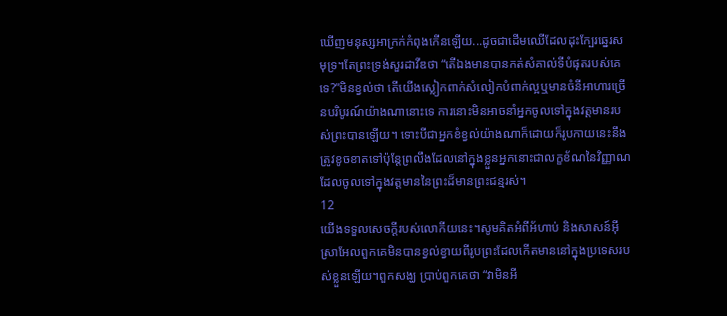ឃើញមនុស្សអាក្រក់កំពុងកើនឡើយ...ដូចជាដើមឈើដែលដុះក្បែរឆ្នេរសមុទ្រ។តែព្រះទ្រង់សួរដាវីឌថា “តើឯងមានបានកត់សំគាល់ទីបំផុតរបស់គេទេ?”មិនខ្វល់ថា តើយើងស្លៀកពាក់សំលៀកបំពាក់ល្អឬមានចំនីអាហារច្រើនបរិបូរណ៍យ៉ាងណានោះទេ ការនោះមិនអាចនាំអ្នកចូលទៅក្នុងវត្តមានរបស់ព្រះបានឡើយ។ ទោះបីជាអ្នកខំខ្វល់យ៉ាងណាក៏ដោយក៏រូបកាយនេះនឹងត្រូវខូចខាតទៅប៉ុន្តែព្រលឹងដែលនៅក្នុងខ្លួនអ្នកនោះជាលក្ខខ័ណនៃវិញ្ញាណដែលចូលទៅក្នុងវត្តមាននៃព្រះដ៏មានព្រះជន្មរស់។
12
យើងទទួលសេចក្តីរបស់លោកីយនេះ។សូមគិតអំពីអ័ហាប់ និងសាសន៍អ៊ីស្រាអែលពួកគេមិនបានខ្វល់ខ្វាយពីរូបព្រះដែលកើតមាននៅក្នុងប្រទេសរបស់ខ្លួនឡើយ។ពួកសង្ឃ ប្រាប់ពួកគេថា “វាមិនអី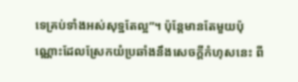ទេគ្រប់ទាំងអស់សុទ្ឋតែល្អ”។ ប៉ុន្តែមានតែមួយប៉ុណ្ណោះដែលស្រែកយំប្រឆាំងនឹងសេចក្តីកំហុសនេះ ពី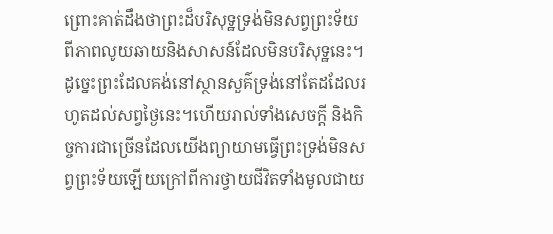ព្រោះគាត់ដឹងថាព្រះដ៏បរិសុទ្ឋទ្រង់មិនសព្វព្រះទ័យ ពីភាពលូយឆាយនិងសាសន៍ដែលមិនបរិសុទ្ឋនេះ។
ដូច្នេះព្រះដែលគង់នៅស្ថានសួគ៌ទ្រង់នៅតែដដែលរហូតដល់សព្វថ្ងៃនេះ។ហើយរាល់ទាំងសេចក្តី និងកិច្ចការជាច្រើនដែលយើងព្យាយាមធ្វើព្រះទ្រង់មិនសព្វព្រះទ័យឡើយក្រៅពីការថ្វាយជីវិតទាំងមូលជាយ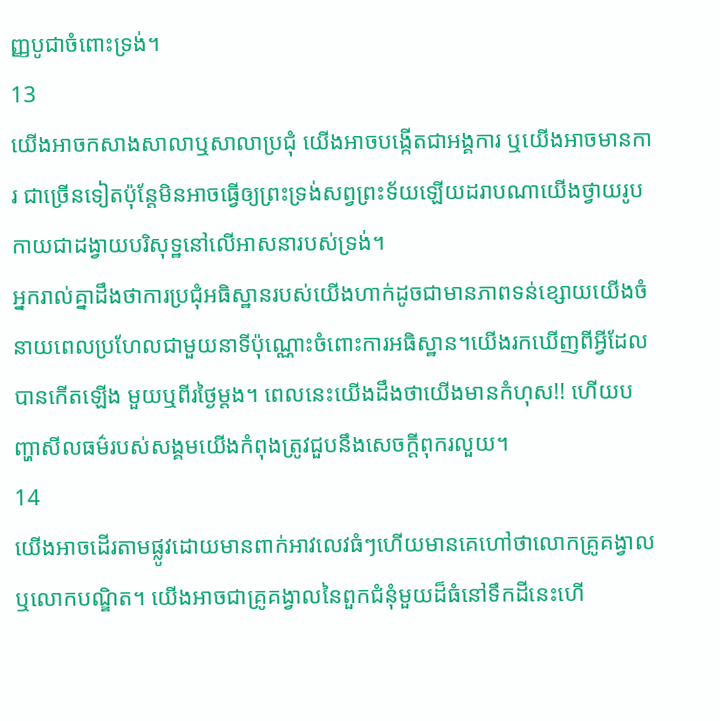ញ្ញបូជាចំពោះទ្រង់។
13
យើងអាចកសាងសាលាឬសាលាប្រជុំ យើងអាចបង្កើតជាអង្គការ ឬយើងអាចមានការ ជាច្រើនទៀតប៉ុន្តែមិនអាចធ្វើឲ្យព្រះទ្រង់សព្វព្រះទ័យឡើយដរាបណាយើងថ្វាយរូបកាយជាដង្វាយបរិសុទ្ឋនៅលើអាសនារបស់ទ្រង់។
អ្នករាល់គ្នាដឹងថាការប្រជុំអធិស្ឋានរបស់យើងហាក់ដូចជាមានភាពទន់ខ្សោយយើងចំនាយពេលប្រហែលជាមួយនាទីប៉ុណ្ណោះចំពោះការអធិស្ឋាន។យើងរកឃើញពីអ្វីដែលបានកើតឡើង មួយឬពីរថ្ងៃម្តង។ ពេលនេះយើងដឹងថាយើងមានកំហុស!! ហើយបញ្ហាសីលធម៌របស់សង្គមយើងកំពុងត្រូវជួបនឹងសេចក្តីពុករលួយ។
14
យើងអាចដើរតាមផ្លូវដោយមានពាក់អាវលេវធំៗហើយមានគេហៅថាលោកគ្រូគង្វាល ឬលោកបណ្ឌិត។ យើងអាចជាគ្រូគង្វាលនៃពួកជំនុំមួយដ៏ធំនៅទឹកដីនេះហើ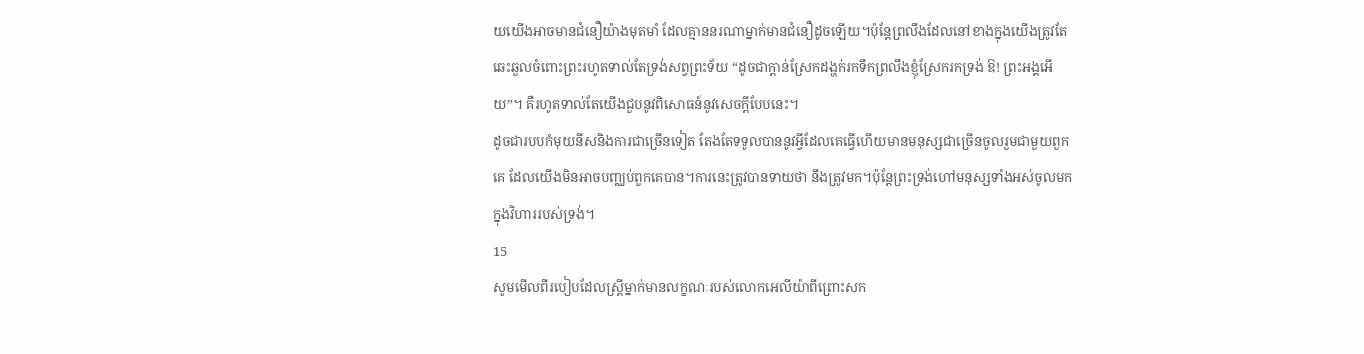យយើងអាចមានជំនឿយ៉ាងមុតមាំ ដែលគ្មាននរណាម្នាក់មានជំនឿដូចឡើយ។ប៉ុន្តែព្រលឹងដែលនៅខាងក្នុងយើងត្រូវតែឆេះឆួលចំពោះព្រះរហូតទាល់តែទ្រង់សព្វព្រះទ័យ “ដូចជាក្តាន់ស្រែកដង្ហក់រកទឹកព្រលឹងខ្ញុំស្រែករកទ្រង់ ឱ! ព្រះអង្គអើយ”។ គឺរហូតទាល់តែយើងជួបនូវពិសោធន៍នូវសេចក្តីបែបនេះ។
ដូចជារបបកំមុយនីសនិងការជាច្រើនទៀត តែងតែទទូលបាននូវអ្វីដែលគេធ្វើហើយមានមនុស្សជាច្រើនចូលរួមជាមួយពួកគេ ដែលយើងមិនអាចបញ្ឈប់ពួកគេបាន។ការនេះត្រូវបានទាយថា នឹងត្រូវមក។ប៉ុន្តែព្រះទ្រង់ហៅមនុស្សទាំងអស់ចូលមកក្នុងវិហាររបស់ទ្រង់។
15
សូមមើលពីរបៀបដែលស្រ្តីម្នាក់មានលក្ខណៈរបស់លោកអេលីយ៉ាពីព្រោះសក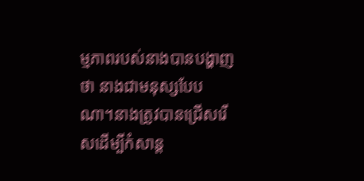ម្មភាពរបស់នាងបានបង្ហាញថា នាងជាមនុស្សបែបណា។នាងត្រូវបានជ្រើសរើសដើម្បីកំសាន្ត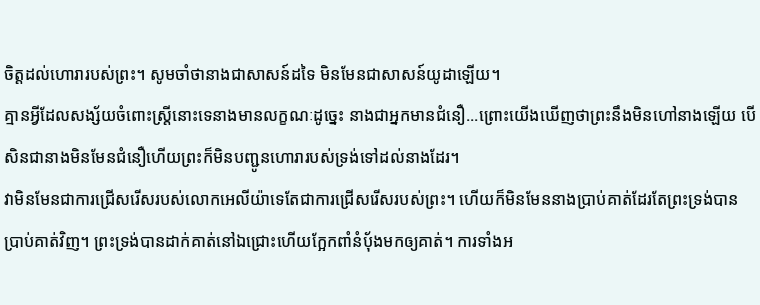ចិត្តដល់ហោរារបស់ព្រះ។ សូមចាំថានាងជាសាសន៍ដទៃ មិនមែនជាសាសន៍យូដាឡើយ។
គ្មានអ្វីដែលសង្ស័យចំពោះស្រ្តីនោះទេនាងមានលក្ខណៈដូច្នេះ នាងជាអ្នកមានជំនឿ...ព្រោះយើងឃើញថាព្រះនឹងមិនហៅនាងឡើយ បើសិនជានាងមិនមែនជំនឿហើយព្រះក៏មិនបញ្ជូនហោរារបស់ទ្រង់ទៅដល់នាងដែរ។
វាមិនមែនជាការជ្រើសរើសរបស់លោកអេលីយ៉ាទេតែជាការជ្រើសរើសរបស់ព្រះ។ ហើយក៏មិនមែននាងប្រាប់គាត់ដែរតែព្រះទ្រង់បានប្រាប់គាត់វិញ។ ព្រះទ្រង់បានដាក់គាត់នៅឯជ្រោះហើយក្អែកពាំនំបុ័ងមកឲ្យគាត់។ ការទាំងអ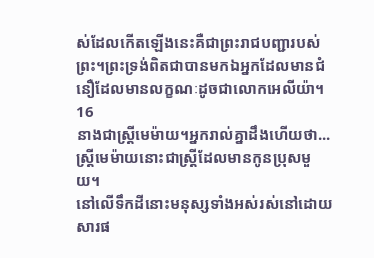ស់ដែលកើតឡើងនេះគឺជាព្រះរាជបញ្ជារបស់ព្រះ។ព្រះទ្រង់ពិតជាបានមកឯអ្នកដែលមានជំនឿដែលមានលក្ខណៈដូចជាលោកអេលីយ៉ា។
16
នាងជាស្រ្តីមេម៉ាយ។អ្នករាល់គ្នាដឹងហើយថា...ស្រ្តីមេម៉ាយនោះជាស្រី្តដែលមានកូនប្រុសមួយ។
នៅលើទឹកដីនោះមនុស្សទាំងអស់រស់នៅដោយសារផ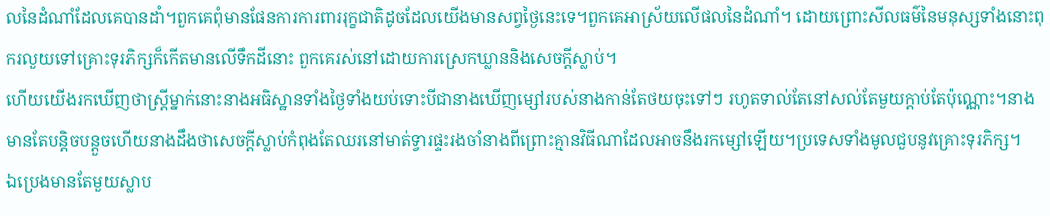លនៃដំណាំដែលគេបានដាំ។ពួកគេពុំមានផែនការការពាររុក្ខជាតិដូចដែលយើងមានសព្វថ្ងៃនេះទេ។ពួកគេអាស្រ័យលើផលនៃដំណាំ។ ដោយព្រោះសីលធម៌នៃមនុស្សទាំងនោះពុករលួយទៅគ្រោះទុរភិក្សក៏កើតមានលើទឹកដីនោះ ពួកគេរស់នៅដោយការស្រេកឃ្លាននិងសេចក្តីស្លាប់។
ហើយយើងរកឃើញថាស្រ្តីម្នាក់នោះនាងអធិស្ឋានទាំងថ្ងៃទាំងយប់ទោះបីជានាងឃើញម្សៅរបស់នាងកាន់តែថយចុះទៅៗ រហូតទាល់តែនៅសល់តែមួយក្តាប់តែប៉ុណ្ណោះ។នាងមានតែបន្តិចបន្តួចហើយនាងដឹងថាសេចក្តីស្លាប់កំពុងតែឈរនៅមាត់ទ្វារផ្ទះរងចាំនាងពីព្រោះគ្មានវិធីណាដែលអាចនឹងរកម្សៅឡើយ។ប្រទេសទាំងមូលជួបនូវគ្រោះទុរភិក្ស។
ឯប្រេងមានតែមួយស្លាប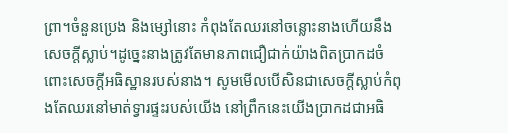ព្រា។ចំនួនប្រេង និងម្សៅនោះ កំពុងតែឈរនៅចន្លោះនាងហើយនឹងសេចក្តីស្លាប់។ដូច្នេះនាងត្រូវតែមានភាពជឿជាក់យ៉ាងពិតប្រាកដចំពោះសេចក្តីអធិស្ឋានរបស់នាង។ សូមមើលបើសិនជាសេចក្តីស្លាប់កំពុងតែឈរនៅមាត់ទ្វារផ្ទះរបស់យើង នៅព្រឹកនេះយើងប្រាកដជាអធិ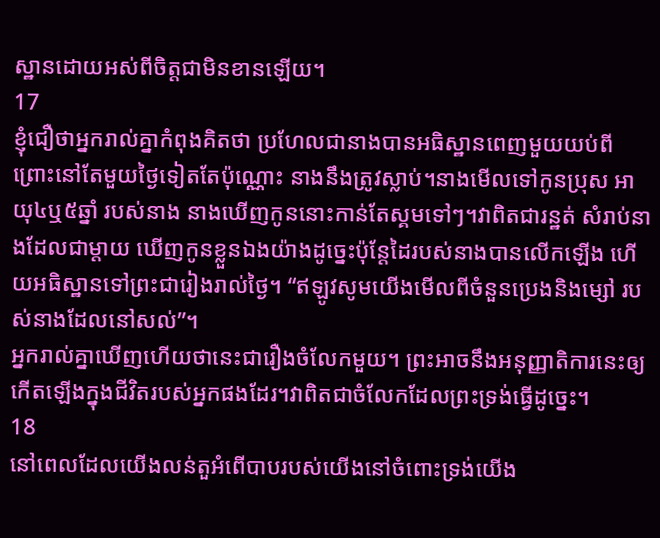ស្ឋានដោយអស់ពីចិត្តជាមិនខានឡើយ។
17
ខ្ញុំជឿថាអ្នករាល់គ្នាកំពុងគិតថា ប្រហែលជានាងបានអធិស្ឋានពេញមួយយប់ពីព្រោះនៅតែមួយថ្ងៃទៀតតែប៉ុណ្ណោះ នាងនឹងត្រូវស្លាប់។នាងមើលទៅកូនប្រុស អាយុ៤ឬ៥ឆ្នាំ របស់នាង នាងឃើញកូននោះកាន់តែស្គមទៅៗ។វាពិតជារន្ឋត់ សំរាប់នាងដែលជាម្តាយ ឃើញកូនខ្លួនឯងយ៉ាងដូច្នេះប៉ុន្តែដៃរបស់នាងបានលើកឡើង ហើយអធិស្ឋានទៅព្រះជារៀងរាល់ថ្ងៃ។ “ឥឡូវសូមយើងមើលពីចំនួនប្រេងនិងម្សៅ របស់នាងដែលនៅសល់”។
អ្នករាល់គ្នាឃើញហើយថានេះជារឿងចំលែកមួយ។ ព្រះអាចនឹងអនុញ្ញាតិការនេះឲ្យកើតឡើងក្នុងជីវិតរបស់អ្នកផងដែរ។វាពិតជាចំលែកដែលព្រះទ្រង់ធ្វើដូច្នេះ។
18
នៅពេលដែលយើងលន់តួអំពើបាបរបស់យើងនៅចំពោះទ្រង់យើង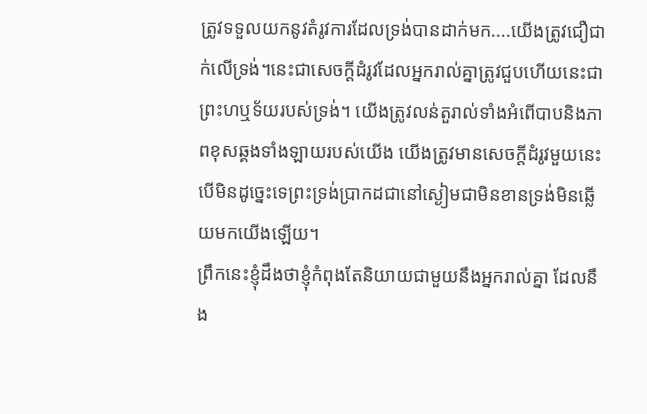ត្រូវទទួលយកនូវតំរូវការដែលទ្រង់បានដាក់មក....យើងត្រូវជឿជាក់លើទ្រង់។នេះជាសេចក្តីដំរូវដែលអ្នករាល់គ្នាត្រូវជួបហើយនេះជាព្រះហឬទ័យរបស់ទ្រង់។ យើងត្រូវលន់តួរាល់ទាំងអំពើបាបនិងភាពខុសឆ្គងទាំងឡាយរបស់យើង យើងត្រូវមានសេចក្តីដំរូវមួយនេះបើមិនដូច្នេះទេព្រះទ្រង់ប្រាកដជានៅស្ងៀមជាមិនខានទ្រង់មិនឆ្លើយមកយើងឡើយ។
ព្រឹកនេះខ្ញុំដឹងថាខ្ញុំកំពុងតែនិយាយជាមួយនឹងអ្នករាល់គ្នា ដែលនឹង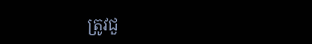ត្រូវជួ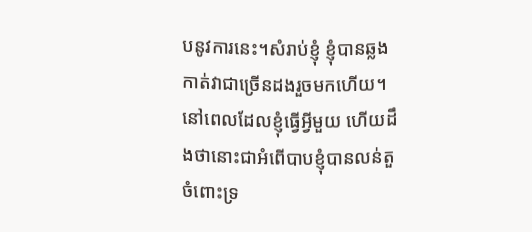បនូវការនេះ។សំរាប់ខ្ញុំ ខ្ញុំបានឆ្លងកាត់វាជាច្រើនដងរួចមកហើយ។នៅពេលដែលខ្ញុំធ្វើអ្វីមួយ ហើយដឹងថានោះជាអំពើបាបខ្ញុំបានលន់តួចំពោះទ្រ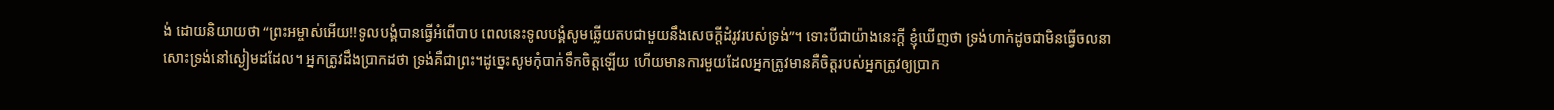ង់ ដោយនិយាយថា “ព្រះអម្ចាស់អើយ!!ទូលបង្គំបានធ្វើអំពើបាប ពេលនេះទូលបង្គំសូមឆ្លើយតបជាមួយនឹងសេចក្តីដំរូវរបស់ទ្រង់”។ ទោះបីជាយ៉ាងនេះក្តី ខ្ញុំឃើញថា ទ្រង់ហាក់ដូចជាមិនធ្វើចលនាសោះទ្រង់នៅស្ងៀមដដែល។ អ្នកត្រូវដឹងប្រាកដថា ទ្រង់គឺជាព្រះ។ដូច្នេះសូមកុំបាក់ទឹកចិត្តឡើយ ហើយមានការមួយដែលអ្នកត្រូវមានគឺចិត្តរបស់អ្នកត្រូវឲ្យប្រាក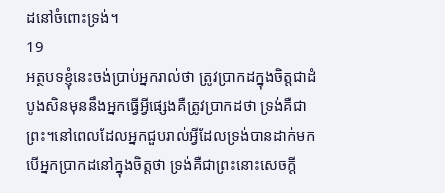ដនៅចំពោះទ្រង់។
19
អត្ថបទខ្ញុំនេះចង់ប្រាប់អ្នករាល់ថា ត្រូវប្រាកដក្នុងចិត្តជាដំបូងសិនមុននឹងអ្នកធ្វើអ្វីផ្សេងគឺត្រូវប្រាកដថា ទ្រង់គឺជាព្រះ។នៅពេលដែលអ្នកជួបរាល់អ្វីដែលទ្រង់បានដាក់មកបើអ្នកប្រាកដនៅក្នុងចិត្តថា ទ្រង់គឺជាព្រះនោះសេចក្តី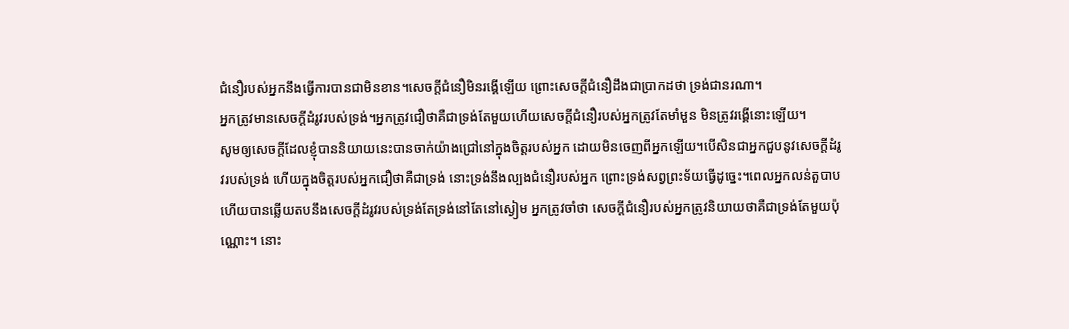ជំនឿរបស់អ្នកនឹងធ្វើការបានជាមិនខាន។សេចក្តីជំនឿមិនរង្គើឡើយ ព្រោះសេចក្តីជំនឿដឹងជាប្រាកដថា ទ្រង់ជានរណា។
អ្នកត្រូវមានសេចក្តីដំរូវរបស់ទ្រង់។អ្នកត្រូវជឿថាគឺជាទ្រង់តែមួយហើយសេចក្តីជំនឿរបស់អ្នកត្រូវតែមាំមួន មិនត្រូវរង្គើនោះឡើយ។
សូមឲ្យសេចក្តីដែលខ្ញុំបាននិយាយនេះបានចាក់យ៉ាងជ្រៅនៅក្នុងចិត្តរបស់អ្នក ដោយមិនចេញពីអ្នកឡើយ។បើសិនជាអ្នកជួបនូវសេចក្តីដំរូវរបស់ទ្រង់ ហើយក្នុងចិត្តរបស់អ្នកជឿថាគឺជាទ្រង់ នោះទ្រង់នឹងល្បងជំនឿរបស់អ្នក ព្រោះទ្រង់សព្វព្រះទ័យធ្វើដូច្នេះ។ពេលអ្នកលន់តួបាប ហើយបានឆ្លើយតបនឹងសេចក្តីដំរូវរបស់ទ្រង់តែទ្រង់នៅតែនៅស្ងៀម អ្នកត្រូវចាំថា សេចក្តីជំនឿរបស់អ្នកត្រូវនិយាយថាគឺជាទ្រង់តែមួយប៉ុណ្ណោះ។ នោះ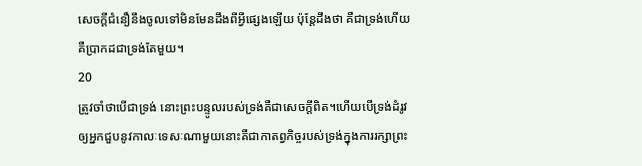សេចក្តីជំនឿនឹងចូលទៅមិនមែនដឹងពីអ្វីផ្សេងឡើយ ប៉ុន្តែដឹងថា គឺជាទ្រង់ហើយគឺប្រាកដជាទ្រង់តែមួយ។
20
ត្រូវចាំថាបើជាទ្រង់ នោះព្រះបន្ទូលរបស់ទ្រង់គឺជាសេចក្តីពិត។ហើយបើទ្រង់ដំរូវឲ្យអ្នកជួបនូវកាលៈទេសៈណាមួយនោះគឺជាកាតព្វកិច្ចរបស់ទ្រង់ក្នុងការរក្សាព្រះ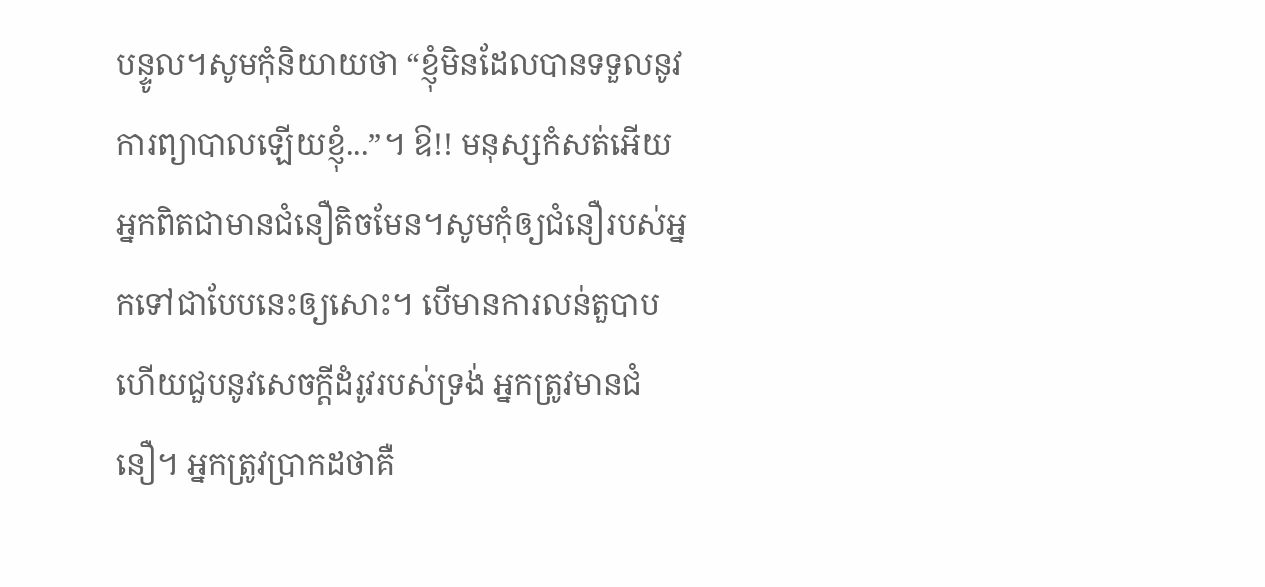បន្ទូល។សូមកុំនិយាយថា “ខ្ញុំមិនដែលបានទទួលនូវការព្យាបាលឡើយខ្ញុំ...”។ ឱ!! មនុស្សកំសត់អើយអ្នកពិតជាមានជំនឿតិចមែន។សូមកុំឲ្យជំនឿរបស់អ្នកទៅជាបែបនេះឲ្យសោះ។ បើមានការលន់តួបាបហើយជួបនូវសេចក្តីដំរូវរបស់ទ្រង់ អ្នកត្រូវមានជំនឿ។ អ្នកត្រូវប្រាកដថាគឺ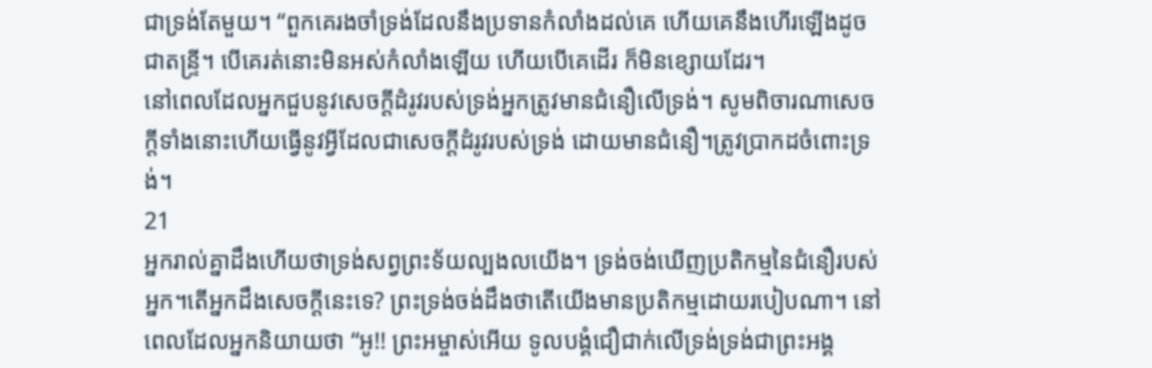ជាទ្រង់តែមួយ។ “ពួកគេរងចាំទ្រង់ដែលនឹងប្រទានកំលាំងដល់គេ ហើយគេនឹងហើរឡើងដូចជាតន្ទ្រី។ បើគេរត់នោះមិនអស់កំលាំងឡើយ ហើយបើគេដើរ ក៏មិនខ្សោយដែរ។
នៅពេលដែលអ្នកជួបនូវសេចក្តីដំរូវរបស់ទ្រង់អ្នកត្រូវមានជំនឿលើទ្រង់។ សូមពិចារណាសេចក្តីទាំងនោះហើយធ្វើនូវអ្វីដែលជាសេចក្តីដំរូវរបស់ទ្រង់ ដោយមានជំនឿ។ត្រូវប្រាកដចំពោះទ្រង់។
21
អ្នករាល់គ្នាដឹងហើយថាទ្រង់សព្វព្រះទ័យល្បងលយើង។ ទ្រង់ចង់ឃើញប្រតិកម្មនៃជំនឿរបស់អ្នក។តើអ្នកដឹងសេចក្តីនេះទេ? ព្រះទ្រង់ចង់ដឹងថាតើយើងមានប្រតិកម្មដោយរបៀបណា។ នៅពេលដែលអ្នកនិយាយថា “អូ!! ព្រះអម្ចាស់អើយ ទូលបង្គំជឿជាក់លើទ្រង់ទ្រង់ជាព្រះអង្គ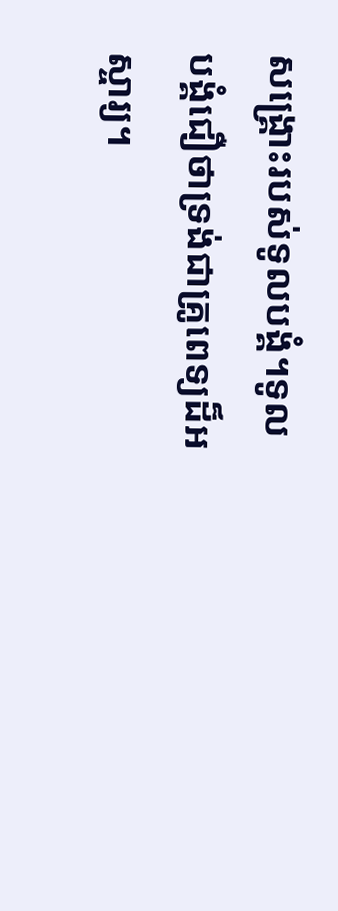សង្រ្គោះរបស់ទូលបង្គំ។ទូលបង្គំជឿថាទ្រង់ជាគ្រូពេទ្យដ៏អស្ចារ្យ។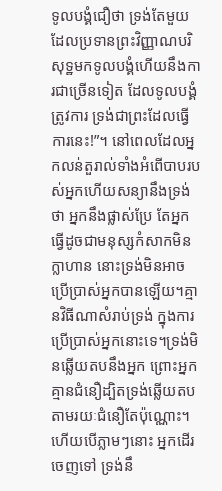ទូលបង្គំជឿថា ទ្រង់តែមួយដែលប្រទានព្រះវិញ្ញាណបរិសុទ្ឋមកទូលបង្គំហើយនឹងការជាច្រើនទៀត ដែលទូលបង្គំត្រូវការ ទ្រង់ជាព្រះដែលធ្វើការនេះ!”។ នៅពេលដែលអ្នកលន់តួរាល់ទាំងអំពើបាបរបស់អ្នកហើយសន្យានឹងទ្រង់ថា អ្នកនឹងផ្លាស់ប្រែ តែអ្នកធ្វើដូចជាមនុស្សកំសាកមិនក្លាហាន នោះទ្រង់មិនអាចប្រើប្រាស់អ្នកបានឡើយ។គ្មានវិធីណាសំរាប់ទ្រង់ ក្នុងការប្រើប្រាស់អ្នកនោះទេ។ទ្រង់មិនឆ្លើយតបនឹងអ្នក ព្រោះអ្នកគ្មានជំនឿដ្បិតទ្រង់ឆ្លើយតបតាមរយៈជំនឿតែប៉ុណ្ណោះ។ហើយបើភ្លាមៗនោះ អ្នកដើរចេញទៅ ទ្រង់នឹ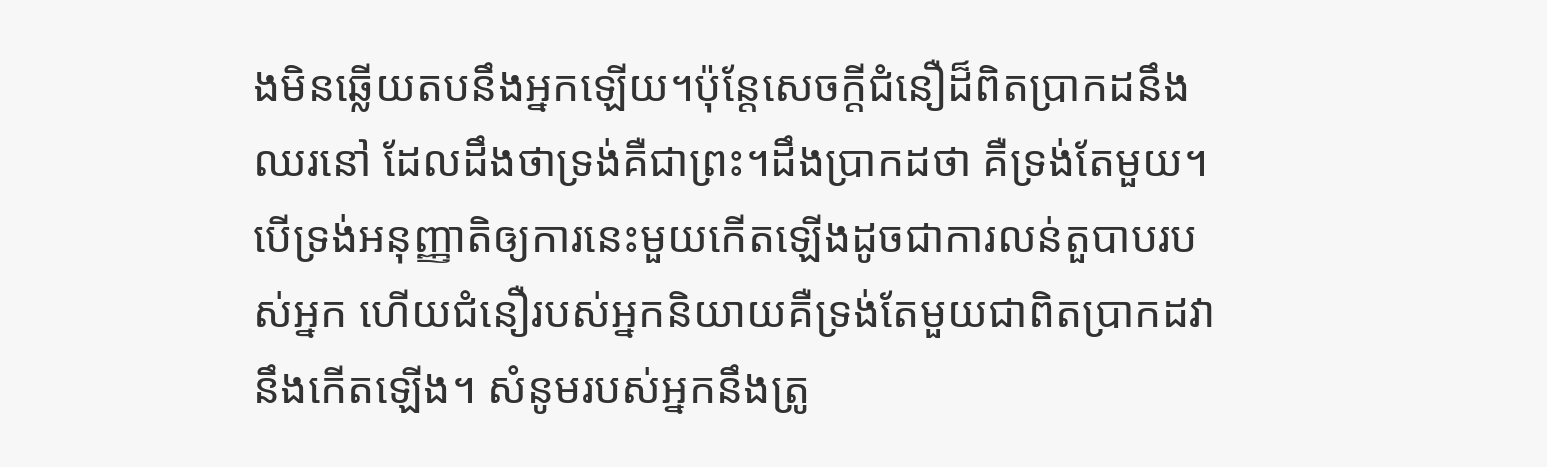ងមិនឆ្លើយតបនឹងអ្នកឡើយ។ប៉ុន្តែសេចក្តីជំនឿដ៏ពិតប្រាកដនឹងឈរនៅ ដែលដឹងថាទ្រង់គឺជាព្រះ។ដឹងប្រាកដថា គឺទ្រង់តែមួយ។
បើទ្រង់អនុញ្ញាតិឲ្យការនេះមួយកើតឡើងដូចជាការលន់តួបាបរបស់អ្នក ហើយជំនឿរបស់អ្នកនិយាយគឺទ្រង់តែមួយជាពិតប្រាកដវានឹងកើតឡើង។ សំនូមរបស់អ្នកនឹងត្រូ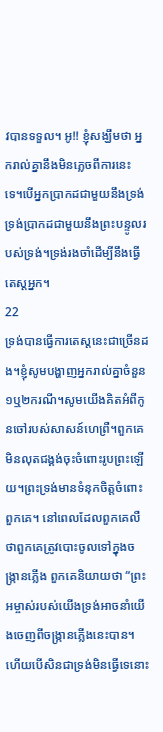វបានទទួល។ អូ!! ខ្ញុំសង្ឃឹមថា អ្នករាល់គ្នានឹងមិនភ្លេចពីការនេះទេ។បើអ្នកប្រាកដជាមួយនឹងទ្រង់ ទ្រង់ប្រាកដជាមួយនឹងព្រះបន្ទូលរបស់ទ្រង់។ទ្រង់រងចាំដើម្បីនឹងធ្វើតេស្តអ្នក។
22
ទ្រង់បានធ្វើការតេស្តនេះជាច្រើនដង។ខ្ញុំសូមបង្ហាញអ្នករាល់គ្នាចំនួន១ឬ២ករណី។សូមយើងគិតអំពីកូនចៅរបស់សាសន៍ហេព្រឺ។ពួកគេមិនលុតជង្គង់ចុះចំពោះរូបព្រះឡើយ។ព្រះទ្រង់មានទំនុកចិត្តចំពោះពួកគេ។ នៅពេលដែលពួកគេលឺថាពួកគេត្រូវបោះចូលទៅក្នុងចង្ក្រានភ្លើង ពួកគេនិយាយថា “ព្រះអម្ចាស់របស់យើងទ្រង់អាចនាំយើងចេញពីចង្ក្រានភ្លើងនេះបាន។ហើយបើសិនជាទ្រង់មិនធ្វើទេនោះ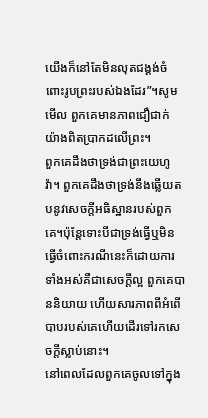យើងក៏នៅតែមិនលុតជង្គង់ចំពោះរូបព្រះរបស់ឯងដែរ”។សូមមើល ពួកគេមានភាពជឿជាក់ យ៉ាងពិតប្រាកដលើព្រះ។
ពួកគេដឹងថាទ្រង់ជាព្រះយេហូវ៉ា។ ពួកគេដឹងថាទ្រង់នឹងឆ្លើយតបនូវសេចក្តីអធិស្ឋានរបស់ពួកគេ។ប៉ុន្តែទោះបីជាទ្រង់ធ្វើឬមិនធ្វើចំពោះករណីនេះក៏ដោយការទាំងអស់គឺជាសេចក្តីល្អ ពួកគេបាននិយាយ ហើយសារភាពពីអំពើបាបរបស់គេហើយដើរទៅរកសេចក្តីស្លាប់នោះ។
នៅពេលដែលពួកគេចូលទៅក្នុង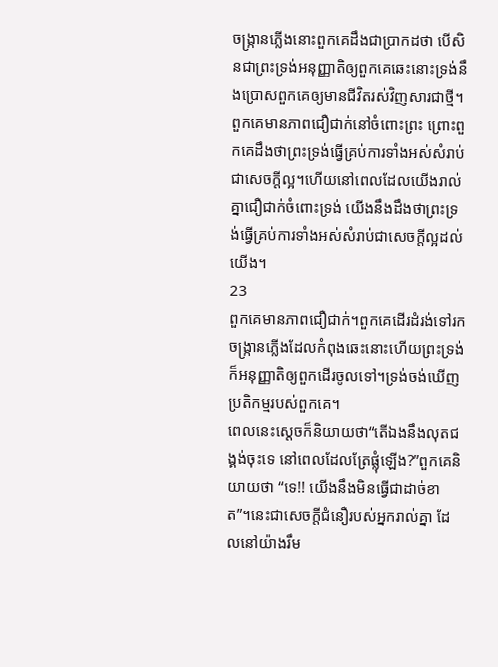ចង្រ្កានភ្លើងនោះពួកគេដឹងជាប្រាកដថា បើសិនជាព្រះទ្រង់អនុញ្ញាតិឲ្យពួកគេឆេះនោះទ្រង់នឹងប្រោសពួកគេឲ្យមានជីវិតរស់វិញសារជាថ្មី។ពួកគេមានភាពជឿជាក់នៅចំពោះព្រះ ព្រោះពួកគេដឹងថាព្រះទ្រង់ធ្វើគ្រប់ការទាំងអស់សំរាប់ជាសេចក្តីល្អ។ហើយនៅពេលដែលយើងរាល់គ្នាជឿជាក់ចំពោះទ្រង់ យើងនឹងដឹងថាព្រះទ្រង់ធ្វើគ្រប់ការទាំងអស់សំរាប់ជាសេចក្តីល្អដល់យើង។
23
ពួកគេមានភាពជឿជាក់។ពួកគេដើរដំរង់ទៅរកចង្រ្កានភ្លើងដែលកំពុងឆេះនោះហើយព្រះទ្រង់ក៏អនុញ្ញាតិឲ្យពួកដើរចូលទៅ។ទ្រង់ចង់ឃើញប្រតិកម្មរបស់ពួកគេ។
ពេលនេះស្តេចក៏និយាយថា“តើឯងនឹងលុតជង្គង់ចុះទេ នៅពេលដែលត្រែផ្លុំឡើង?”ពួកគេនិយាយថា “ទេ!! យើងនឹងមិនធ្វើជាដាច់ខាត”។នេះជាសេចក្តីជំនឿរបស់អ្នករាល់គ្នា ដែលនៅយ៉ាងរឹម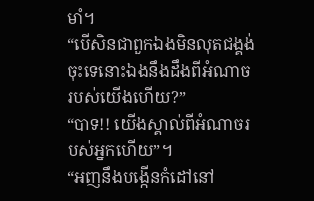មាំ។
“បើសិនជាពួកឯងមិនលុតជង្គង់ចុះទេនោះឯងនឹងដឹងពីអំណាចរបស់យើងហើយ?”
“បាទ!! យើងស្គាល់ពីអំណាចរបស់អ្នកហើយ”។
“អញនឹងបង្កើនកំដៅនៅ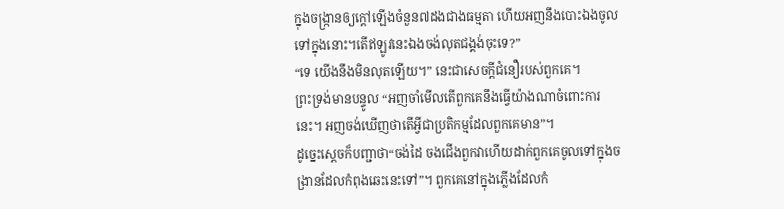ក្នុងចង្ក្រានឲ្យក្តៅឡើងចំនួន៧ដងជាងធម្មតា ហើយអញនឹងបោះឯងចូលទៅក្នុងនោះ។តើឥឡូវនេះឯងចង់លុតជង្គង់ចុះទេ?”
“ទេ យើងនឹងមិនលុតឡើយ។” នេះជាសេចក្តីជំនឿរបស់ពួកគេ។
ព្រះទ្រង់មានបន្ទូល “អញចាំមើលតើពួកគេនឹងធ្វើយ៉ាងណាចំពោះការនេះ។ អញចង់ឃើញថាតើអ្វីជាប្រតិកម្មដែលពួកគេមាន”។
ដូច្នេះស្តេចក៏បញ្ជាថា“ចង់ដៃ ចងជើងពួកវាហើយដាក់ពួកគេចូលទៅក្នុងចង្រានដែលកំពុងឆេះនេះទៅ”។ ពួកគេនៅក្នុងភ្លើងដែលកំ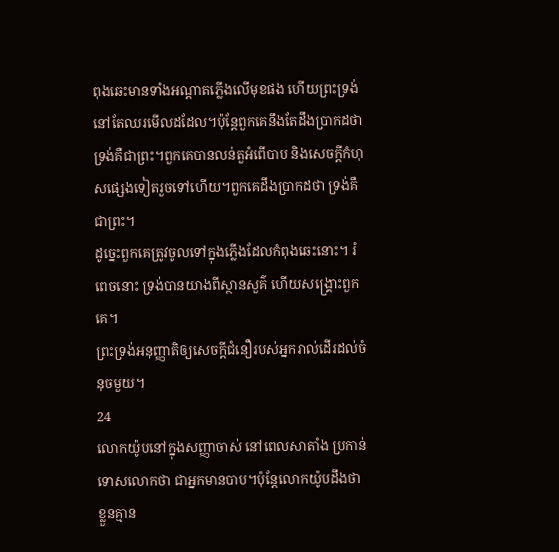ពុងឆេះមានទាំងអណ្តាតភ្លើងលើមុខផង ហើយព្រះទ្រង់នៅតែឈរមើលដដែល។ប៉ុន្តែពួកគេនឹងតែដឹងប្រាកដថា ទ្រង់គឺជាព្រះ។ពួកគេបានលន់តួអំពើបាប និងសេចក្តីកំហុសផ្សេងទៀតរួចទៅហើយ។ពួកគេដឹងប្រាកដថា ទ្រង់គឺជាព្រះ។
ដូច្នេះពួកគេត្រូវចូលទៅក្នុងភ្លើងដែលកំពុងឆេះនោះ។ រំពេចនោះ ទ្រង់បានយាងពីស្ថានសួគ៌ ហើយសង្គ្រោះពួកគេ។
ព្រះទ្រង់អនុញ្ញាតិឲ្យសេចក្តីជំនឿរបស់អ្នករាល់ដើរដល់ចំនុចមួយ។
24
លោកយ៉ូបនៅក្នុងសញ្ញាចាស់ នៅពេលសាតាំង ប្រកាន់ទោសលោកថា ជាអ្នកមានបាប។ប៉ុន្តែលោកយ៉ូបដឹងថា ខ្លួនគ្មាន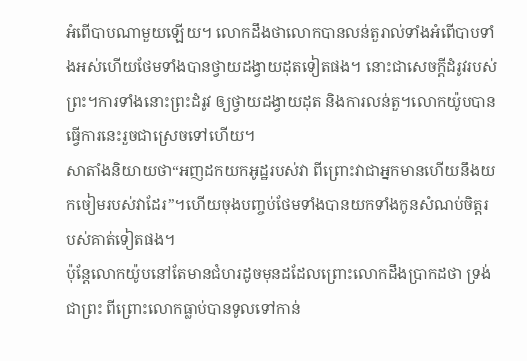អំពើបាបណាមួយឡើយ។ លោកដឹងថាលោកបានលន់តួរាល់ទាំងអំពើបាបទាំងអស់ហើយថែមទាំងបានថ្វាយដង្វាយដុតទៀតផង។ នោះជាសេចក្តីដំរូវរបស់ព្រះ។ការទាំងនោះព្រះដំរូវ ឲ្យថ្វាយដង្វាយដុត និងការលន់តួ។លោកយ៉ូបបានធ្វើការនេះរួចជាស្រេចទៅហើយ។
សាតាំងនិយាយថា“អញដកយកអូដ្ឋរបស់វា ពីព្រោះវាជាអ្នកមានហើយនឹងយកចៀមរបស់វាដែរ”។ហើយចុងបញ្ចប់ថែមទាំងបានយកទាំងកូនសំណប់ចិត្តរបស់គាត់ទៀតផង។
ប៉ុន្តែលោកយ៉ូបនៅតែមានជំហរដូចមុនដដែលព្រោះលោកដឹងប្រាកដថា ទ្រង់ជាព្រះ ពីព្រោះលោកធ្លាប់បានទូលទៅកាន់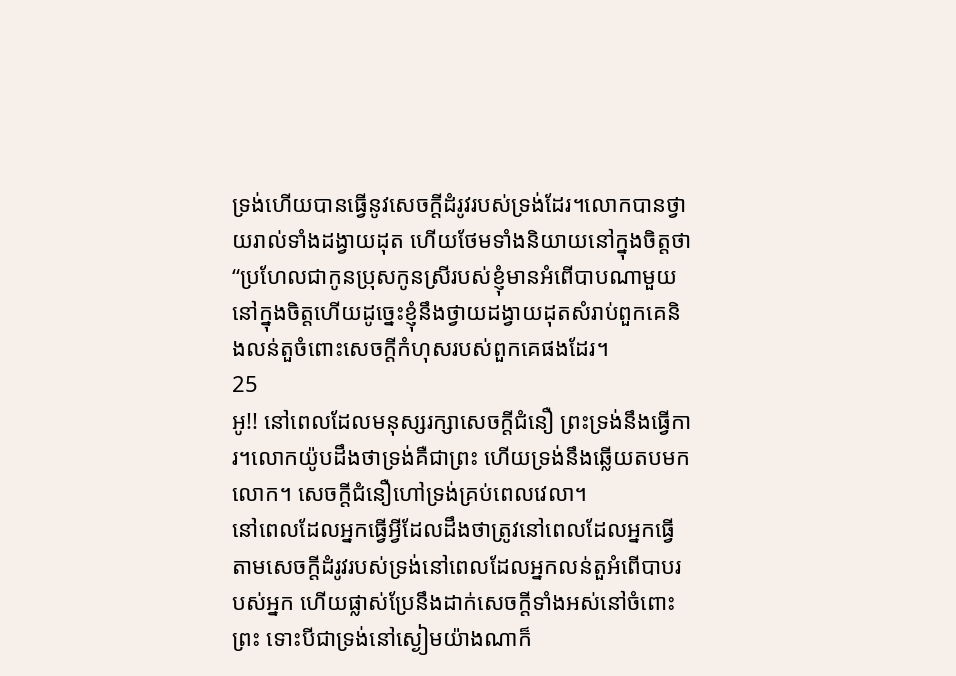ទ្រង់ហើយបានធ្វើនូវសេចក្តីដំរូវរបស់ទ្រង់ដែរ។លោកបានថ្វាយរាល់ទាំងដង្វាយដុត ហើយថែមទាំងនិយាយនៅក្នុងចិត្តថា “ប្រហែលជាកូនប្រុសកូនស្រីរបស់ខ្ញុំមានអំពើបាបណាមួយនៅក្នុងចិត្តហើយដូច្នេះខ្ញុំនឹងថ្វាយដង្វាយដុតសំរាប់ពួកគេនិងលន់តួចំពោះសេចក្តីកំហុសរបស់ពួកគេផងដែរ។
25
អូ!! នៅពេលដែលមនុស្សរក្សាសេចក្តីជំនឿ ព្រះទ្រង់នឹងធ្វើការ។លោកយ៉ូបដឹងថាទ្រង់គឺជាព្រះ ហើយទ្រង់នឹងឆ្លើយតបមកលោក។ សេចក្តីជំនឿហៅទ្រង់គ្រប់ពេលវេលា។
នៅពេលដែលអ្នកធ្វើអ្វីដែលដឹងថាត្រូវនៅពេលដែលអ្នកធ្វើតាមសេចក្តីដំរូវរបស់ទ្រង់នៅពេលដែលអ្នកលន់តួអំពើបាបរបស់អ្នក ហើយផ្លាស់ប្រែនឹងដាក់សេចក្តីទាំងអស់នៅចំពោះព្រះ ទោះបីជាទ្រង់នៅស្ងៀមយ៉ាងណាក៏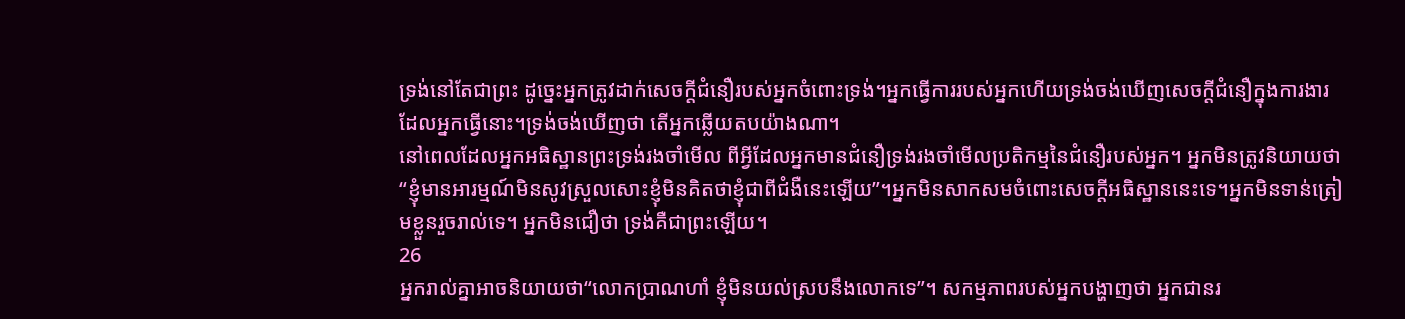ទ្រង់នៅតែជាព្រះ ដូច្នេះអ្នកត្រូវដាក់សេចក្តីជំនឿរបស់អ្នកចំពោះទ្រង់។អ្នកធ្វើការរបស់អ្នកហើយទ្រង់ចង់ឃើញសេចក្តីជំនឿក្នុងការងារដែលអ្នកធ្វើនោះ។ទ្រង់ចង់ឃើញថា តើអ្នកឆ្លើយតបយ៉ាងណា។
នៅពេលដែលអ្នកអធិស្ឋានព្រះទ្រង់រងចាំមើល ពីអ្វីដែលអ្នកមានជំនឿទ្រង់រងចាំមើលប្រតិកម្មនៃជំនឿរបស់អ្នក។ អ្នកមិនត្រូវនិយាយថា “ខ្ញុំមានអារម្មណ៍មិនសូវស្រួលសោះខ្ញុំមិនគិតថាខ្ញុំជាពីជំងឺនេះឡើយ”។អ្នកមិនសាកសមចំពោះសេចក្តីអធិស្ឋាននេះទេ។អ្នកមិនទាន់ត្រៀមខ្លួនរួចរាល់ទេ។ អ្នកមិនជឿថា ទ្រង់គឺជាព្រះឡើយ។
26
អ្នករាល់គ្នាអាចនិយាយថា“លោកប្រាណហាំ ខ្ញុំមិនយល់ស្របនឹងលោកទេ”។ សកម្មភាពរបស់អ្នកបង្ហាញថា អ្នកជានរ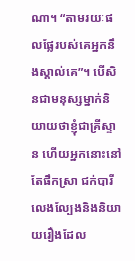ណា។ “តាមរយៈផលផ្លែរបស់គេអ្នកនឹងស្គាល់គេ”។ បើសិនជាមនុស្សម្នាក់និយាយថាខ្ញុំជាគ្រីស្ទាន ហើយអ្នកនោះនៅតែផឹកស្រា ជក់បារី លេងល្បែងនិងនិយាយរឿងដែល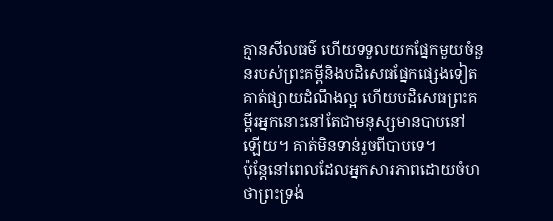គ្មានសីលធម៌ ហើយទទួលយកផ្នែកមួយចំនួនរបស់ព្រះគម្ពីនិងបដិសេធផ្នែកផ្សេងទៀត គាត់ផ្សាយដំណឹងល្អ ហើយបដិសេធព្រះគម្ពីរអ្នកនោះនៅតែជាមនុស្សមានបាបនៅឡើយ។ គាត់មិនទាន់រួចពីបាបទេ។
ប៉ុន្តែនៅពេលដែលអ្នកសារភាពដោយចំហថាព្រះទ្រង់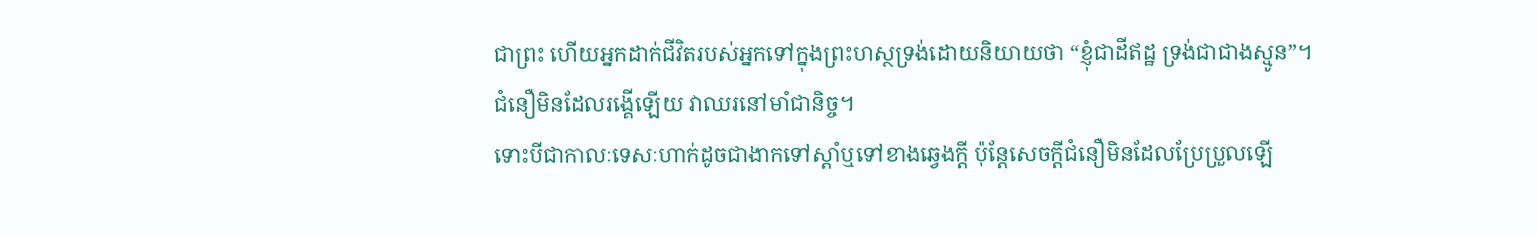ជាព្រះ ហើយអ្នកដាក់ជីវិតរបស់អ្នកទៅក្នុងព្រះហស្ថទ្រង់ដោយនិយាយថា “ខ្ញុំជាដីឥដ្ឋ ទ្រង់ជាជាងស្មូន”។ ជំនឿមិនដែលរង្គើឡើយ វាឈរនៅមាំជានិច្ច។
ទោះបីជាកាលៈទេសៈហាក់ដូចជាងាកទៅស្តាំឬទៅខាងឆ្វេងក្តី ប៉ុន្តែសេចក្តីជំនឿមិនដែលប្រែប្រួលឡើ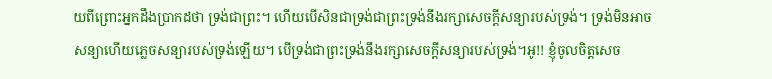យពីព្រោះអ្នកដឹងប្រាកដថា ទ្រង់ជាព្រះ។ ហើយបើសិនជាទ្រង់ជាព្រះទ្រង់នឹងរក្សាសេចក្តីសន្យារបស់ទ្រង់។ ទ្រង់មិនអាចសន្យាហើយភ្លេចសន្យារបស់ទ្រង់ឡើយ។ បើទ្រង់ជាព្រះទ្រង់នឹងរក្សាសេចក្តីសន្យារបស់ទ្រង់។អូ!! ខ្ញុំចូលចិត្តសេច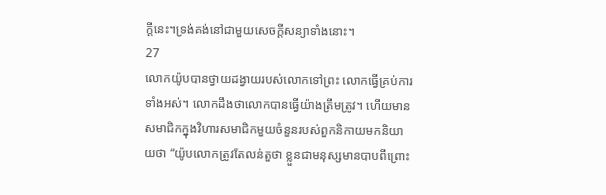ក្តីនេះ។ទ្រង់គង់នៅជាមួយសេចក្តីសន្យាទាំងនោះ។
27
លោកយ៉ូបបានថ្វាយដង្វាយរបស់លោកទៅព្រះ លោកធ្វើគ្រប់ការទាំងអស់។ លោកដឹងថាលោកបានធ្វើយ៉ាងត្រឹមត្រូវ។ ហើយមានសមាជិកក្នុងវិហារសមាជិកមួយចំនួនរបស់ពួកនិកាយមកនិយាយថា “យ៉ូបលោកត្រូវតែលន់តួថា ខ្លួនជាមនុស្សមានបាបពីព្រោះ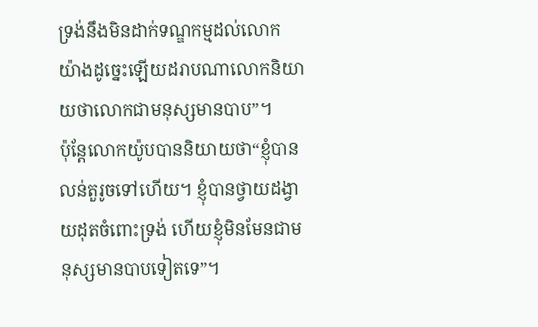ទ្រង់នឹងមិនដាក់ទណ្ឌកម្មដល់លោកយ៉ាងដូច្នេះឡើយដរាបណាលោកនិយាយថាលោកជាមនុស្សមានបាប”។
ប៉ុន្តែលោកយ៉ូបបាននិយាយថា“ខ្ញុំបានលន់តួរូចទៅហើយ។ ខ្ញុំបានថ្វាយដង្វាយដុតចំពោះទ្រង់ ហើយខ្ញុំមិនមែនជាមនុស្សមានបាបទៀតទេ”។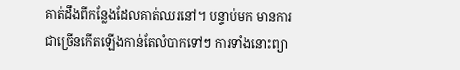គាត់ដឹងពីកន្លែងដែលគាត់ឈរនៅ។ បន្ទាប់មក មានការជាច្រើនកើតឡើងកាន់តែលំបាកទៅៗ ការទាំងនោះព្យា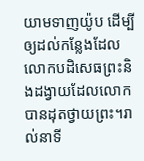យាមទាញយ៉ូប ដើម្បីឲ្យដល់កន្លែងដែលលោកបដិសេធព្រះនិងដង្វាយដែលលោកបានដុតថ្វាយព្រះ។រាល់នាទី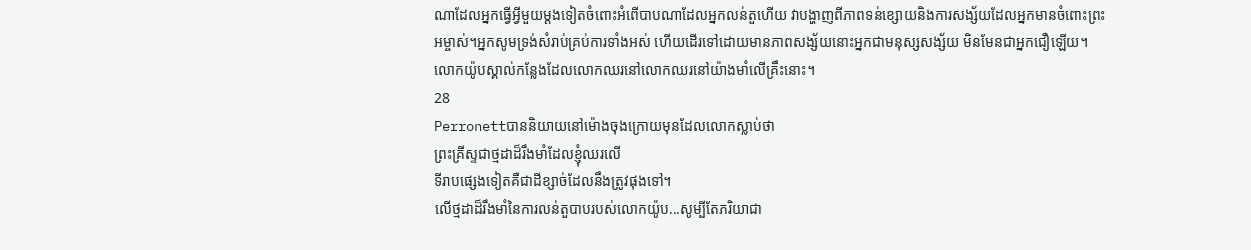ណាដែលអ្នកធ្វើអ្វីមួយម្តងទៀតចំពោះអំពើបាបណាដែលអ្នកលន់តួហើយ វាបង្ហាញពីភាពទន់ខ្សោយនិងការសង្ស័យដែលអ្នកមានចំពោះព្រះអម្ចាស់។អ្នកសូមទ្រង់សំរាប់គ្រប់ការទាំងអស់ ហើយដើរទៅដោយមានភាពសង្ស័យនោះអ្នកជាមនុស្សសង្ស័យ មិនមែនជាអ្នកជឿឡើយ។
លោកយ៉ូបស្គាល់កន្លែងដែលលោកឈរនៅលោកឈរនៅយ៉ាងមាំលើគ្រឹះនោះ។
28
Perronettបាននិយាយនៅម៉ោងចុងក្រោយមុនដែលលោកស្លាប់ថា
ព្រះគ្រីស្ទជាថ្មដាដ៏រឹងមាំដែលខ្ញុំឈរលើ
ទីរាបផ្សេងទៀតគឺជាដីខ្សាច់ដែលនឹងត្រូវផុងទៅ។
លើថ្មដាដ៏រឹងមាំនៃការលន់តួបាបរបស់លោកយ៉ូប...សូម្បីតែភរិយាជា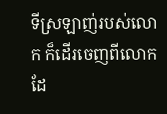ទីស្រឡាញ់របស់លោក ក៏ដើរចេញពីលោកដែ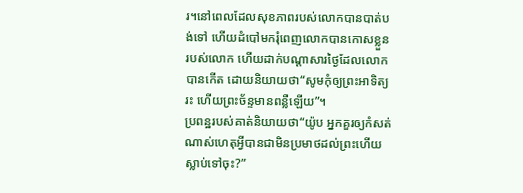រ។នៅពេលដែលសុខភាពរបស់លោកបានបាត់បង់ទៅ ហើយដំបៅមករុំពេញលោកបានកោសខ្លួនរបស់លោក ហើយដាក់បណ្តាសារថ្ងៃដែលលោកបានកើត ដោយនិយាយថា“សូមកុំឲ្យព្រះអាទិត្យរះ ហើយព្រះច័ន្ទមានពន្លឺឡើយ”។
ប្រពន្ឋរបស់គាត់និយាយថា“យ៉ូប អ្នកគួរឲ្យកំសត់ណាស់ហេតុអ្វីបានជាមិនប្រមាថដល់ព្រះហើយស្លាប់ទៅចុះ?”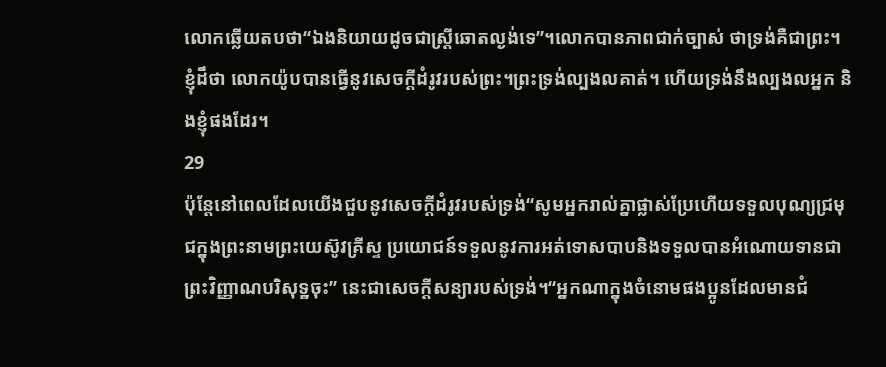លោកឆ្លើយតបថា“ឯងនិយាយដូចជាស្រ្តីឆោតល្ងង់ទេ”។លោកបានភាពជាក់ច្បាស់ ថាទ្រង់គឺជាព្រះ។ ខ្ញុំដឹថា លោកយ៉ូបបានធ្វើនូវសេចក្តីដំរូវរបស់ព្រះ។ព្រះទ្រង់ល្បងលគាត់។ ហើយទ្រង់នឹងល្បងលអ្នក និងខ្ញុំផងដែរ។
29
ប៉ុន្តែនៅពេលដែលយើងជួបនូវសេចក្តីដំរូវរបស់ទ្រង់“សូមអ្នករាល់គ្នាផ្លាស់ប្រែហើយទទួលបុណ្យជ្រមុជក្នុងព្រះនាមព្រះយេស៊ូវគ្រីស្ទ ប្រយោជន៍ទទួលនូវការអត់ទោសបាបនិងទទួលបានអំណោយទានជាព្រះវិញ្ញាណបរិសុទ្ឋចុះ” នេះជាសេចក្តីសន្យារបស់ទ្រង់។“អ្នកណាក្នុងចំនោមផងប្អូនដែលមានជំ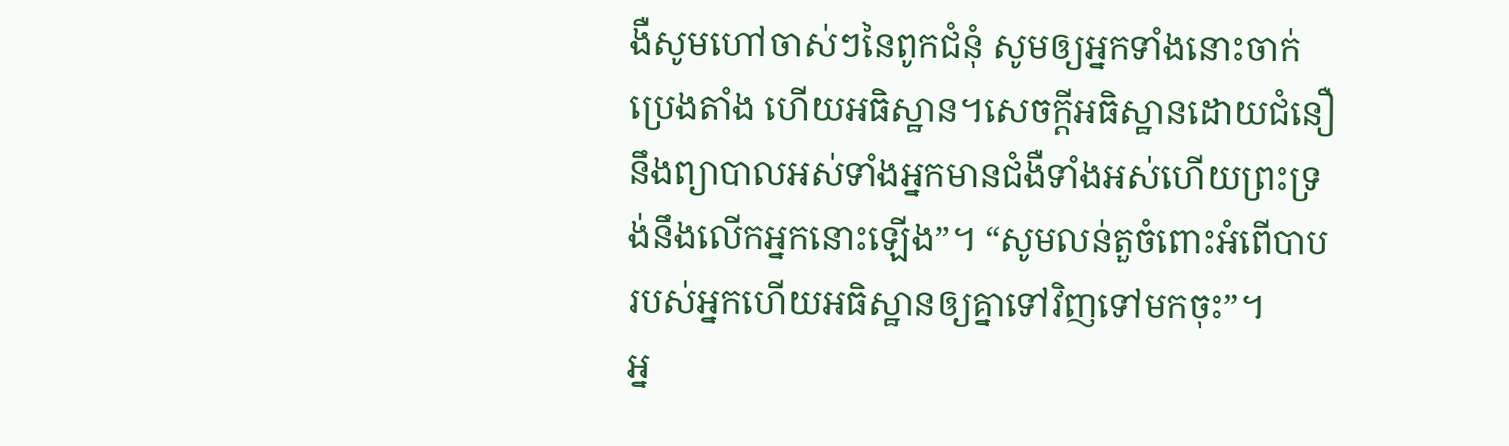ងឺសូមហៅចាស់ៗនៃពូកជំនុំ សូមឲ្យអ្នកទាំងនោះចាក់ប្រេងតាំង ហើយអធិស្ឋាន។សេចក្តីអធិស្ឋានដោយជំនឿ នឹងព្យាបាលអស់ទាំងអ្នកមានជំងឺទាំងអស់ហើយព្រះទ្រង់នឹងលើកអ្នកនោះឡើង”។ “សូមលន់តួចំពោះអំពើបាបរបស់អ្នកហើយអធិស្ឋានឲ្យគ្នាទៅវិញទៅមកចុះ”។
អ្ន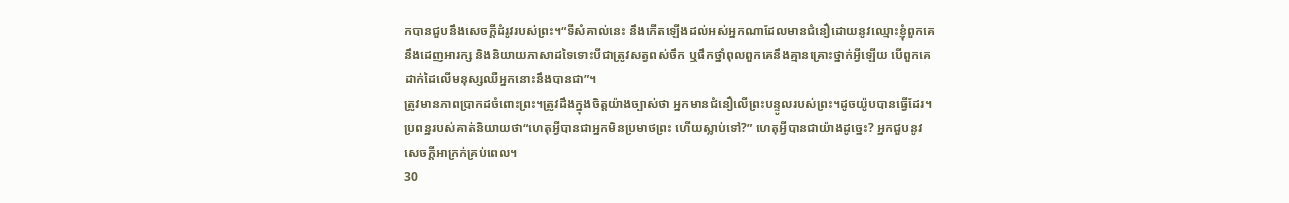កបានជួបនឹងសេចក្តីដំរូវរបស់ព្រះ។“ទីសំគាល់នេះ នឹងកើតឡើងដល់អស់អ្នកណាដែលមានជំនឿដោយនូវឈ្មោះខ្ញុំពួកគេនឹងដេញអារក្ស និងនិយាយភាសាដទៃទោះបីជាត្រូវសត្វពស់ចឹក ឬផឹកថ្នាំពុលពួកគេនឹងគ្មានគ្រោះថ្នាក់អ្វីឡើយ បើពួកគេដាក់ដៃលើមនុស្សឈឺអ្នកនោះនឹងបានជា”។
ត្រូវមានភាពប្រាកដចំពោះព្រះ។ត្រូវដឹងក្នុងចិត្តយ៉ាងច្បាស់ថា អ្នកមានជំនឿលើព្រះបន្ទូលរបស់ព្រះ។ដូចយ៉ូបបានធ្វើដែរ។
ប្រពន្ឋរបស់គាត់និយាយថា“ហេតុអ្វីបានជាអ្នកមិនប្រមាថព្រះ ហើយស្លាប់ទៅ?” ហេតុអ្វីបានជាយ៉ាងដូច្នេះ? អ្នកជួបនូវសេចក្តីអាក្រក់គ្រប់ពេល។
30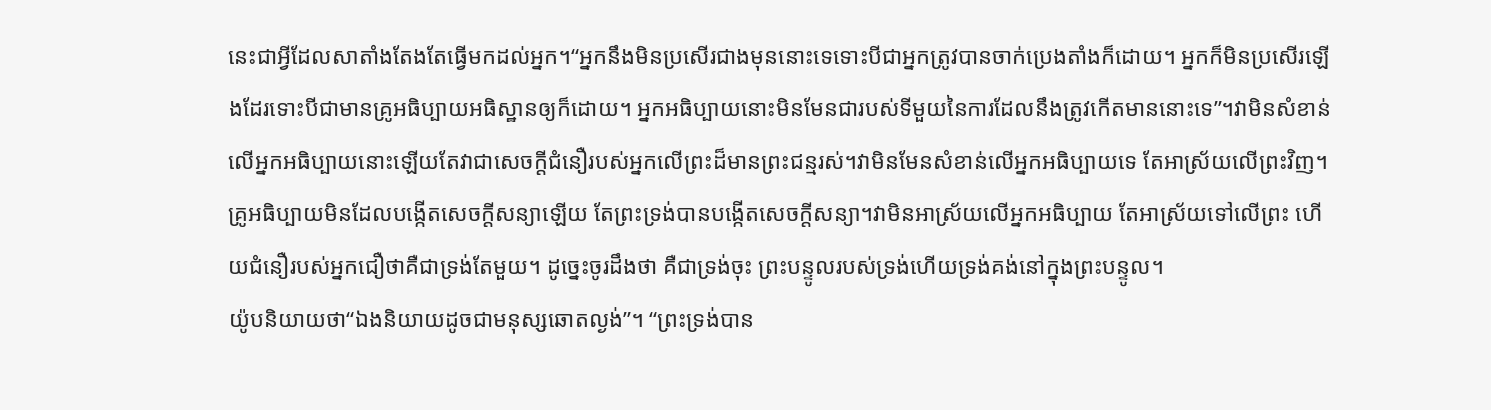នេះជាអ្វីដែលសាតាំងតែងតែធ្វើមកដល់អ្នក។“អ្នកនឹងមិនប្រសើរជាងមុននោះទេទោះបីជាអ្នកត្រូវបានចាក់ប្រេងតាំងក៏ដោយ។ អ្នកក៏មិនប្រសើរឡើងដែរទោះបីជាមានគ្រូអធិប្បាយអធិស្ឋានឲ្យក៏ដោយ។ អ្នកអធិប្បាយនោះមិនមែនជារបស់ទីមួយនៃការដែលនឹងត្រូវកើតមាននោះទេ”។វាមិនសំខាន់លើអ្នកអធិប្បាយនោះឡើយតែវាជាសេចក្តីជំនឿរបស់អ្នកលើព្រះដ៏មានព្រះជន្មរស់។វាមិនមែនសំខាន់លើអ្នកអធិប្បាយទេ តែអាស្រ័យលើព្រះវិញ។គ្រូអធិប្បាយមិនដែលបង្កើតសេចក្តីសន្យាឡើយ តែព្រះទ្រង់បានបង្កើតសេចក្តីសន្យា។វាមិនអាស្រ័យលើអ្នកអធិប្បាយ តែអាស្រ័យទៅលើព្រះ ហើយជំនឿរបស់អ្នកជឿថាគឺជាទ្រង់តែមួយ។ ដូច្នេះចូរដឹងថា គឺជាទ្រង់ចុះ ព្រះបន្ទូលរបស់ទ្រង់ហើយទ្រង់គង់នៅក្នុងព្រះបន្ទូល។
យ៉ូបនិយាយថា“ឯងនិយាយដូចជាមនុស្សឆោតល្ងង់”។ “ព្រះទ្រង់បាន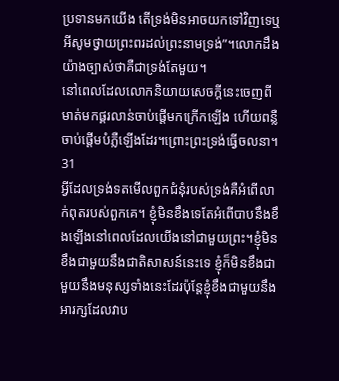ប្រទានមកយើង តើទ្រង់មិនអាចយកទៅវិញទេឬអីសូមថ្វាយព្រះពរដល់ព្រះនាមទ្រង់”។លោកដឹងយ៉ាងច្បាស់ថាគឺជាទ្រង់តែមួយ។
នៅពេលដែលលោកនិយាយសេចក្តីនេះចេញពីមាត់មកផ្គរលាន់ចាប់ផ្តើមកក្រើកឡើង ហើយពន្លឺចាប់ផ្តើមបំភ្លឺឡើងដែរ។ព្រោះព្រះទ្រង់ធ្វើចលនា។
31
អ្វីដែលទ្រង់ទតមើលពួកជំនុំរបស់ទ្រង់គឺអំពើលាក់ពុតរបស់ពួកគេ។ ខ្ញុំមិនខឹងទេតែអំពើបាបនឹងខឹងឡើងនៅពេលដែលយើងនៅជាមួយព្រះ។ខ្ញុំមិនខឹងជាមួយនឹងជាតិសាសន៍នេះទេ ខ្ញុំក៏មិនខឹងជាមួយនឹងមនុស្សទាំងនេះដែរប៉ុន្តែខ្ញុំខឹងជាមួយនឹងអារក្សដែលវាប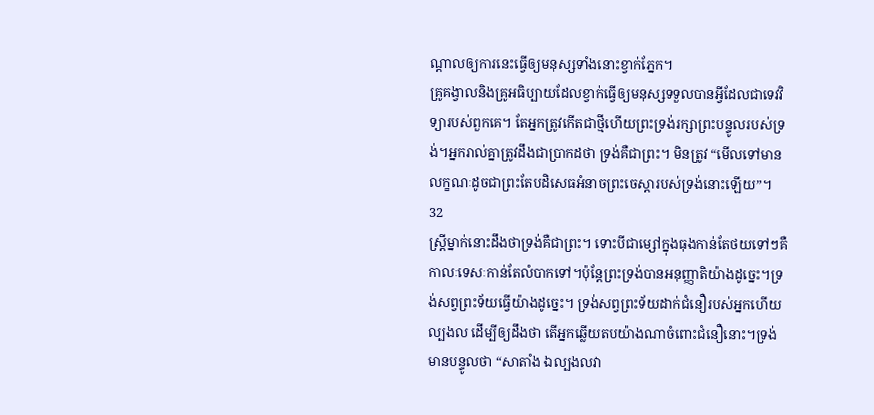ណ្តាលឲ្យការនេះធ្វើឲ្យមនុស្សទាំងនោះខ្វាក់ភ្នែក។
គ្រូគង្វាលនិងគ្រូអធិប្បាយដែលខ្វាក់ធ្វើឲ្យមនុស្សទទួលបានអ្វីដែលជាទេវវិទ្យារបស់ពួកគេ។ តែអ្នកត្រូវកើតជាថ្មីហើយព្រះទ្រង់រក្សាព្រះបន្ទូលរបស់ទ្រង់។អ្នករាល់គ្នាត្រូវដឹងជាប្រាកដថា ទ្រង់គឺជាព្រះ។ មិនត្រូវ “មើលទៅមានលក្ខណៈដូចជាព្រះតែបដិសេធអំនាចព្រះចេស្តារបស់ទ្រង់នោះឡើយ”។
32
ស្រ្តីម្នាក់នោះដឹងថាទ្រង់គឺជាព្រះ។ ទោះបីជាម្សៅក្នុងធុងកាន់តែថយទៅៗគឺកាលៈទេសៈកាន់តែលំបាកទៅ។ប៉ុន្តែព្រះទ្រង់បានអនុញ្ញាតិយ៉ាងដូច្នេះ។ទ្រង់សព្វព្រះទ័យធ្វើយ៉ាងដូច្នេះ។ ទ្រង់សព្វព្រះទ័យដាក់ជំនឿរបស់អ្នកហើយល្បងល ដើម្បីឲ្យដឹងថា តើអ្នកឆ្លើយតបយ៉ាងណាចំពោះជំនឿនោះ។ទ្រង់មានបន្ទូលថា “សាតាំង ឯល្បងលវា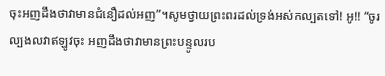ចុះអញដឹងថាវាមានជំនឿដល់អញ”។សូមថ្វាយព្រះពរដល់ទ្រង់អស់កល្បតទៅ! អូ!! “ចូរល្បងលវាឥឡូវចុះ អញដឹងថាវាមានព្រះបន្ទូលរប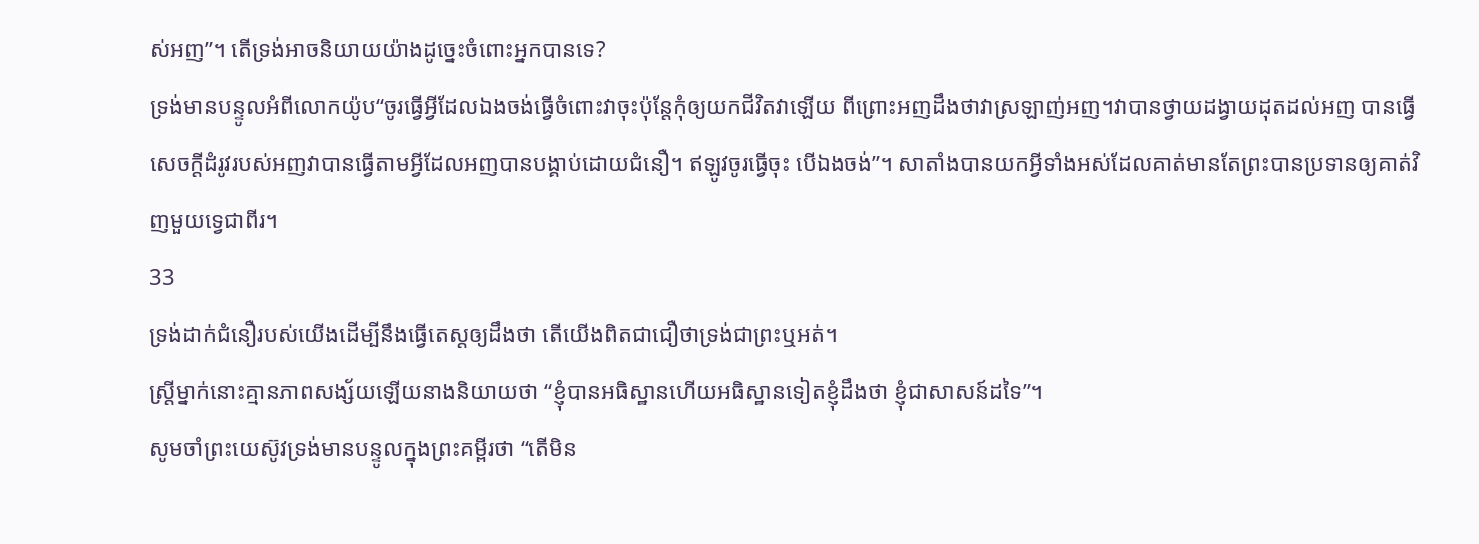ស់អញ”។ តើទ្រង់អាចនិយាយយ៉ាងដូច្នេះចំពោះអ្នកបានទេ?
ទ្រង់មានបន្ទូលអំពីលោកយ៉ូប“ចូរធ្វើអ្វីដែលឯងចង់ធ្វើចំពោះវាចុះប៉ុន្តែកុំឲ្យយកជីវិតវាឡើយ ពីព្រោះអញដឹងថាវាស្រឡាញ់អញ។វាបានថ្វាយដង្វាយដុតដល់អញ បានធ្វើសេចក្តីដំរូវរបស់អញវាបានធ្វើតាមអ្វីដែលអញបានបង្គាប់ដោយជំនឿ។ ឥឡូវចូរធ្វើចុះ បើឯងចង់”។ សាតាំងបានយកអ្វីទាំងអស់ដែលគាត់មានតែព្រះបានប្រទានឲ្យគាត់វិញមួយទ្វេជាពីរ។
33
ទ្រង់ដាក់ជំនឿរបស់យើងដើម្បីនឹងធ្វើតេស្តឲ្យដឹងថា តើយើងពិតជាជឿថាទ្រង់ជាព្រះឬអត់។
ស្រ្តីម្នាក់នោះគ្មានភាពសង្ស័យឡើយនាងនិយាយថា “ខ្ញុំបានអធិស្ឋានហើយអធិស្ឋានទៀតខ្ញុំដឹងថា ខ្ញុំជាសាសន៍ដទៃ”។
សូមចាំព្រះយេស៊ូវទ្រង់មានបន្ទូលក្នុងព្រះគម្ពីរថា “តើមិន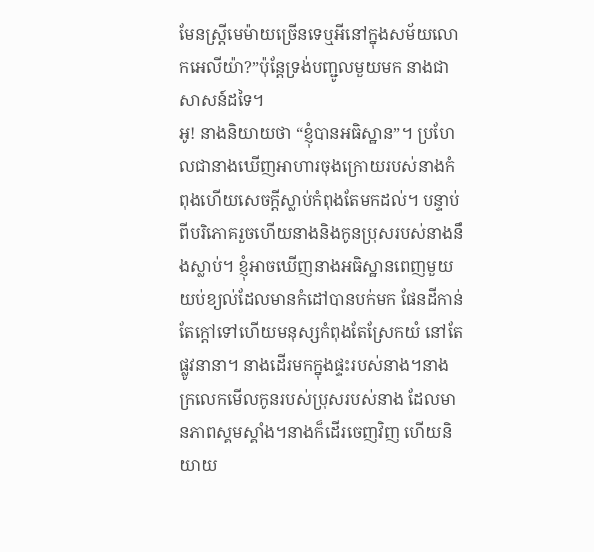មែនស្រ្តីមេម៉ាយច្រើនទេឬអីនៅក្នុងសម័យលោកអេលីយ៉ា?”ប៉ុន្តែទ្រង់បញ្ជូលមួយមក នាងជាសាសន៍ដទៃ។
អូ! នាងនិយាយថា “ខ្ញុំបានអធិស្ឋាន”។ ប្រហែលជានាងឃើញអាហារចុងក្រោយរបស់នាងកំពុងហើយសេចក្តីស្លាប់កំពុងតែមកដល់។ បន្ទាប់ពីបរិភោគរួចហើយនាងនិងកូនប្រុសរបស់នាងនឹងស្លាប់។ ខ្ញុំអាចឃើញនាងអធិស្ឋានពេញមួយយប់ខ្យល់ដែលមានកំដៅបានបក់មក ផែនដីកាន់តែក្តៅទៅហើយមនុស្សកំពុងតែស្រែកយំ នៅតែផ្លូវនានា។ នាងដើរមកក្នុងផ្ទះរបស់នាង។នាងក្រលេកមើលកូនរបស់ប្រុសរបស់នាង ដែលមានភាពស្គមស្គាំង។នាងក៏ដើរចេញវិញ ហើយនិយាយ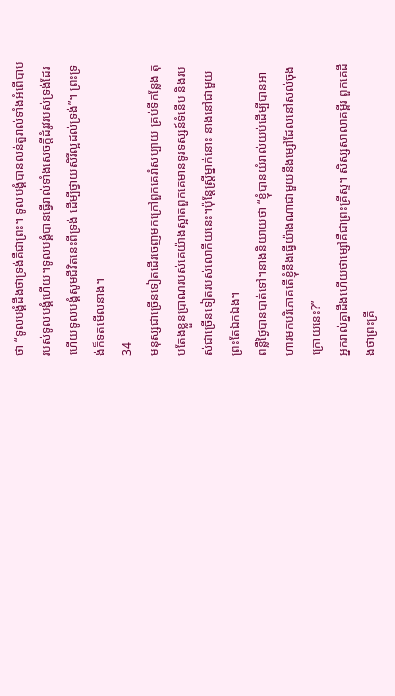ថា “ទូលបង្គំដឹងថាទ្រង់គឺជាព្រះ។ ទូលបង្គំបានលន់តួរាល់ទាំងអំពើបាបរបស់ទូលបង្គំហើយ។ទូលបង្គំបានធ្វើរាល់ទាំងសេចក្តីដំរូវរបស់ទ្រង់ដែរហើយទូលបង្គំសូមជីវិតនេះពីទ្រង់ ដើម្បីថ្វាយសិរីល្អដល់ទ្រង់”។ ព្រះទ្រង់ក៏ទតមើលនាង។
34
មនុស្សជាច្រើនទៀតដើរចេញមកក្រៅពួកគេរាំសប្បាយ គ្រប់ទីកន្លែង តុបតែងខ្លួនប្រាណរបស់គេយ៉ាងស្អាតពួកគេមានទូរទស្សន៍ទំនើប និងរបស់ជាច្រើនទៀតរបស់លោកីយនេះ។ប៉ុន្តែស្រ្តីម្នាក់នោះ នាងនៅជាមួយព្រះតែឯកឯង។
ពន្លឺថ្ងៃបានបាត់ទៅ។នាងនិយាយថា “ខ្ញុំបានយំរាល់យប់ដើម្បីបានអាហារមកបរិភោគតើខ្ញុំនឹងធ្វើយ៉ាងណាជាមួយនឹងម្សៅដែលនៅសល់ចុងក្រោយនេះ?”
អ្នករាល់គ្នាដឹងហើយថាម្សៅគឺជាព្រះគ្រីស្ទ។ សិស្សសាលាគម្ពីរ ពួកគេដឹងថាព្រះគ្រី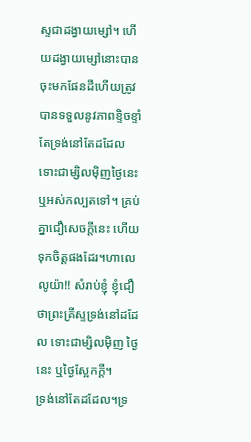ស្ទជាដង្វាយម្សៅ។ ហើយដង្វាយម្សៅនោះបានចុះមកផែនដីហើយត្រូវបានទទួលនូវភាពខ្ទិចខ្ទាំ តែទ្រង់នៅតែដដែល ទោះជាម្សិលម៉ិញថ្ងៃនេះ ឬអស់កល្បតទៅ។ គ្រប់គ្នាជឿសេចក្តីនេះ ហើយទុកចិត្តផងដែរ។ហាលេលូយ៉ា!! សំរាប់ខ្ញុំ ខ្ញុំជឿថាព្រះគ្រីស្ទទ្រង់នៅដដែល ទោះជាម្សិលម៉ិញ ថ្ងៃនេះ ឬថ្ងៃស្អែកក្តី។
ទ្រង់នៅតែដដែល។ទ្រ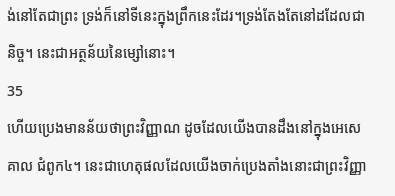ង់នៅតែជាព្រះ ទ្រង់ក៏នៅទីនេះក្នុងព្រឹកនេះដែរ។ទ្រង់តែងតែនៅដដែលជានិច្ច។ នេះជាអត្ថន័យនៃម្សៅនោះ។
35
ហើយប្រេងមានន័យថាព្រះវិញ្ញាណ ដូចដែលយើងបានដឹងនៅក្នុងអេសេគាល ជំពូក៤។ នេះជាហេតុផលដែលយើងចាក់ប្រេងតាំងនោះជាព្រះវិញ្ញា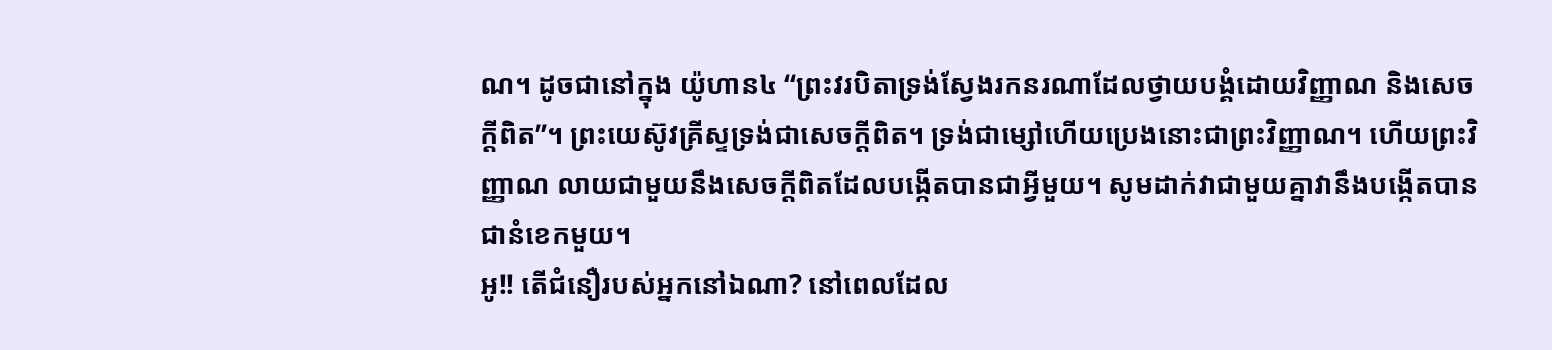ណ។ ដូចជានៅក្នុង យ៉ូហាន៤ “ព្រះវរបិតាទ្រង់ស្វែងរកនរណាដែលថ្វាយបង្គំដោយវិញ្ញាណ និងសេចក្តីពិត”។ ព្រះយេស៊ូវគ្រីស្ទទ្រង់ជាសេចក្តីពិត។ ទ្រង់ជាម្សៅហើយប្រេងនោះជាព្រះវិញ្ញាណ។ ហើយព្រះវិញ្ញាណ លាយជាមួយនឹងសេចក្តីពិតដែលបង្កើតបានជាអ្វីមួយ។ សូមដាក់វាជាមួយគ្នាវានឹងបង្កើតបានជានំខេកមួយ។
អូ!! តើជំនឿរបស់អ្នកនៅឯណា? នៅពេលដែល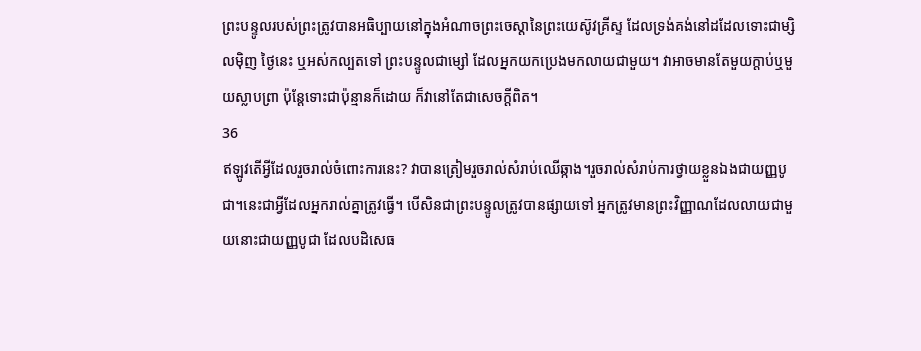ព្រះបន្ទូលរបស់ព្រះត្រូវបានអធិប្បាយនៅក្នុងអំណាចព្រះចេស្តានៃព្រះយេស៊ូវគ្រីស្ទ ដែលទ្រង់គង់នៅដដែលទោះជាម្សិលម៉ិញ ថ្ងៃនេះ ឬអស់កល្បតទៅ ព្រះបន្ទូលជាម្សៅ ដែលអ្នកយកប្រេងមកលាយជាមួយ។ វាអាចមានតែមួយក្តាប់ឬមួយស្លាបព្រា ប៉ុន្តែទោះជាប៉ុន្មានក៏ដោយ ក៏វានៅតែជាសេចក្តីពិត។
36
ឥឡូវតើអ្វីដែលរួចរាល់ចំពោះការនេះ? វាបានត្រៀមរួចរាល់សំរាប់ឈើឆ្កាង។រួចរាល់សំរាប់ការថ្វាយខ្លួនឯងជាយញ្ញបូជា។នេះជាអ្វីដែលអ្នករាល់គ្នាត្រូវធ្វើ។ បើសិនជាព្រះបន្ទូលត្រូវបានផ្សាយទៅ អ្នកត្រូវមានព្រះវិញ្ញាណដែលលាយជាមួយនោះជាយញ្ញបូជា ដែលបដិសេធ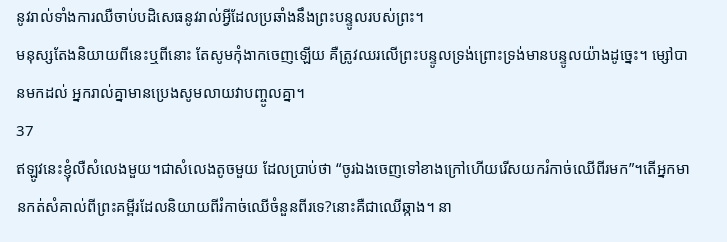នូវរាល់ទាំងការឈឺចាប់បដិសេធនូវរាល់អ្វីដែលប្រឆាំងនឹងព្រះបន្ទូលរបស់ព្រះ។
មនុស្សតែងនិយាយពីនេះឬពីនោះ តែសូមកុំងាកចេញឡើយ គឺត្រូវឈរលើព្រះបន្ទូលទ្រង់ព្រោះទ្រង់មានបន្ទូលយ៉ាងដូច្នេះ។ ម្សៅបានមកដល់ អ្នករាល់គ្នាមានប្រេងសូមលាយវាបញ្ចូលគ្នា។
37
ឥឡូវនេះខ្ញុំលឺសំលេងមួយ។ជាសំលេងតូចមួយ ដែលប្រាប់ថា “ចូរឯងចេញទៅខាងក្រៅហើយរើសយករំកាច់ឈើពីរមក”។តើអ្នកមានកត់សំគាល់ពីព្រះគម្ពីរដែលនិយាយពីរំកាច់ឈើចំនួនពីរទេ?នោះគឺជាឈើឆ្កាង។ នា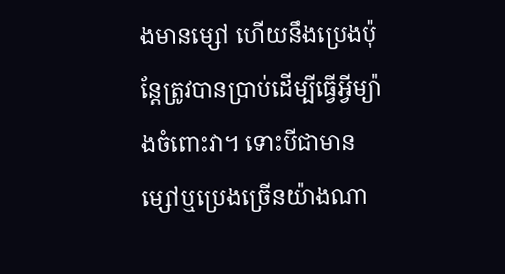ងមានម្សៅ ហើយនឹងប្រេងប៉ុន្តែត្រូវបានប្រាប់ដើម្បីធ្វើអ្វីម្យ៉ាងចំពោះវា។ ទោះបីជាមានម្សៅឬប្រេងច្រើនយ៉ាងណា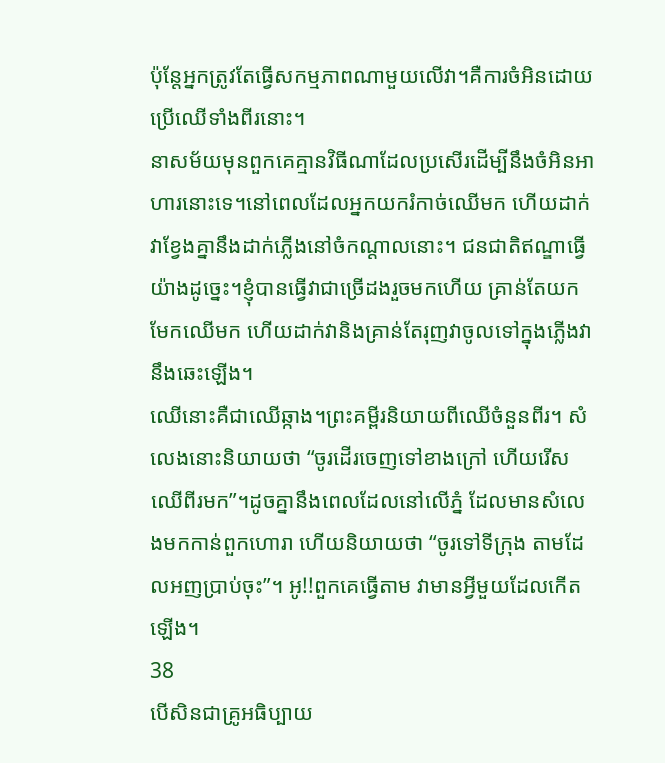ប៉ុន្តែអ្នកត្រូវតែធ្វើសកម្មភាពណាមួយលើវា។គឺការចំអិនដោយប្រើឈើទាំងពីរនោះ។
នាសម័យមុនពួកគេគ្មានវិធីណាដែលប្រសើរដើម្បីនឹងចំអិនអាហារនោះទេ។នៅពេលដែលអ្នកយករំកាច់ឈើមក ហើយដាក់វាខ្វែងគ្នានឹងដាក់ភ្លើងនៅចំកណ្តាលនោះ។ ជនជាតិឥណ្ឌាធ្វើយ៉ាងដូច្នេះ។ខ្ញុំបានធ្វើវាជាច្រើដងរួចមកហើយ គ្រាន់តែយកមែកឈើមក ហើយដាក់វានិងគ្រាន់តែរុញវាចូលទៅក្នុងភ្លើងវានឹងឆេះឡើង។
ឈើនោះគឺជាឈើឆ្កាង។ព្រះគម្ពីរនិយាយពីឈើចំនួនពីរ។ សំលេងនោះនិយាយថា “ចូរដើរចេញទៅខាងក្រៅ ហើយរើសឈើពីរមក”។ដូចគ្នានឹងពេលដែលនៅលើភ្នំ ដែលមានសំលេងមកកាន់ពួកហោរា ហើយនិយាយថា “ចូរទៅទីក្រុង តាមដែលអញប្រាប់ចុះ”។ អូ!!ពួកគេធ្វើតាម វាមានអ្វីមួយដែលកើតឡើង។
38
បើសិនជាគ្រូអធិប្បាយ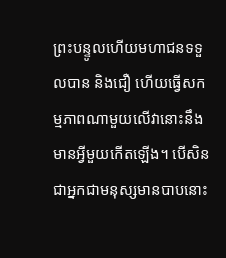ព្រះបន្ទូលហើយមហាជនទទួលបាន និងជឿ ហើយធ្វើសកម្មភាពណាមួយលើវានោះនឹងមានអ្វីមួយកើតឡើង។ បើសិនជាអ្នកជាមនុស្សមានបាបនោះ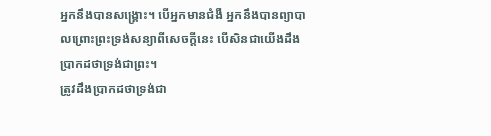អ្នកនឹងបានសង្រ្គោះ។ បើអ្នកមានជំងឺ អ្នកនឹងបានព្យាបាលព្រោះព្រះទ្រង់សន្យាពីសេចក្តីនេះ បើសិនជាយើងដឹងប្រាកដថាទ្រង់ជាព្រះ។
ត្រូវដឹងប្រាកដថាទ្រង់ជា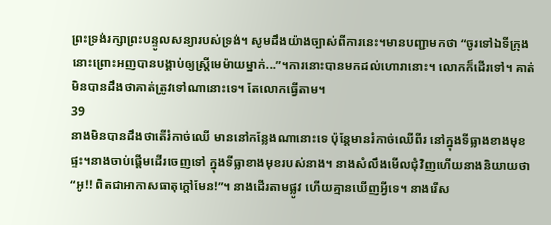ព្រះទ្រង់រក្សាព្រះបន្ទូលសន្យារបស់ទ្រង់។ សូមដឹងយ៉ាងច្បាស់ពីការនេះ។មានបញ្ជាមកថា “ចូរទៅឯទីក្រុងនោះព្រោះអញបានបង្គាប់ឲ្យស្រ្តីមេម៉ាយម្នាក់...”។ការនោះបានមកដល់ហោរានោះ។ លោកក៏ដើរទៅ។ គាត់មិនបានដឹងថាគាត់ត្រូវទៅណានោះទេ។ តែលោកធ្វើតាម។
39
នាងមិនបានដឹងថាតើរំកាច់ឈើ មាននៅកន្លែងណានោះទេ ប៉ុន្តែមានរំកាច់ឈើពីរ នៅក្នុងទីធ្លាងខាងមុខផ្ទះ។នាងចាប់ផ្តើមដើរចេញទៅ ក្នុងទីធ្លាខាងមុខរបស់នាង។ នាងសំលឹងមើលជុំវិញហើយនាងនិយាយថា “អូ!! ពិតជាអាកាសធាតុក្តៅមែន!”។ នាងដើរតាមផ្លូវ ហើយគ្មានឃើញអ្វីទេ។ នាងរើស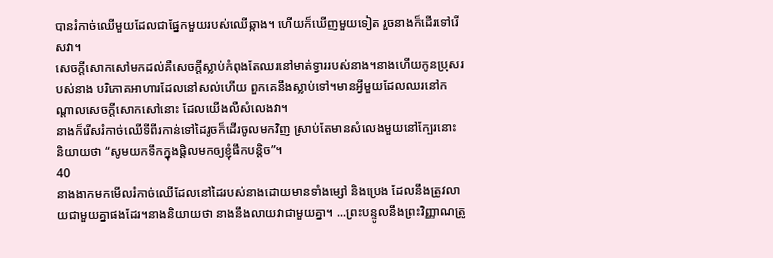បានរំកាច់ឈើមួយដែលជាផ្នែកមួយរបស់ឈើឆ្កាង។ ហើយក៏ឃើញមួយទៀត រួចនាងក៏ដើរទៅរើសវា។
សេចក្តីសោកសៅមកដល់គឺសេចក្តីស្លាប់កំពុងតែឈរនៅមាត់ទ្វាររបស់នាង។នាងហើយកូនប្រុសរបស់នាង បរិភោគអាហារដែលនៅសល់ហើយ ពួកគេនឹងស្លាប់ទៅ។មានអ្វីមួយដែលឈរនៅកណ្តាលសេចក្តីសោកសៅនោះ ដែលយើងលឺសំលេងវា។
នាងក៏រើសរំកាច់ឈើទីពីរកាន់ទៅដៃរូចក៏ដើរចូលមកវិញ ស្រាប់តែមានសំលេងមួយនៅក្បែរនោះ និយាយថា “សូមយកទឹកក្នុងផ្តិលមកឲ្យខ្ញុំផឹកបន្តិច”។
40
នាងងាកមកមើលរំកាច់ឈើដែលនៅដៃរបស់នាងដោយមានទាំងម្សៅ និងប្រេង ដែលនឹងត្រូវលាយជាមួយគ្នាផងដែរ។នាងនិយាយថា នាងនឹងលាយវាជាមួយគ្នា។ ...ព្រះបន្ទូលនឹងព្រះវិញ្ញាណត្រូ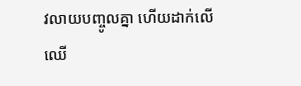វលាយបញ្ចូលគ្នា ហើយដាក់លើឈើ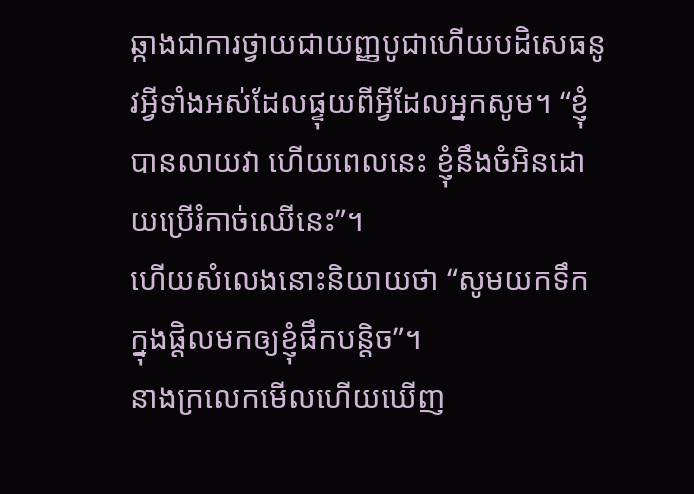ឆ្កាងជាការថ្វាយជាយញ្ញបូជាហើយបដិសេធនូវអ្វីទាំងអស់ដែលផ្ទុយពីអ្វីដែលអ្នកសូម។ “ខ្ញុំបានលាយវា ហើយពេលនេះ ខ្ញុំនឹងចំអិនដោយប្រើរំកាច់ឈើនេះ”។
ហើយសំលេងនោះនិយាយថា “សូមយកទឹកក្នុងផ្តិលមកឲ្យខ្ញុំផឹកបន្តិច”។
នាងក្រលេកមើលហើយឃើញ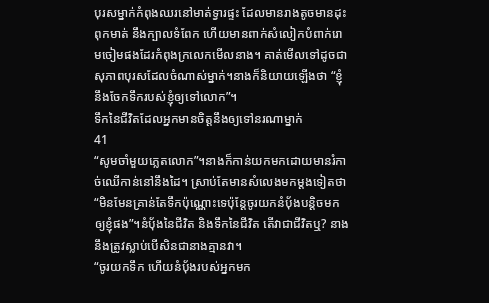បុរសម្នាក់កំពុងឈរនៅមាត់ទ្វារផ្ទះ ដែលមានរាងតូចមានដុះពុកមាត់ នឹងក្បាលទំពែក ហើយមានពាក់សំលៀកបំពាក់រោមចៀមផងដែរកំពុងក្រលេកមើលនាង។ គាត់មើលទៅដូចជាសុភាពបុរសដែលចំណាស់ម្នាក់។នាងក៏និយាយឡើងថា “ខ្ញុំនឹងចែកទឹករបស់ខ្ញុំឲ្យទៅលោក”។
ទឹកនៃជីវិតដែលអ្នកមានចិត្តនឹងឲ្យទៅនរណាម្នាក់
41
“សូមចាំមួយភ្លេតលោក”។នាងក៏កាន់យកមកដោយមានរំកាច់ឈើកាន់នៅនឹងដៃ។ ស្រាប់តែមានសំលេងមកម្តងទៀតថា “មិនមែនគ្រាន់តែទឹកប៉ុណ្ណោះទេប៉ុន្តែចូរយកនំបុ័ងបន្តិចមកឲ្យខ្ញុំផង”។នំបុ័ងនៃជីវិត និងទឹកនៃជីវិត តើវាជាជីវិតឬ? នាងនឹងត្រូវស្លាប់បើសិនជានាងគ្មានវា។
“ចូរយកទឹក ហើយនំបុ័ងរបស់អ្នកមក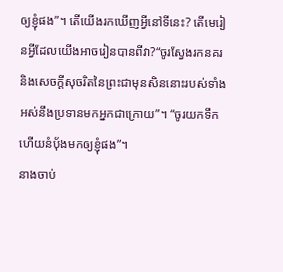ឲ្យខ្ញុំផង”។ តើយើងរកឃើញអ្វីនៅទីនេះ? តើមេរៀនអ្វីដែលយើងអាចរៀនបានពីវា?“ចូរស្វែងរកនគរ និងសេចក្តីសុចរិតនៃព្រះជាមុនសិននោះរបស់ទាំងអស់នឹងប្រទានមកអ្នកជាក្រោយ”។ “ចូរយកទឹក ហើយនំបុ័ងមកឲ្យខ្ញុំផង”។
នាងចាប់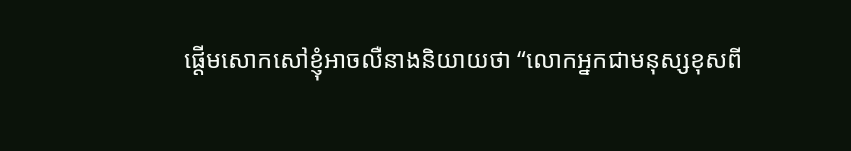ផ្តើមសោកសៅខ្ញុំអាចលឺនាងនិយាយថា “លោកអ្នកជាមនុស្សខុសពី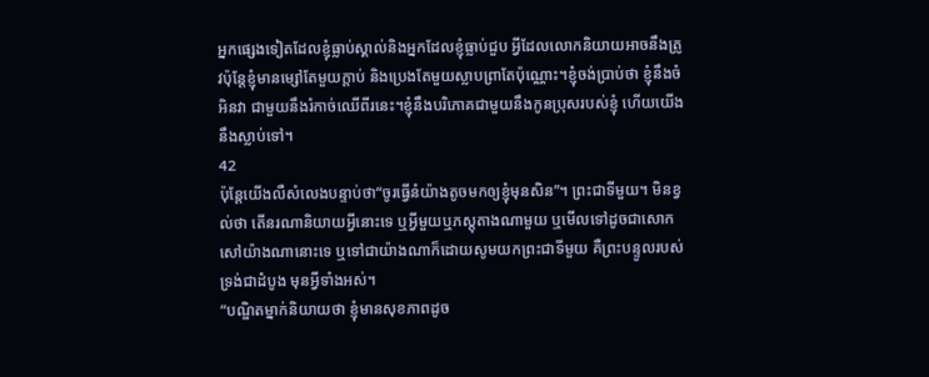អ្នកផ្សេងទៀតដែលខ្ញុំធ្លាប់ស្គាល់និងអ្នកដែលខ្ញុំធ្លាប់ជួប អ្វីដែលលោកនិយាយអាចនឹងត្រូវប៉ុន្តែខ្ញុំមានម្សៅតែមួយក្តាប់ និងប្រេងតែមួយស្លាបព្រាតែប៉ុណ្ណោះ។ខ្ញុំចង់ប្រាប់ថា ខ្ញុំនឹងចំអិនវា ជាមួយនឹងរំកាច់ឈើពីរនេះ។ខ្ញុំនឹងបរិភោគជាមួយនឹងកូនប្រុសរបស់ខ្ញុំ ហើយយើងនឹងស្លាប់ទៅ។
42
ប៉ុន្តែយើងលឺសំលេងបន្ទាប់ថា“ចូរធ្វើនំយ៉ាងតូចមកឲ្យខ្ញុំមុនសិន”។ ព្រះជាទីមួយ។ មិនខ្វល់ថា តើនរណានិយាយអ្វីនោះទេ ឬអ្វីមួយឬភស្តុតាងណាមួយ ឬមើលទៅដូចជាសោកសៅយ៉ាងណានោះទេ ឬទៅជាយ៉ាងណាក៏ដោយសូមយកព្រះជាទីមួយ គឺព្រះបន្ទូលរបស់ទ្រង់ជាដំបូង មុនអ្វីទាំងអស់។
“បណ្ឌិតម្នាក់និយាយថា ខ្ញុំមានសុខភាពដូច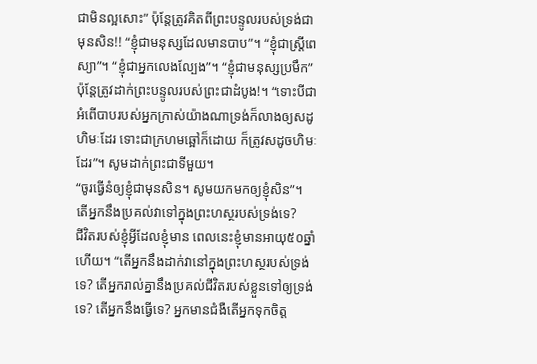ជាមិនល្អសោះ” ប៉ុន្តែត្រូវគិតពីព្រះបន្ទូលរបស់ទ្រង់ជាមុនសិន!! “ខ្ញុំជាមនុស្សដែលមានបាប”។ “ខ្ញុំជាស្រ្តីពេស្យា”។ “ខ្ញុំជាអ្នកលេងល្បែង”។ “ខ្ញុំជាមនុស្សប្រមឹក” ប៉ុន្តែត្រូវដាក់ព្រះបន្ទូលរបស់ព្រះជាដំបូង!។ “ទោះបីជាអំពើបាបរបស់អ្នកក្រាស់យ៉ាងណាទ្រង់ក៏លាងឲ្យសដូហិមៈដែរ ទោះជាក្រហមឆ្អៅក៏ដោយ ក៏ត្រូវសដូចហិមៈដែរ”។ សូមដាក់ព្រះជាទីមួយ។
“ចូរធ្វើនំឲ្យខ្ញុំជាមុនសិន។ សូមយកមកឲ្យខ្ញុំសិន”។ តើអ្នកនឹងប្រគល់វាទៅក្នុងព្រះហស្ថរបស់ទ្រង់ទេ?
ជីវិតរបស់ខ្ញុំអ្វីដែលខ្ញុំមាន ពេលនេះខ្ញុំមានអាយុ៥០ឆ្នាំហើយ។ “តើអ្នកនឹងដាក់វានៅក្នុងព្រះហស្ថរបស់ទ្រង់ទេ? តើអ្នករាល់គ្នានឹងប្រគល់ជីវិតរបស់ខ្លួនទៅឲ្យទ្រង់ទេ? តើអ្នកនឹងធ្វើទេ? អ្នកមានជំងឺតើអ្នកទុកចិត្ត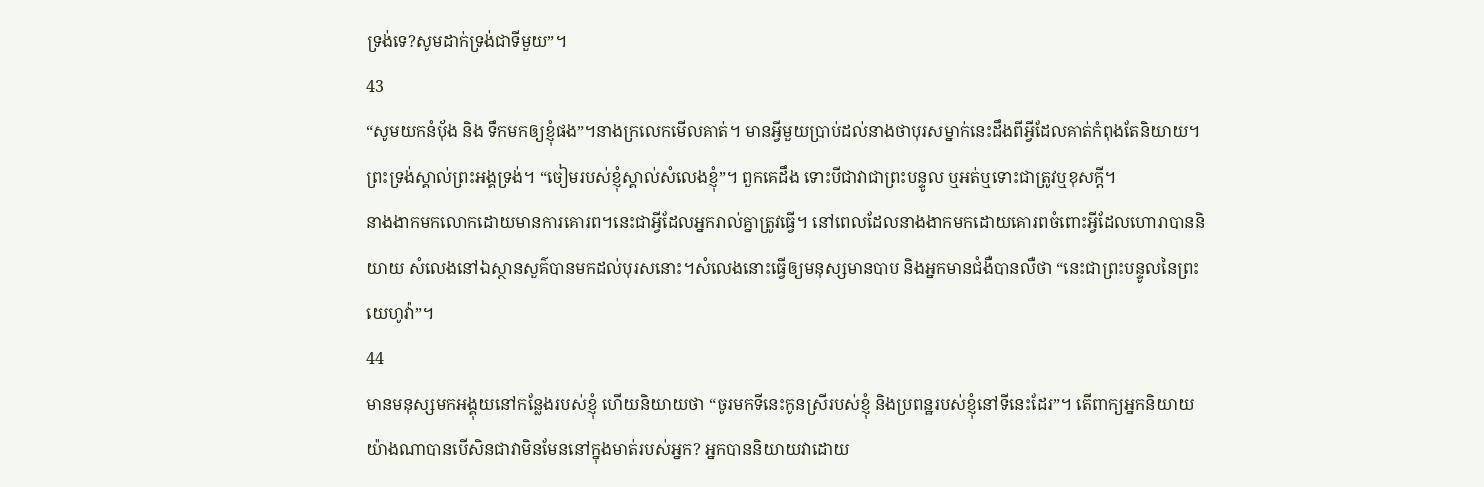ទ្រង់ទេ?សូមដាក់ទ្រង់ជាទីមួយ”។
43
“សូមយកនំបុ័ង និង ទឹកមកឲ្យខ្ញុំផង”។នាងក្រលេកមើលគាត់។ មានអ្វីមួយប្រាប់ដល់នាងថាបុរសម្នាក់នេះដឹងពីអ្វីដែលគាត់កំពុងតែនិយាយ។ព្រះទ្រង់ស្គាល់ព្រះអង្គទ្រង់។ “ចៀមរបស់ខ្ញុំស្គាល់សំលេងខ្ញុំ”។ ពួកគេដឹង ទោះបីជាវាជាព្រះបន្ទូល ឬអត់ឬទោះជាត្រូវឬខុសក្តី។
នាងងាកមកលោកដោយមានការគោរព។នេះជាអ្វីដែលអ្នករាល់គ្នាត្រូវធ្វើ។ នៅពេលដែលនាងងាកមកដោយគោរពចំពោះអ្វីដែលហោរាបាននិយាយ សំលេងនៅឯស្ថានសួគ៌បានមកដល់បុរសនោះ។សំលេងនោះធ្វើឲ្យមនុស្សមានបាប និងអ្នកមានជំងឺបានលឺថា “នេះជាព្រះបន្ទូលនៃព្រះយេហូវ៉ា”។
44
មានមនុស្សមកអង្គុយនៅកន្លែងរបស់ខ្ញុំ ហើយនិយាយថា “ចូរមកទីនេះកូនស្រីរបស់ខ្ញុំ និងប្រពន្ឋរបស់ខ្ញុំនៅទីនេះដែរ”។ តើពាក្យអ្នកនិយាយយ៉ាងណាបានបើសិនជាវាមិនមែននៅក្នុងមាត់របស់អ្នក? អ្នកបាននិយាយវាដោយ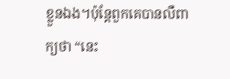ខ្លួនឯង។ប៉ុន្តែពួកគេបានលឺពាក្យថា “នេះ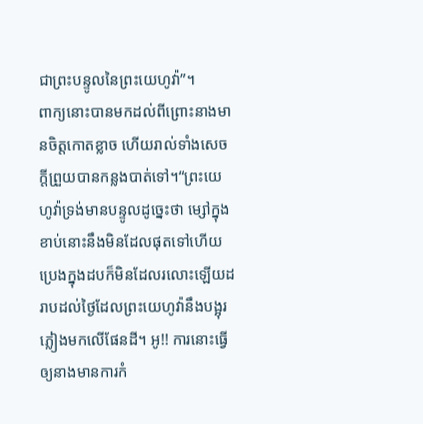ជាព្រះបន្ទូលនៃព្រះយេហូវ៉ា”។
ពាក្យនោះបានមកដល់ពីព្រោះនាងមានចិត្តកោតខ្លាច ហើយរាល់ទាំងសេចក្តីព្រួយបានកន្លងបាត់ទៅ។“ព្រះយេហូវ៉ាទ្រង់មានបន្ទូលដូច្នេះថា ម្សៅក្នុងខាប់នោះនឹងមិនដែលផុតទៅហើយប្រេងក្នុងដបក៏មិនដែលរលោះឡើយដរាបដល់ថ្ងៃដែលព្រះយេហូវ៉ានឹងបង្អុរភ្លៀងមកលើផែនដី។ អូ!! ការនោះធ្វើឲ្យនាងមានការកំ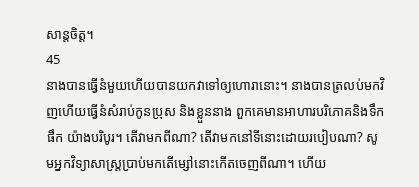សាន្តចិត្ត។
45
នាងបានធ្វើនំមួយហើយបានយកវាទៅឲ្យហោរានោះ។ នាងបានត្រលប់មកវិញហើយធ្វើនំសំរាប់កូនប្រុស និងខ្លួននាង ពួកគេមានអាហារបរិភោគនិងទឹកផឹក យ៉ាងបរិបូរ។ តើវាមកពីណា? តើវាមកនៅទីនោះដោយរបៀបណា? សូមអ្នកវិទ្យាសាស្រ្តប្រាប់មកតើម្សៅនោះកើតចេញពីណា។ ហើយ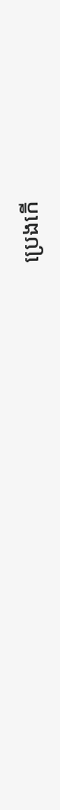ប្រេងកើ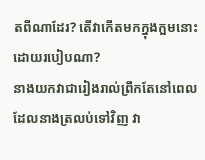តពីណាដែរ? តើវាកើតមកក្នុងក្អមនោះដោយរបៀបណា?
នាងយកវាជារៀងរាល់ព្រឹកតែនៅពេលដែលនាងត្រលប់ទៅវិញ វា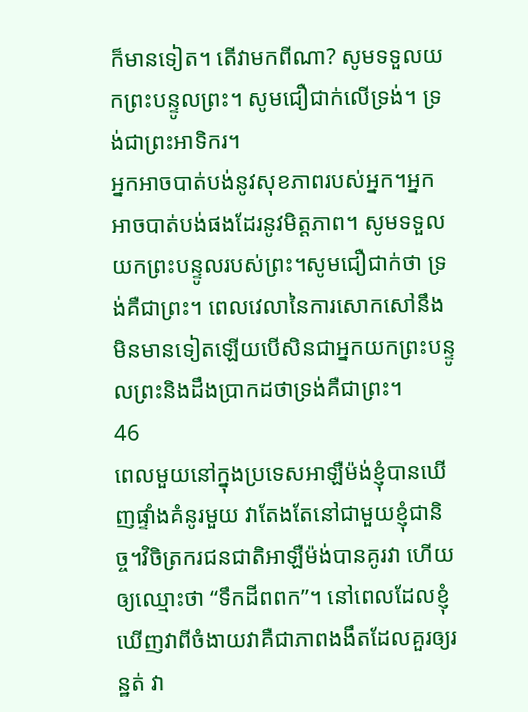ក៏មានទៀត។ តើវាមកពីណា? សូមទទួលយកព្រះបន្ទូលព្រះ។ សូមជឿជាក់លើទ្រង់។ ទ្រង់ជាព្រះអាទិករ។
អ្នកអាចបាត់បង់នូវសុខភាពរបស់អ្នក។អ្នកអាចបាត់បង់ផងដែរនូវមិត្តភាព។ សូមទទួលយកព្រះបន្ទូលរបស់ព្រះ។សូមជឿជាក់ថា ទ្រង់គឺជាព្រះ។ ពេលវេលានៃការសោកសៅនឹងមិនមានទៀតឡើយបើសិនជាអ្នកយកព្រះបន្ទូលព្រះនិងដឹងប្រាកដថាទ្រង់គឺជាព្រះ។
46
ពេលមួយនៅក្នុងប្រទេសអាឡឺម៉ង់ខ្ញុំបានឃើញផ្ទាំងគំនូរមួយ វាតែងតែនៅជាមួយខ្ញុំជានិច្ច។វិចិត្រករជនជាតិអាឡឺម៉ង់បានគូរវា ហើយឲ្យឈ្មោះថា “ទឹកដីពពក”។ នៅពេលដែលខ្ញុំឃើញវាពីចំងាយវាគឺជាភាពងងឹតដែលគួរឲ្យរន្ឋត់ វា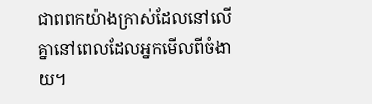ជាពពកយ៉ាងក្រាស់ដែលនៅលើគ្នានៅពេលដែលអ្នកមើលពីចំងាយ។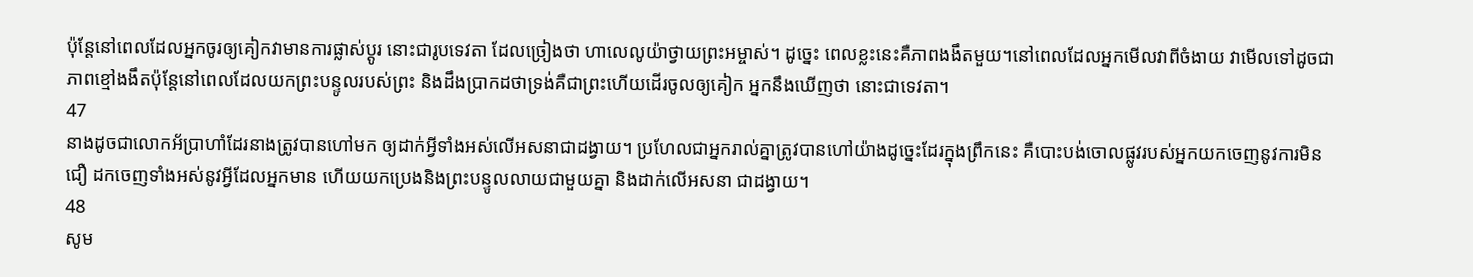ប៉ុន្តែនៅពេលដែលអ្នកចូរឲ្យគៀកវាមានការផ្លាស់ប្តូរ នោះជារូបទេវតា ដែលច្រៀងថា ហាលេលូយ៉ាថ្វាយព្រះអម្ចាស់។ ដូច្នេះ ពេលខ្លះនេះគឺភាពងងឹតមួយ។នៅពេលដែលអ្នកមើលវាពីចំងាយ វាមើលទៅដូចជាភាពខ្មៅងងឹតប៉ុន្តែនៅពេលដែលយកព្រះបន្ទូលរបស់ព្រះ និងដឹងប្រាកដថាទ្រង់គឺជាព្រះហើយដើរចូលឲ្យគៀក អ្នកនឹងឃើញថា នោះជាទេវតា។
47
នាងដូចជាលោកអ័ប្រាហាំដែរនាងត្រូវបានហៅមក ឲ្យដាក់អ្វីទាំងអស់លើអសនាជាដង្វាយ។ ប្រហែលជាអ្នករាល់គ្នាត្រូវបានហៅយ៉ាងដូច្នេះដែរក្នុងព្រឹកនេះ គឺបោះបង់ចោលផ្លូវរបស់អ្នកយកចេញនូវការមិនជឿ ដកចេញទាំងអស់នូវអ្វីដែលអ្នកមាន ហើយយកប្រេងនិងព្រះបន្ទូលលាយជាមួយគ្នា និងដាក់លើអសនា ជាដង្វាយ។
48
សូម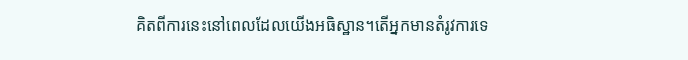គិតពីការនេះនៅពេលដែលយើងអធិស្ឋាន។តើអ្នកមានតំរូវការទេ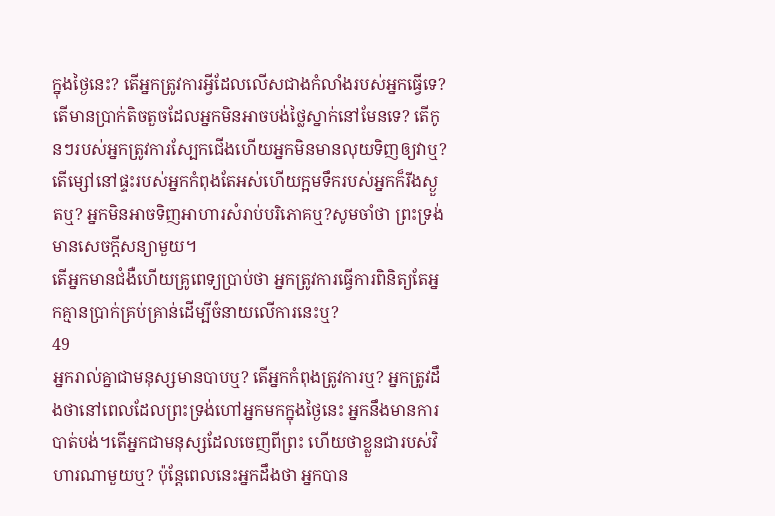ក្នុងថ្ងៃនេះ? តើអ្នកត្រូវការអ្វីដែលលើសជាងកំលាំងរបស់អ្នកធ្វើទេ? តើមានប្រាក់តិចតួចដែលអ្នកមិនអាចបង់ថ្លៃស្នាក់នៅមែនទេ? តើកូនៗរបស់អ្នកត្រូវការស្បែកជើងហើយអ្នកមិនមានលុយទិញឲ្យវាឬ? តើម្សៅនៅផ្ទះរបស់អ្នកកំពុងតែអស់ហើយក្អមទឹករបស់អ្នកក៏រីងស្ងួតឬ? អ្នកមិនអាចទិញអាហារសំរាប់បរិភោគឬ?សូមចាំថា ព្រះទ្រង់មានសេចក្តីសន្យាមួយ។
តើអ្នកមានជំងឺហើយគ្រូពេទ្យប្រាប់ថា អ្នកត្រូវការធ្វើការពិនិត្យតែអ្នកគ្មានប្រាក់គ្រប់គ្រាន់ដើម្បីចំនាយលើការនេះឬ?
49
អ្នករាល់គ្នាជាមនុស្សមានបាបឬ? តើអ្នកកំពុងត្រូវការឬ? អ្នកត្រូវដឹងថានៅពេលដែលព្រះទ្រង់ហៅអ្នកមកក្នុងថ្ងៃនេះ អ្នកនឹងមានការបាត់បង់។តើអ្នកជាមនុស្សដែលចេញពីព្រះ ហើយថាខ្លួនជារបស់វិហារណាមួយឬ? ប៉ុន្តែពេលនេះអ្នកដឹងថា អ្នកបាន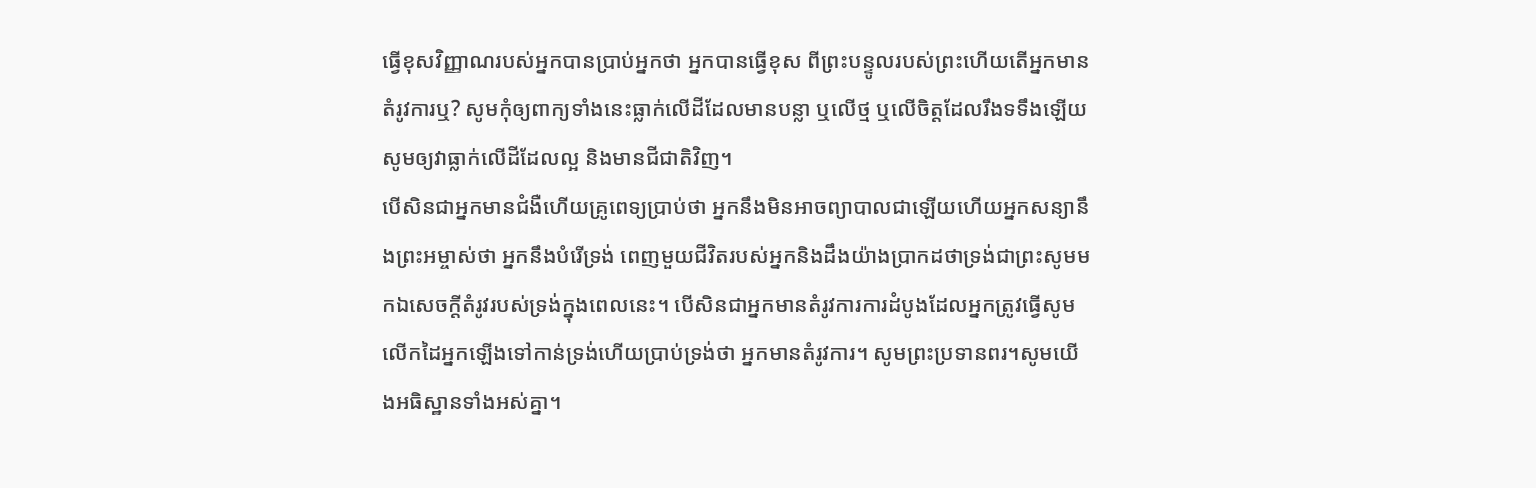ធ្វើខុសវិញ្ញាណរបស់អ្នកបានប្រាប់អ្នកថា អ្នកបានធ្វើខុស ពីព្រះបន្ទូលរបស់ព្រះហើយតើអ្នកមានតំរូវការឬ? សូមកុំឲ្យពាក្យទាំងនេះធ្លាក់លើដីដែលមានបន្លា ឬលើថ្ម ឬលើចិត្តដែលរឹងទទឹងឡើយសូមឲ្យវាធ្លាក់លើដីដែលល្អ និងមានជីជាតិវិញ។
បើសិនជាអ្នកមានជំងឺហើយគ្រូពេទ្យបា្រប់ថា អ្នកនឹងមិនអាចព្យាបាលជាឡើយហើយអ្នកសន្យានឹងព្រះអម្ចាស់ថា អ្នកនឹងបំរើទ្រង់ ពេញមួយជីវិតរបស់អ្នកនិងដឹងយ៉ាងប្រាកដថាទ្រង់ជាព្រះសូមមកឯសេចក្តីតំរូវរបស់ទ្រង់ក្នុងពេលនេះ។ បើសិនជាអ្នកមានតំរូវការការដំបូងដែលអ្នកត្រូវធ្វើសូមលើកដៃអ្នកឡើងទៅកាន់ទ្រង់ហើយប្រាប់ទ្រង់ថា អ្នកមានតំរូវការ។ សូមព្រះប្រទានពរ។សូមយើងអធិស្ឋានទាំងអស់គ្នា។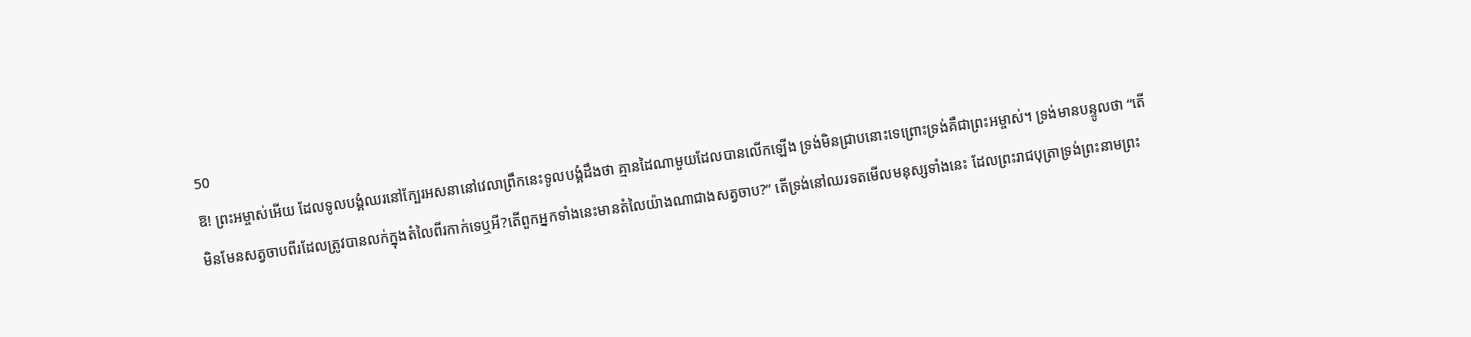50
ឱ! ព្រះអម្ចាស់អើយ ដែលទូលបង្គំឈរនៅក្បែរអសនានៅវេលាព្រឹកនេះទូលបង្គំដឹងថា គ្មានដៃណាមួយដែលបានលើកឡើង ទ្រង់មិនជ្រាបនោះទេព្រោះទ្រង់គឺជាព្រះអម្ចាស់។ ទ្រង់មានបន្ទូលថា “តើមិនមែនសត្វចាបពីរដែលត្រូវបានលក់ក្នុងតំលៃពីរកាក់ទេឬអី?តើពួកអ្នកទាំងនេះមានតំលៃយ៉ាងណាជាងសត្វចាប?” តើទ្រង់នៅឈរទតមើលមនុស្សទាំងនេះ ដែលព្រះរាជបុត្រាទ្រង់ព្រះនាមព្រះ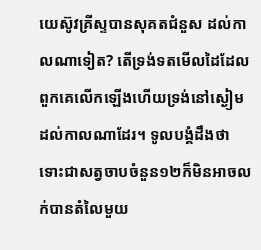យេស៊ូវគ្រីស្ទបានសុគតជំនួស ដល់កាលណាទៀត? តើទ្រង់ទតមើលដៃដែលពួកគេលើកឡើងហើយទ្រង់នៅស្ងៀមដល់កាលណាដែរ។ ទូលបង្គំដឹងថា ទោះជាសត្វចាបចំនួន១២ក៏មិនអាចលក់បានតំលៃមួយ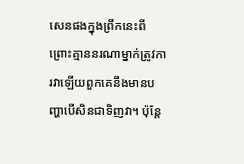សេនផងក្នុងព្រឹកនេះពីព្រោះគ្មាននរណាម្នាក់ត្រូវការវាឡើយពួកគេនឹងមានបញ្ហាបើសិនជាទិញវា។ ប៉ុន្តែ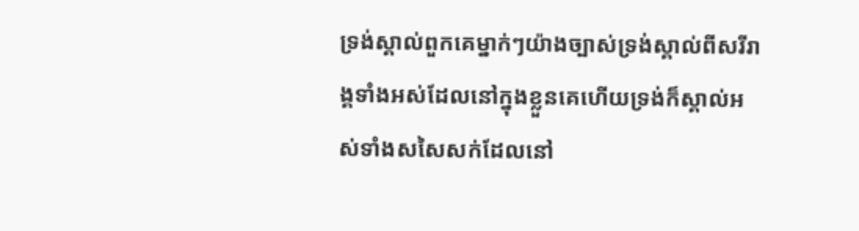ទ្រង់ស្គាល់ពួកគេម្នាក់ៗយ៉ាងច្បាស់ទ្រង់ស្គាល់ពីសរីរាង្គទាំងអស់ដែលនៅក្នុងខ្លួនគេហើយទ្រង់ក៏ស្គាល់អស់ទាំងសសៃសក់ដែលនៅ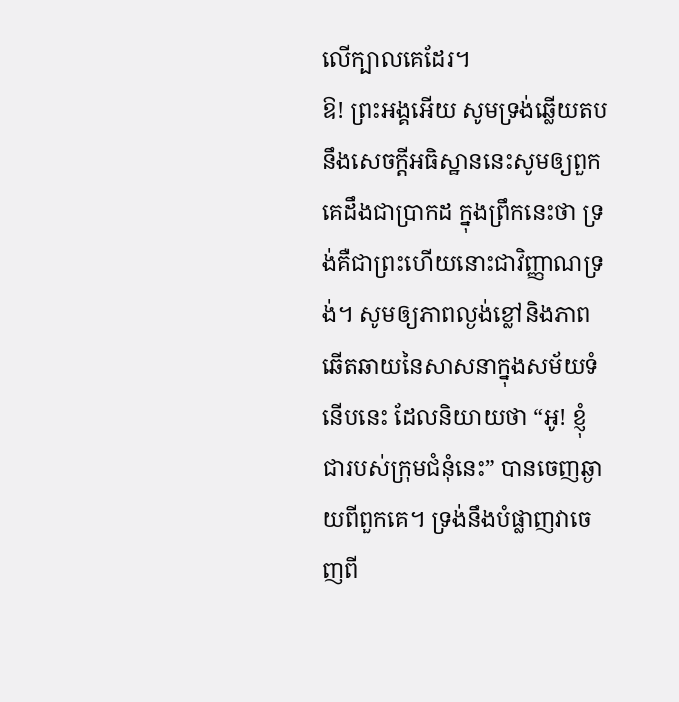លើក្បាលគេដែរ។
ឱ! ព្រះអង្គអើយ សូមទ្រង់ឆ្លើយតបនឹងសេចក្តីអធិស្ឋាននេះសូមឲ្យពួកគេដឹងជាប្រាកដ ក្នុងព្រឹកនេះថា ទ្រង់គឺជាព្រះហើយនោះជាវិញ្ញាណទ្រង់។ សូមឲ្យភាពល្ងង់ខ្លៅនិងភាពឆើតឆាយនៃសាសនាក្នុងសម័យទំនើបនេះ ដែលនិយាយថា “អូ! ខ្ញុំជារបស់ក្រុមជំនុំនេះ” បានចេញឆ្ងាយពីពួកគេ។ ទ្រង់នឹងបំផ្លាញវាចេញពី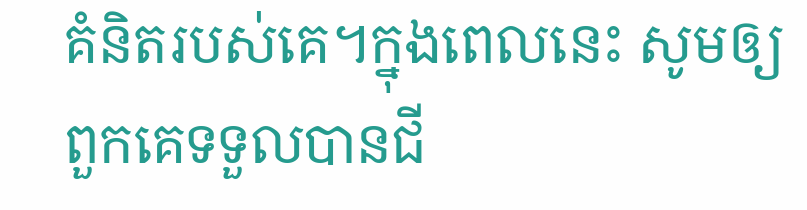គំនិតរបស់គេ។ក្នុងពេលនេះ សូមឲ្យពួកគេទទួលបានជី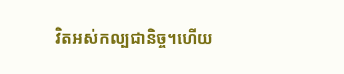វិតអស់កល្បជានិច្ច។ហើយ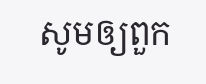សូមឲ្យពួក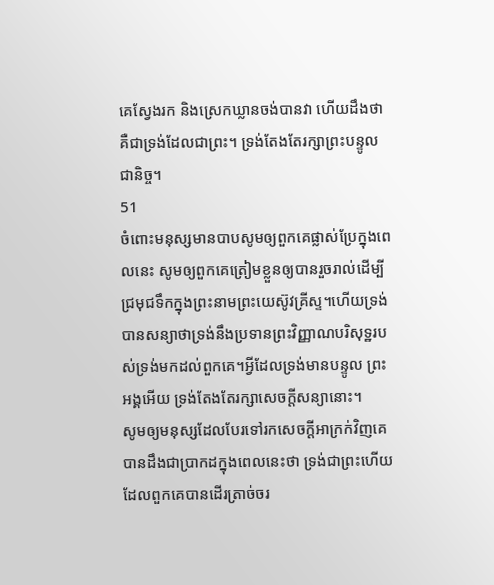គេស្វែងរក និងស្រេកឃ្លានចង់បានវា ហើយដឹងថា គឺជាទ្រង់ដែលជាព្រះ។ ទ្រង់តែងតែរក្សាព្រះបន្ទូលជានិច្ច។
51
ចំពោះមនុស្សមានបាបសូមឲ្យពួកគេផ្លាស់ប្រែក្នុងពេលនេះ សូមឲ្យពួកគេត្រៀមខ្លួនឲ្យបានរួចរាល់ដើម្បីជ្រមុជទឹកក្នុងព្រះនាមព្រះយេស៊ូវគ្រីស្ទ។ហើយទ្រង់បានសន្យាថាទ្រង់នឹងប្រទានព្រះវិញ្ញាណបរិសុទ្ឋរបស់ទ្រង់មកដល់ពួកគេ។អ្វីដែលទ្រង់មានបន្ទូល ព្រះអង្គអើយ ទ្រង់តែងតែរក្សាសេចក្តីសន្យានោះ។
សូមឲ្យមនុស្សដែលបែរទៅរកសេចក្តីអាក្រក់វិញគេបានដឹងជាប្រាកដក្នុងពេលនេះថា ទ្រង់ជាព្រះហើយដែលពួកគេបានដើរត្រាច់ចរ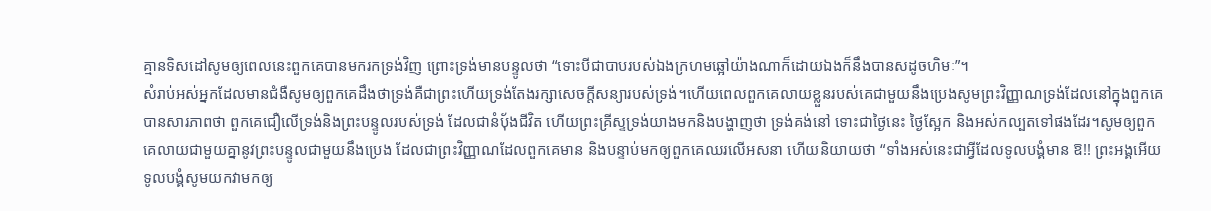គ្មានទិសដៅសូមឲ្យពេលនេះពួកគេបានមករកទ្រង់វិញ ព្រោះទ្រង់មានបន្ទូលថា “ទោះបីជាបាបរបស់ឯងក្រហមឆ្អៅយ៉ាងណាក៏ដោយឯងក៏នឹងបានសដូចហិមៈ”។
សំរាប់អស់អ្នកដែលមានជំងឺសូមឲ្យពួកគេដឹងថាទ្រង់គឺជាព្រះហើយទ្រង់តែងរក្សាសេចក្តីសន្យារបស់ទ្រង់។ហើយពេលពួកគេលាយខ្លួនរបស់គេជាមួយនឹងប្រេងសូមព្រះវិញ្ញាណទ្រង់ដែលនៅក្នុងពួកគេបានសារភាពថា ពួកគេជឿលើទ្រង់និងព្រះបន្ទូលរបស់ទ្រង់ ដែលជានំបុ័ងជីវិត ហើយព្រះគ្រីស្ទទ្រង់យាងមកនិងបង្ហាញថា ទ្រង់គង់នៅ ទោះជាថ្ងៃនេះ ថ្ងៃស្អែក និងអស់កល្បតទៅផងដែរ។សូមឲ្យពួកគេលាយជាមួយគ្នានូវព្រះបន្ទូលជាមួយនឹងប្រេង ដែលជាព្រះវិញ្ញាណដែលពួកគេមាន និងបន្ទាប់មកឲ្យពួកគេឈរលើអសនា ហើយនិយាយថា “ទាំងអស់នេះជាអ្វីដែលទូលបង្គំមាន ឱ!! ព្រះអង្គអើយទូលបង្គំសូមយកវាមកឲ្យ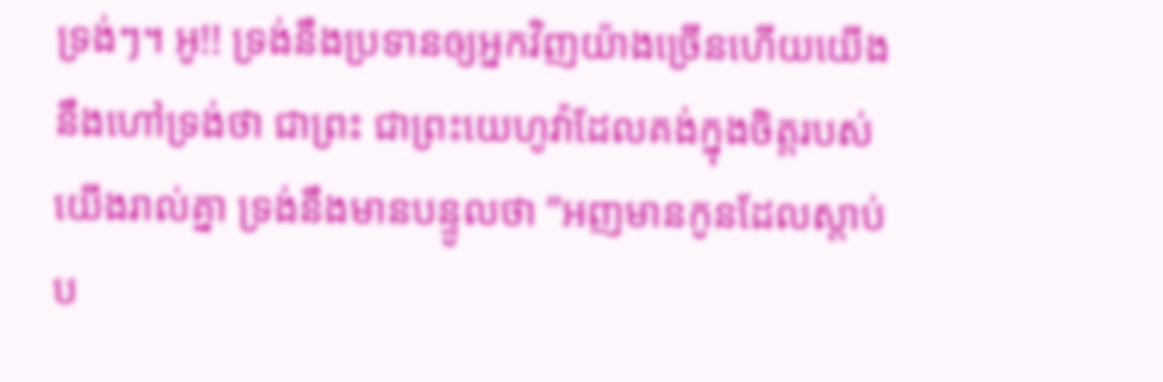ទ្រង់ៗ។ អូ!! ទ្រង់នឹងប្រទានឲ្យអ្នកវិញយ៉ាងច្រើនហើយយើងនឹងហៅទ្រង់ថា ជាព្រះ ជាព្រះយេហូវ៉ាដែលគង់ក្នុងចិត្តរបស់យើងរាល់គ្នា ទ្រង់នឹងមានបន្ទូលថា ”អញមានកូនដែលស្តាប់ប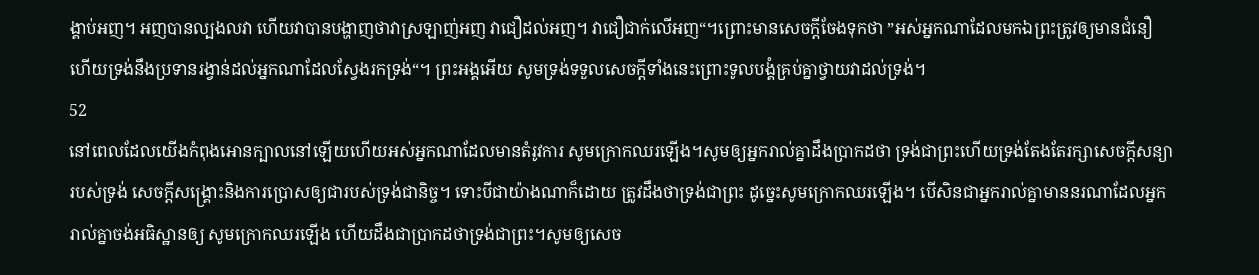ង្គាប់អញ។ អញបានល្បងលវា ហើយវាបានបង្ហាញថាវាស្រឡាញ់អញ វាជឿដល់អញ។ វាជឿជាក់លើអញ“។ព្រោះមានសេចក្តីចែងទុកថា ”អស់អ្នកណាដែលមកឯព្រះត្រូវឲ្យមានជំនឿ ហើយទ្រង់នឹងប្រទានរង្វាន់ដល់អ្នកណាដែលស្វែងរកទ្រង់“។ ព្រះអង្គអើយ សូមទ្រង់ទទួលសេចក្តីទាំងនេះព្រោះទូលបង្គំគ្រប់គ្នាថ្វាយវាដល់ទ្រង់។
52
នៅពេលដែលយើងកំពុងអោនក្បាលនៅឡើយហើយអស់អ្នកណាដែលមានតំរូវការ សូមក្រោកឈរឡើង។សូមឲ្យអ្នករាល់គ្នាដឹងប្រាកដថា ទ្រង់ជាព្រះហើយទ្រង់តែងតែរក្សាសេចក្តីសន្យារបស់ទ្រង់ សេចក្តីសង្រ្គោះនិងការប្រោសឲ្យជារបស់ទ្រង់ជានិច្ច។ ទោះបីជាយ៉ាងណាក៏ដោយ ត្រូវដឹងថាទ្រង់ជាព្រះ ដូច្នេះសូមក្រោកឈរឡើង។ បើសិនជាអ្នករាល់គ្នាមាននរណាដែលអ្នករាល់គ្នាចង់អធិស្ឋានឲ្យ សូមក្រោកឈរឡើង ហើយដឹងជាប្រាកដថាទ្រង់ជាព្រះ។សូមឲ្យសេច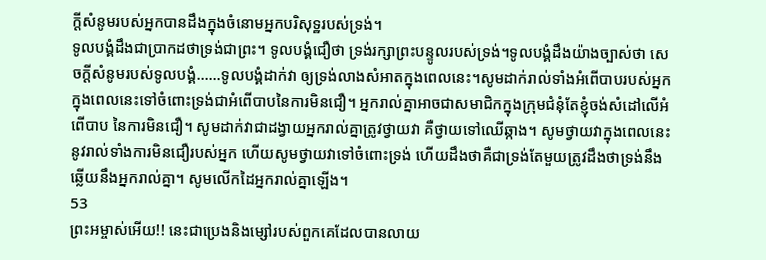ក្តីសំនូមរបស់អ្នកបានដឹងក្នុងចំនោមអ្នកបរិសុទ្ឋរបស់ទ្រង់។
ទូលបង្គំដឹងជាប្រាកដថាទ្រង់ជាព្រះ។ ទូលបង្គំជឿថា ទ្រង់រក្សាព្រះបន្ទូលរបស់ទ្រង់។ទូលបង្គំដឹងយ៉ាងច្បាស់ថា សេចក្តីសំនូមរបស់ទូលបង្គំ......ទូលបង្គំដាក់វា ឲ្យទ្រង់លាងសំអាតក្នុងពេលនេះ។សូមដាក់រាល់ទាំងអំពើបាបរបស់អ្នកក្នុងពេលនេះទៅចំពោះទ្រង់ជាអំពើបាបនៃការមិនជឿ។ អ្នករាល់គ្នាអាចជាសមាជិកក្នុងក្រុមជំនុំតែខ្ញុំចង់សំដៅលើអំពើបាប នៃការមិនជឿ។ សូមដាក់វាជាដង្វាយអ្នករាល់គ្នាត្រូវថ្វាយវា គឺថ្វាយទៅឈើឆ្កាង។ សូមថ្វាយវាក្នុងពេលនេះនូវរាល់ទាំងការមិនជឿរបស់អ្នក ហើយសូមថ្វាយវាទៅចំពោះទ្រង់ ហើយដឹងថាគឺជាទ្រង់តែមួយត្រូវដឹងថាទ្រង់នឹងឆ្លើយនឹងអ្នករាល់គ្នា។ សូមលើកដៃអ្នករាល់គ្នាឡើង។
53
ព្រះអម្ចាស់អើយ!! នេះជាប្រេងនិងម្សៅរបស់ពួកគេដែលបានលាយ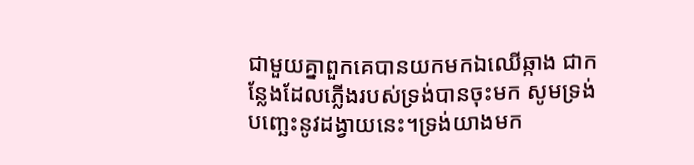ជាមួយគ្នាពួកគេបានយកមកឯឈើឆ្កាង ជាកន្លែងដែលភ្លើងរបស់ទ្រង់បានចុះមក សូមទ្រង់បញ្ឆេះនូវដង្វាយនេះ។ទ្រង់យាងមក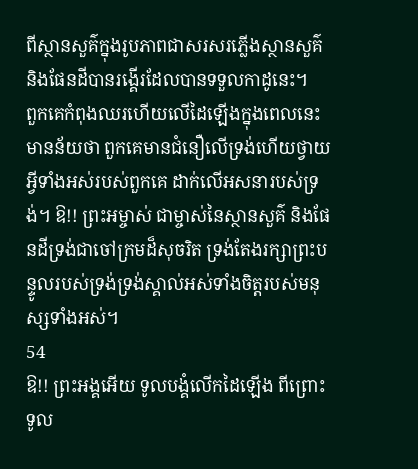ពីស្ថានសួគ៌ក្នុងរូបភាពជាសរសរភ្លើងស្ថានសួគ៌និងផែនដីបានរង្គើរដែលបានទទួលកាដូនេះ។
ពួកគេកំពុងឈរហើយលើដៃឡើងក្នុងពេលនេះ មានន័យថា ពួកគេមានជំនឿលើទ្រង់ហើយថ្វាយអ្វីទាំងអស់របស់ពួកគេ ដាក់លើអសនារបស់ទ្រង់។ ឱ!! ព្រះអម្ចាស់ ជាម្ចាស់នៃស្ថានសួគ៌ និងផែនដីទ្រង់ជាចៅក្រមដ៏សុចរិត ទ្រង់តែងរក្សាព្រះបន្ទូលរបស់ទ្រង់ទ្រង់ស្គាល់អស់ទាំងចិត្តរបស់មនុស្សទាំងអស់។
54
ឱ!! ព្រះអង្គអើយ ទូលបង្គំលើកដៃឡើង ពីព្រោះទូល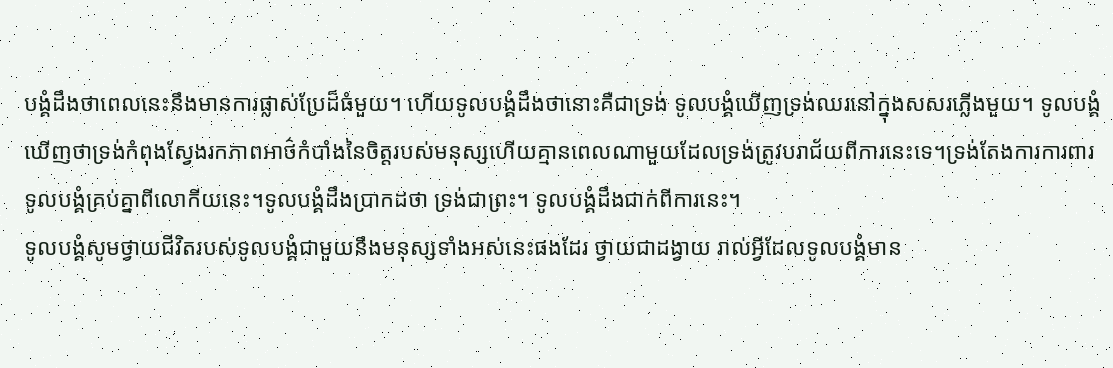បង្គំដឹងថាពេលនេះនឹងមានការផ្លាស់ប្រែដ៏ធំមួយ។ ហើយទូលបង្គំដឹងថានោះគឺជាទ្រង់ ទូលបង្គំឃើញទ្រង់ឈរនៅក្នុងសសរភ្លើងមួយ។ ទូលបង្គំឃើញថាទ្រង់កំពុងស្វែងរកភាពអាថ៌កំបាំងនៃចិត្តរបស់មនុស្សហើយគ្មានពេលណាមួយដែលទ្រង់ត្រូវបរាជ័យពីការនេះទេ។ទ្រង់តែងការការពារទូលបង្គំគ្រប់គ្នាពីលោកីយនេះ។ទូលបង្គំដឹងប្រាកដថា ទ្រង់ជាព្រះ។ ទូលបង្គំដឹងជាក់ពីការនេះ។
ទូលបង្គំសូមថ្វាយជីវិតរបស់ទូលបង្គំជាមួយនឹងមនុស្សទាំងអស់នេះផងដែរ ថ្វាយជាដង្វាយ រាល់អ្វីដែលទូលបង្គំមាន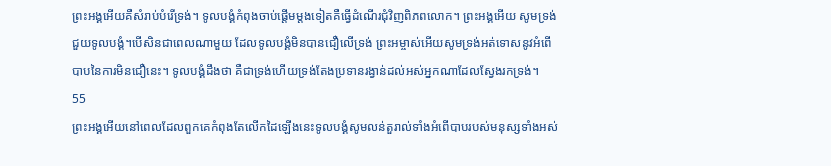ព្រះអង្គអើយគឺសំរាប់បំរើទ្រង់។ ទូលបង្គំកំពុងចាប់ផ្តើមម្តងទៀតគឺធ្វើដំណើរជុំវិញពិភពលោក។ ព្រះអង្គអើយ សូមទ្រង់ជួយទូលបង្គំ។បើសិនជាពេលណាមួយ ដែលទូលបង្គំមិនបានជឿលើទ្រង់ ព្រះអម្ចាស់អើយសូមទ្រង់អត់ទោសនូវអំពើបាបនៃការមិនជឿនេះ។ ទូលបង្គំដឹងថា គឺជាទ្រង់ហើយទ្រង់តែងប្រទានរង្វាន់ដល់អស់អ្នកណាដែលស្វែងរកទ្រង់។
55
ព្រះអង្គអើយនៅពេលដែលពួកគេកំពុងតែលើកដៃឡើងនេះទូលបង្គំសូមលន់តួរាល់ទាំងអំពើបាបរបស់មនុស្សទាំងអស់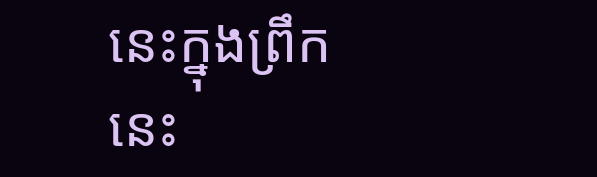នេះក្នុងព្រឹកនេះ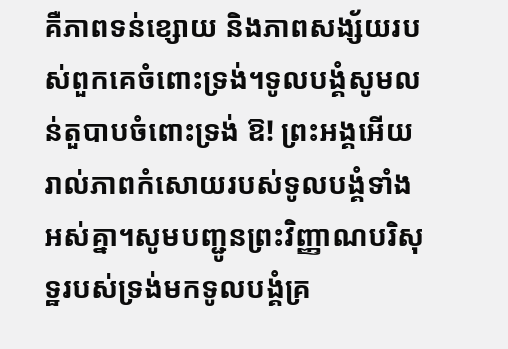គឺភាពទន់ខ្សោយ និងភាពសង្ស័យរបស់ពួកគេចំពោះទ្រង់។ទូលបង្គំសូមលន់តួបាបចំពោះទ្រង់ ឱ! ព្រះអង្គអើយរាល់ភាពកំសោយរបស់ទូលបង្គំទាំងអស់គ្នា។សូមបញ្ជូនព្រះវិញ្ញាណបរិសុទ្ឋរបស់ទ្រង់មកទូលបង្គំគ្រ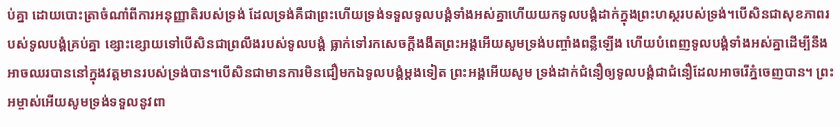ប់គ្នា ដោយបោះត្រាចំណាំពីការអនុញ្ញាតិរបស់ទ្រង់ ដែលទ្រង់គឺជាព្រះហើយទ្រង់ទទួលទូលបង្គំទាំងអស់គ្នាហើយយកទូលបង្គំដាក់ក្នុងព្រះហស្ថរបស់ទ្រង់។បើសិនជាសុខភាពរបស់ទូលបង្គំគ្រប់គ្នា ខ្សោះខ្សោយទៅបើសិនជាព្រលឹងរបស់ទូលបង្គំ ធ្លាក់ទៅរកសេចក្តីងងឹតព្រះអង្គអើយសូមទ្រង់បញ្ចាំងពន្លឺឡើង ហើយបំពេញទូលបង្គំទាំងអស់គ្នាដើម្បីនឹងអាចឈរបាននៅក្នុងវត្តមានរបស់ទ្រង់បាន។បើសិនជាមានការមិនជឿមកឯទូលបង្គំម្តងទៀត ព្រះអង្គអើយសូម ទ្រង់ដាក់ជំនឿឲ្យទូលបង្គំជាជំនឿដែលអាចរើភ្នំចេញបាន។ ព្រះអម្ចាស់អើយសូមទ្រង់ទទួលនូវពា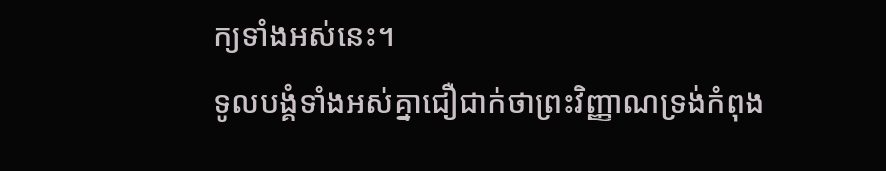ក្យទាំងអស់នេះ។
ទូលបង្គំទាំងអស់គ្នាជឿជាក់ថាព្រះវិញ្ញាណទ្រង់កំពុង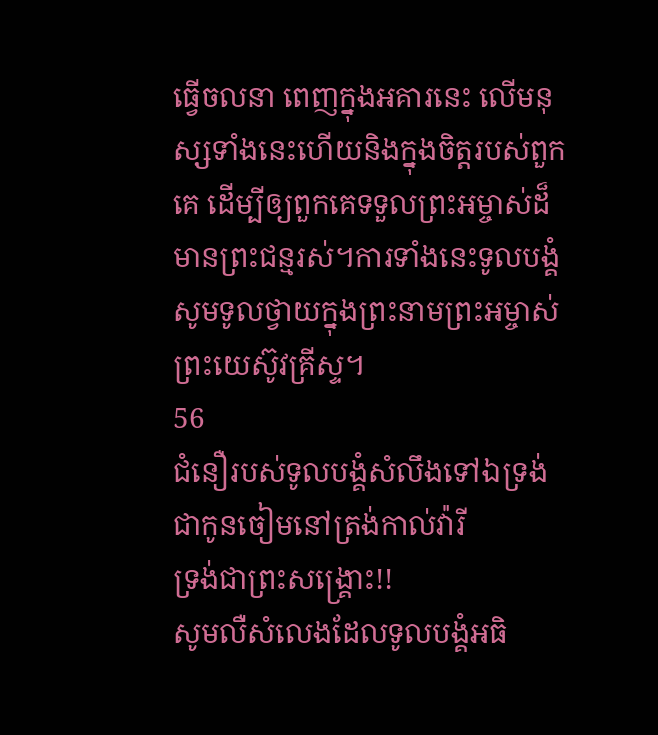ធ្វើចលនា ពេញក្នុងអគារនេះ លើមនុស្សទាំងនេះហើយនិងក្នុងចិត្តរបស់ពួកគេ ដើម្បីឲ្យពួកគេទទួលព្រះអម្ចាស់ដ៏មានព្រះជន្មរស់។ការទាំងនេះទូលបង្គំសូមទូលថ្វាយក្នុងព្រះនាមព្រះអម្ចាស់ព្រះយេស៊ូវគ្រីស្ទ។
56
ជំនឿរបស់ទូលបង្គំសំលឹងទៅឯទ្រង់
ជាកូនចៀមនៅត្រង់កាល់វ៉ារី
ទ្រង់ជាព្រះសង្រ្គោះ!!
សូមលឺសំលេងដែលទូលបង្គំអធិ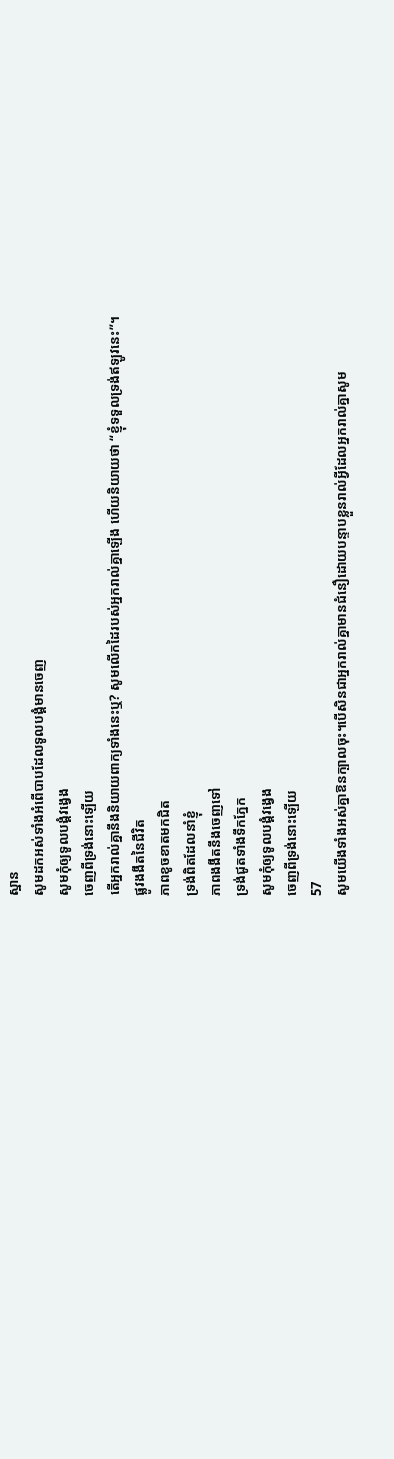ស្ឋាន
សូមដកអស់ទាំងអំពើបាបដែលទូលបង្គំមានចេញ
សូមកុំឲ្យទូលបង្គំវង្វេង
ចេញពីទ្រង់នោះឡើយ
តើអ្នករាល់គ្នានឹងនិយាយពាក្យទាំងនេះឬ? សូមលើកដៃរបស់អ្នករាល់គ្នាឡើង ហើយនិយាយថា “ខ្ញុំទទួលទ្រង់ឥឡូវនេះ”។
ផ្លូវងងឹតនៃជីវិត
ភាពខូចខាតមកជិត
ទ្រង់ពិតដែលនាំខ្ញុំ
ភាពងងឹតនឹងចេញទៅ
ទ្រង់ជូតទាំងទឹកភ្នែក
សូមកុំឲ្យទូលបង្គំវង្វេង
ចេញពីទ្រង់នោះឡើយ
57
សូមយើងទាំងអស់គ្នាឱនក្បាលចុះ។បើសិនជាអ្នករាល់គ្នាមានជំនឿដោយបន្ទាបខ្លួនរាល់អ្វីដែលអ្នករាល់គ្នាសូម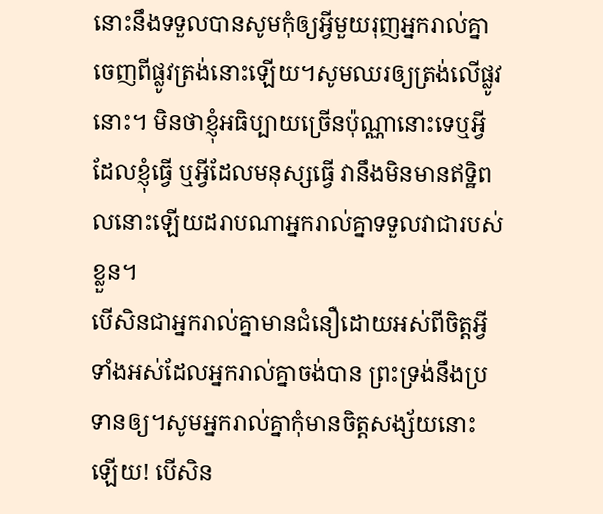នោះនឹងទទួលបានសូមកុំឲ្យអ្វីមួយរុញអ្នករាល់គ្នាចេញពីផ្លូវត្រង់នោះឡើយ។សូមឈរឲ្យត្រង់លើផ្លូវនោះ។ មិនថាខ្ញុំអធិប្បាយច្រើនប៉ុណ្ណានោះទេឬអ្វីដែលខ្ញុំធ្វើ ឬអ្វីដែលមនុស្សធ្វើ វានឹងមិនមានឥទ្ឋិពលនោះឡើយដរាបណាអ្នករាល់គ្នាទទួលវាជារបស់ខ្លួន។
បើសិនជាអ្នករាល់គ្នាមានជំនឿដោយអស់ពីចិត្តអ្វីទាំងអស់ដែលអ្នករាល់គ្នាចង់បាន ព្រះទ្រង់នឹងប្រទានឲ្យ។សូមអ្នករាល់គ្នាកុំមានចិត្តសង្ស័យនោះឡើយ! បើសិន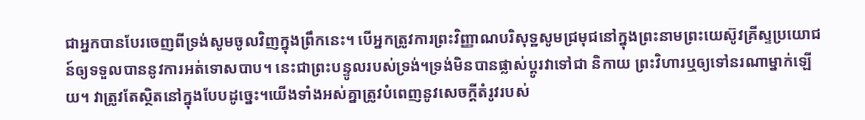ជាអ្នកបានបែរចេញពីទ្រង់សូមចូលវិញក្នុងព្រឹកនេះ។ បើអ្នកត្រូវការព្រះវិញ្ញាណបរិសុទ្ឋសូមជ្រមុជនៅក្នុងព្រះនាមព្រះយេស៊ូវគ្រីស្ទប្រយោជន៍ឲ្យទទួលបាននូវការអត់ទោសបាប។ នេះជាព្រះបន្ទូលរបស់ទ្រង់។ទ្រង់មិនបានផ្លាស់ប្តូរវាទៅជា និកាយ ព្រះវិហារឬឲ្យទៅនរណាម្នាក់ឡើយ។ វាត្រូវតែស្ថិតនៅក្នុងបែបដូច្នេះ។យើងទាំងអស់គ្នាត្រូវបំពេញនូវសេចក្តីតំរូវរបស់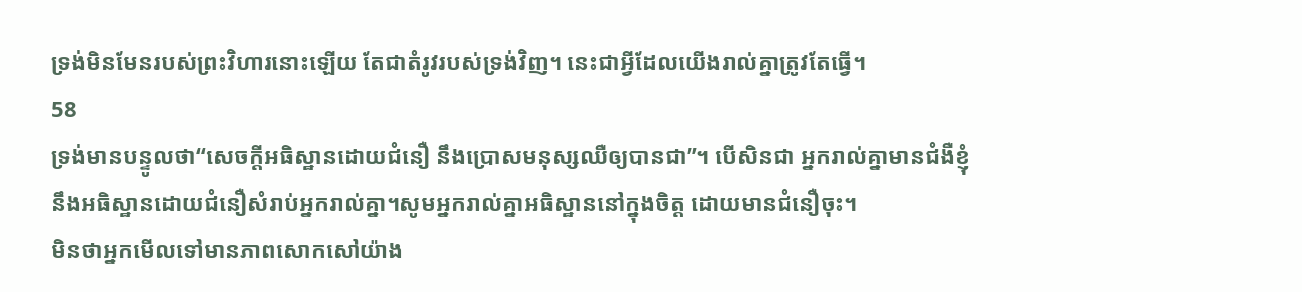ទ្រង់មិនមែនរបស់ព្រះវិហារនោះឡើយ តែជាតំរូវរបស់ទ្រង់វិញ។ នេះជាអ្វីដែលយើងរាល់គ្នាត្រូវតែធ្វើ។
58
ទ្រង់មានបន្ទូលថា“សេចក្តីអធិស្ឋានដោយជំនឿ នឹងប្រោសមនុស្សឈឺឲ្យបានជា”។ បើសិនជា អ្នករាល់គ្នាមានជំងឺខ្ញុំនឹងអធិស្ឋានដោយជំនឿសំរាប់អ្នករាល់គ្នា។សូមអ្នករាល់គ្នាអធិស្ឋាននៅក្នុងចិត្ត ដោយមានជំនឿចុះ។
មិនថាអ្នកមើលទៅមានភាពសោកសៅយ៉ាង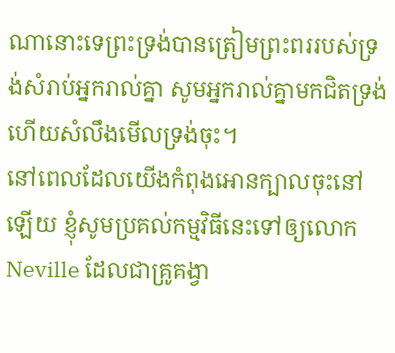ណានោះទេព្រះទ្រង់បានត្រៀមព្រះពររបស់ទ្រង់សំរាប់អ្នករាល់គ្នា សូមអ្នករាល់គ្នាមកជិតទ្រង់ ហើយសំលឹងមើលទ្រង់ចុះ។
នៅពេលដែលយើងកំពុងអោនក្បាលចុះនៅឡើយ ខ្ញុំសូមប្រគល់កម្មវិធីនេះទៅឲ្យលោកNeville ដែលជាគ្រូគង្វា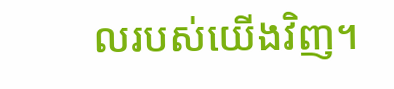លរបស់យើងវិញ។